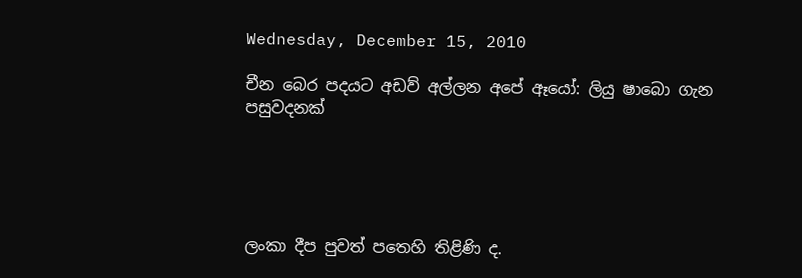Wednesday, December 15, 2010

චීන බෙර පදයට අඩව් අල්ලන අපේ ඈයෝ: ලියු ෂාබො ගැන පසුවදනක්





ලංකා දීප පුවත් පතෙහි තිළිණි ද.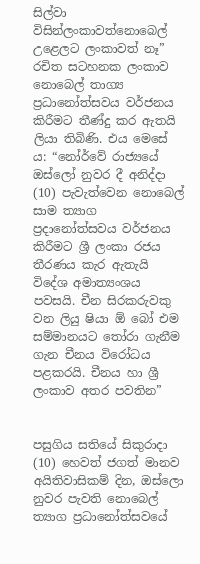සිල්වා විසින්ලංකාවත්නොබෙල් උළෙලට ලංකාවත් නෑ” රචිත සටහනක ලංකාව නොබෙල් තාග්‍ය ප්‍රධානෝත්සවය වර්ජනය කිරීමට තීණ්දු කර ඇතයි ලියා තිබිණි. එය මෙසේ ය: “නෝර්වේ රාජ්‍යයේ ඔස්ලෝ නුවර දී අනිද්දා (10) පැවැත්වෙන නොබෙල් සාම ත්‍යාග ප්‍රදානෝත්සවය වර්ජනය කිරීමට ශ්‍රී ලංකා රජය තීරණය කැර ඇතැයි විදේශ අමාත්‍යංශය පවසයි. චීන සිරකරුවකු වන ලියු ෂියා ඕ බෝ එම සම්මානයට තෝරා ගැනීම ගැන චීනය විරෝධය පළකරයි. චීනය හා ශ්‍රී ලංකාව අතර පවතින”


පසුගිය සතියේ සිකුරාදා (10) හෙවත් ජගත් මානව අයිතිවාසිකම් දින, ඔස්ලො නුවර පැවති නොබෙල් ත්‍යාග ප්‍රධානෝත්සවයේ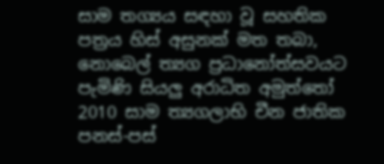සාම තග්‍යය සඳහා වූ සහතික පත්‍රය හිස් අසුනක් මත තබා, නොබෙල් ත්‍යග ප්‍රධානෝත්සවයට පැමිණි සියලු අරාධිත අමුත්තෝ 2010 සාම ත්‍යගලාභි චීන ජාතික පනස්-පස්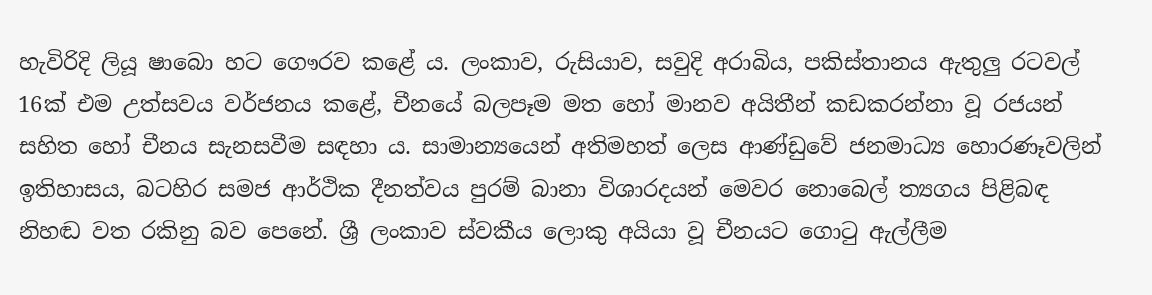හැවිරිදි ලියූ ෂාබො හට ගෞරව කළේ ය. ලංකාව, රුසියාව, සවුදි අරාබිය, පකිස්තානය ඇතුලු රටවල් 16ක් එම උත්සවය වර්ජනය කළේ, චීනයේ බලපෑම මත හෝ මානව අයිතීන් කඩකරන්නා වූ රජයන් සහිත හෝ චීනය සැනසවීම සඳහා ය. සාමාන්‍යයෙන් අතිමහත් ලෙස ආණ්ඩුවේ ජනමාධ්‍ය හොරණෑවලින් ඉතිහාසය, බටහිර සමජ ආර්ථික දීනත්වය පුරම් බානා විශාරදයන් මෙවර නොබෙල් ත්‍යගය පිළිබඳ නිහඬ වත රකිනු බව පෙනේ. ශ්‍රී ලංකාව ස්වකීය ලොකු අයියා වූ චීනයට ගොටු ඇල්ලීම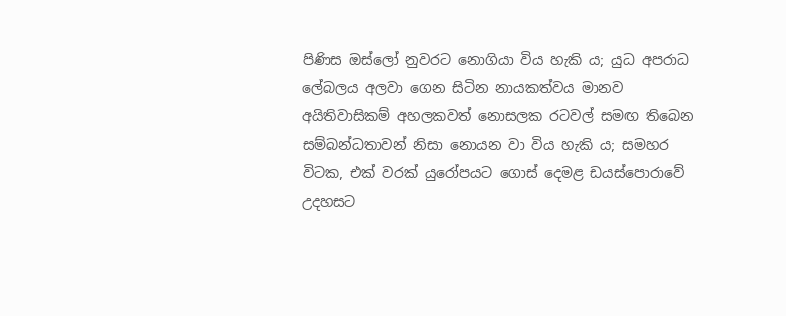පිණිස ඔස්ලෝ නුවරට නොගියා විය හැකි ය; යුධ අපරාධ ලේබලය අලවා ගෙන සිටින නායකත්වය මානව අයිතිවාසිකම් අහලකවත් නොසලක රටවල් සමඟ තිබෙන සම්බන්ධතාවන් නිසා නොයන වා විය හැකි ය; සමහර විටක, එක් වරක් යුරෝපයට ගොස් දෙමළ ඩයස්පොරාවේ උදහසට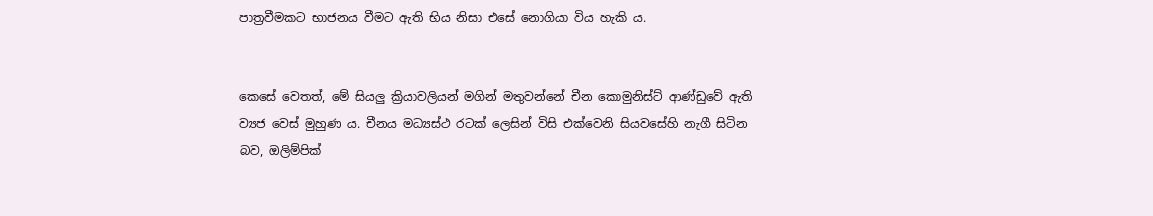පාත්‍රවීමකට භාජනය වීමට ඇති භිය නිසා එසේ නොගියා විය හැකි ය.


කෙසේ වෙතත්, මේ සියලු ක්‍රියාවලියන් මගින් මතුවන්නේ චීන කොමුනිස්ට් ආණ්ඩුවේ ඇති ව්‍යජ වෙස් මුහුණ ය. චීනය මධ්‍යස්ථ රටක් ලෙසින් විසි එක්වෙනි සියවසේහි නැගී සිටින බව, ඔලිම්පික්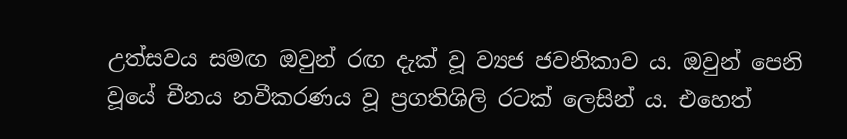උත්සවය සමඟ ඔවුන් රඟ දැක් වූ ව්‍යජ ජවනිකාව ය. ඔවුන් පෙනි වූයේ චීනය නවීකරණය වූ ප්‍රගතිශිලි රටක් ලෙසින් ය. එහෙත්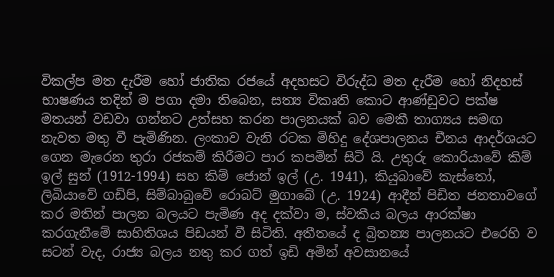විකල්ප මත දැරීම හෝ ජාතික රජයේ අදහසට විරුද්ධ මත දැරීම හෝ නිදහස් භාෂණය තදින් ම පගා දමා තිබෙන, සත්‍ය විකෘති කොට ආණ්ඩුවට පක්ෂ මතයන් වඩවා ගන්නට උත්සහ කරන පාලනයක් බව මෙකී තාග්‍යය සමඟ නැවත මතු වී පැමිණින. ලංකාව වැනි රටක මිහිදු දේශපාලනය චීනය ආදර්ශයට ගෙන මැරෙන තුරා රජකම් කිරීමට පාර කපමින් සිටි යි. උතුරු කොරියාවේ කිම් ඉල් සුන් (1912-1994) සහ කිම් ‍ජොන් ඉල් (උ. 1941), කියුබාවේ කැස්තෝ, ලිබියාවේ ගඩිපි, සිම්බාබුවේ රොබට් මුගාබේ (උ. 1924) ආදීන් පිඩිත ජනතාවගේ කර මතින් පාලන බලයට පැමිණ අද දක්වා ම, ස්වකීය බලය ආරක්ෂා කරගැනීමේ සාහිතිශය පිඩයන් වී සිටිති. අතීතයේ ද බ්‍රිතන්‍ය පාලනයට එරෙහි ව සටන් වැද, රාජ්‍ය බලය නතු කර ගත් ඉඩි අමින් අවසානයේ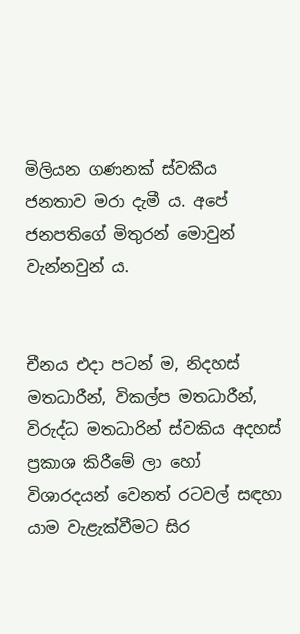මිලියන ගණනක් ස්වකීය ජනතාව මරා දැමී ය. අපේ ජනපතිගේ මිතුරන් මොවුන් වැන්නවුන් ය.


චීනය එදා පටන් ම, නිදහස් මතධාරීන්, විකල්ප මතධාරීන්, විරුද්ධ මතධාරින් ස්වකිය අදහස් ප්‍රකාශ කිරීමේ ලා හෝ විශාරදයන් වෙනත් රටවල් සඳහා යාම වැළැක්වීමට සිර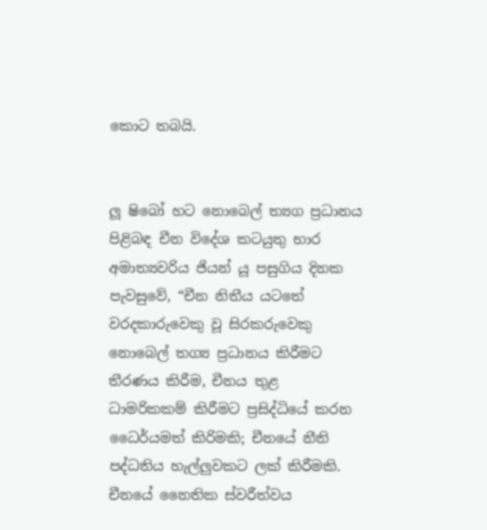කොට තබයි.


ලූ ෂිබෝ හට නොබෙල් ත්‍යග ප්‍රධානය පිළිබඳ චීන විදේශ කටයුතු භාර අමාත්‍යවරිය ජියන් යූ පසුගිය දිනක පැවසුවේ, “චීන නිතීය යටතේ වරදකාරුවෙකු වූ සිරකරුවෙකු නොබෙල් තග්‍ය ප්‍රධානය කිරීමට තීරණය කිරීම, චීනය තුළ ධාමරිකකම් කිරීමට ප්‍රසිද්ධියේ කරන ධෛර්යමත් කිරිමකි; චීනයේ නීති පද්ධතිය හැල්ලුවකට ලක් කිරීමකි. චීනයේ නෛතික ස්වරීත්වය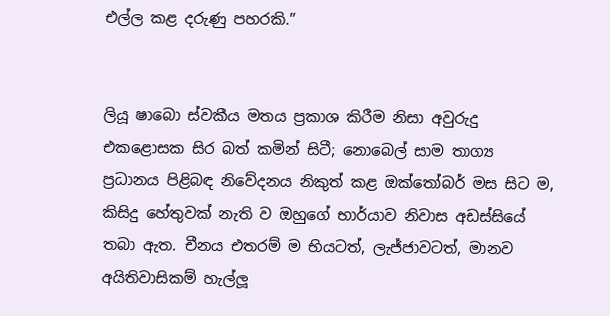එල්ල කළ දරුණු පහරකි.”


ලියූ ෂාබො ස්වකීය මතය ප්‍රකාශ කිරීම නිසා අවුරුදු එකළොසක සිර බත් කමින් සිටී; නොබෙල් සාම තාග්‍ය ප්‍රධානය පිළිබඳ නිවේදනය නිකුත් කළ ඔක්තෝබර් මස සිට ම, කිසිදු හේතුවක් නැති ව ඔහුගේ භාර්යාව නිවාස අඩස්සියේ තබා ඇත. චීනය එතරම් ම භියටත්, ලැජ්ජාවටත්, මානව අයිතිවාසිකම් හැල්ලූ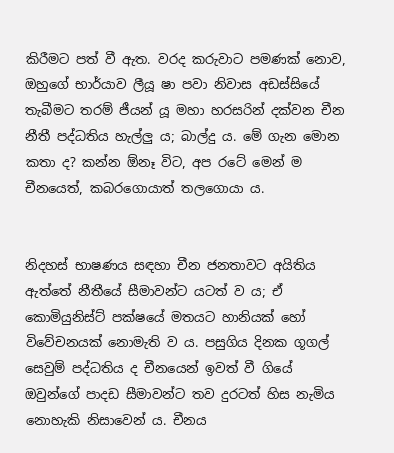කිරීමට පත් වී ඇත. වරද කරුවාට පමණක් නොව, ඔහුගේ භාර්යාව ලීයූ ෂා පවා නිවාස අඩස්සියේ තැබීමට තරම් ජීයන් යූ මහා හරසරින් දක්වන චීන නීතී පද්ධතිය හැල්ලු ය; බාල්දු ය. මේ ගැන මොන කතා ද? කන්න ඕනෑ විට, අප රටේ මෙන් ම චීනයෙත්, කබරගොයාත් තලගොයා ය.


නිදහස් භාෂණය සඳහා චීන ජනතාවට අයිතිය ඇත්තේ නීතීයේ සීමාවන්ට යටත් ව ය; ඒ කොමියුනිස්ට් පක්ෂයේ මතයට හානියක් හෝ විවේචනයක් නොමැති ව ය. පසුගිය දිනක ගූගල් සෙවුම් පද්ධතිය ද චීනයෙන් ඉවත් වී ගියේ ඔවුන්ගේ පාදඩ සීමාවන්ට තව දුරටත් හිස නැමිය නොහැකි නිසාවෙන් ය. චීනය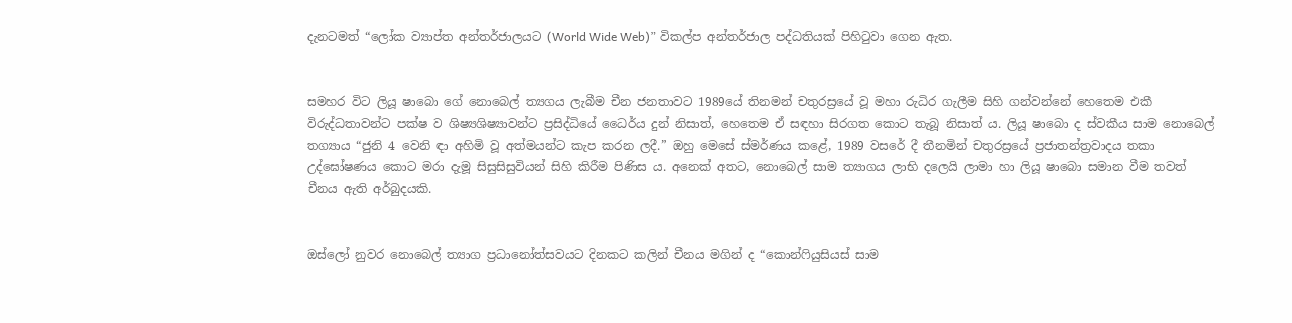දැනටමත් “ලෝක ව්‍යාප්ත අන්තර්ජාලයට (World Wide Web)” විකල්ප අන්තර්ජාල පද්ධතියක් පිහිටුවා ගෙන ඇත.


සමහර විට ලියූ ෂාබො ගේ නොබෙල් ත්‍යගය ලැබීම චීන ජනතාවට 1989යේ තිනමන් චතුරස්‍රයේ වූ මහා රුධිර ගැලීම සිහි ගන්වන්නේ හෙතෙම එකී විරුද්ධතාවන්ට පක්ෂ ව ශිෂ්‍යශිෂ්‍යාවන්ට ප්‍රසිද්ධියේ ධෛර්ය දුන් නිසාත්, හෙතෙම ඒ සඳහා සිරගත කොට තැබූ නිසාත් ය. ලියූ ෂාබො ද ස්වකීය සාම නොබෙල් තග්‍යාය “ජුනි 4 වෙනි ඳා අහිමි වූ අත්මයන්ට කැප කරන ලදී.” ඔහු මෙසේ ස්මර්ණය කළේ, 1989 වසරේ දී තීනමින් චතුරස්‍රයේ ප්‍රජාතන්ත්‍රවාදය තකා උද්ඝෝෂණය කොට මරා දැමූ සිසුසිසුවියන් සිහි කිරීම පිණිස ය. අනෙක් අතට, නොබෙල් සාම ත්‍යාගය ලාභි දලෙයි ලාමා හා ලියූ ෂාබො සමාන වීම තවත් චීනය ඇති අර්බුදයකි.


ඔස්ලෝ නුවර නොබෙල් ත්‍යාග ප්‍රධානෝත්සවයට දිනකට කලින් චීනය මගින් ද “කොන්ෆියුසියස් සාම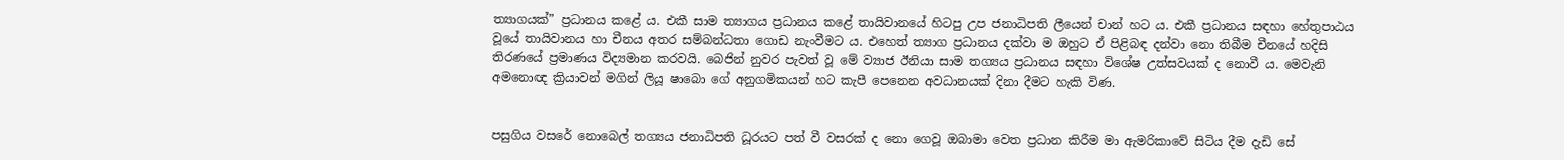ත්‍යාගයක්” ප්‍රධානය කළේ ය. එකී සාම ත්‍යාගය ප්‍රධානය කළේ තායිවානයේ හිටපු උප ජනාධිපති ලීයෙන් චාන් හට ය. එකී ප්‍රධානය සඳහා හේතුපාඨය වූයේ තායිවානය හා චීනය අතර සම්බන්ධතා ගොඩ නැංවීමට ය. එහෙත් ත්‍යාග ප්‍රධානය දක්වා ම ඔහුට ඒ පිළිබඳ දන්වා නො තිබීම චීනයේ හදිසි තිරණයේ ප්‍රමාණය විද්‍යමාන කරවයි. බෙජින් නුවර පැවත් වූ මේ ව්‍යාජ ඊනියා සාම තග්‍යය ප්‍රධානය සඳහා විශේෂ උත්සවයක් ද නොවී ය. මෙ‍වැනි අමනොඥ ක්‍රියාවන් මගින් ලියූ ෂාබො ගේ අනුගමිකයන් හට ‍කැපී පෙනෙන අවධානයක් දිනා දීමට හැකි විණ.


පසුගිය වසරේ නොබෙල් තග්‍යය ජනාධිපති ධූරයට පත් වී වසරක් ද නො ගෙවූ ඔබාමා වෙත ප්‍රධාන කිරීම මා ඇමරිකාවේ සිටිය දීම දැඩි සේ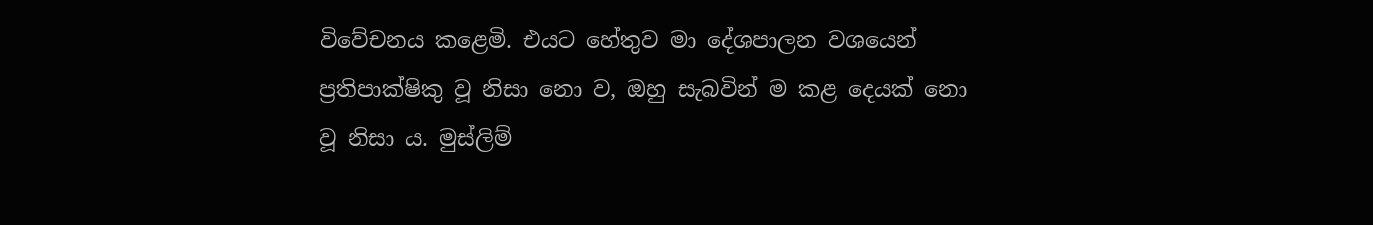විවේචනය කළෙමි. එයට හේතුව මා දේශපාලන වශයෙන් ප්‍රතිපාක්ෂිකු වූ නිසා නො ව, ඔහු සැබවින් ම කළ දෙයක් නො වූ නිසා ය. මුස්ලිම්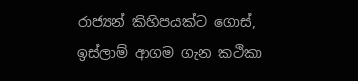රාජ්‍යන් කිහිපයක්ට ගොස්, ඉස්ලාම් ආගම ගැන කථිකා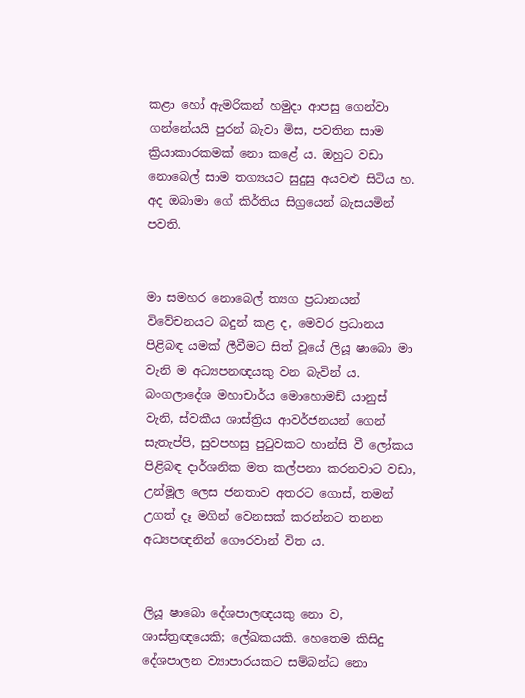කළා හෝ ඇමරිකන් හමුදා ආපසු ගෙන්වා ගන්නේයයි පුරන් බැවා මිස, පවතින සාම ක්‍රියාකාරකමක් නො කළේ ය. ඔහුට වඩා නොබෙල් සාම තග්‍යයට සුදුසු අයවළු සිටිය හ. අද ඔබාමා ගේ කිර්තිය සිග්‍රයෙන් බැසයමින් පවති.


මා සමහර නොබෙල් ත්‍යග ප්‍රධානයන් විවේචනයට බදුන් කළ ද, මෙවර ප්‍රධානය පිළිබඳ යමක් ලීවීමට සිත් වූයේ ලියූ ෂාබො මා වැනි ම අධ්‍යපනඥයකු වන බැවින් ය. බංගලාදේශ මහාචාර්ය මොහොමඩ් යානුස් වැනි, ස්වකීය ශාස්ත්‍රිය ආවර්ජනයන් ගෙන් සැතැප්පි, සුවපහසු පුටුවකට හාන්සි වී ලෝකය පිළිබඳ දාර්ශනික මත කල්පනා කරනවාට වඩා, උන්මූල ලෙස ජනතාව අතරට ගොස්, තමන් උගත් දෑ මගින් වෙනසක් කරන්නට තනන අධ්‍යපඥනින් ගෞරවාන් විත ය.


ලියූ ෂාබො දේශපාලඥයකු නො ව, ශාස්ත්‍රඥයෙකි; ලේඛකයකි. හෙතෙම කිසිදු දේශපාලන ව්‍යාපාරයකට සම්බන්ධ නො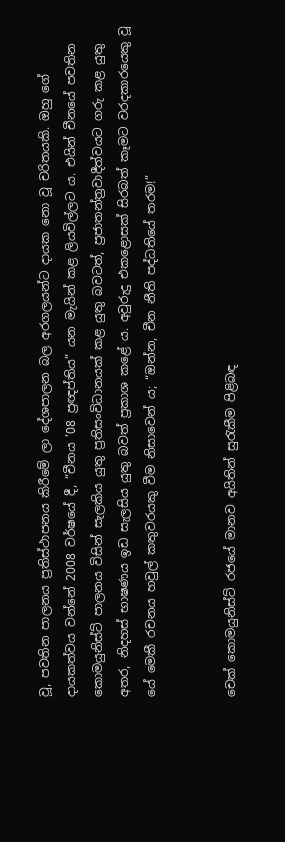වූ, පවතින පාලනය ප්‍රතිස්ථාපනය කිරීමේ ලා දේශපාලන බල අරගලයන්ට දායක නො වූ චරිතයකි. ඔහු ගේ දායකත්වය වන්නේ 2008 වර්ෂයේ දී, “චීනය ’08 ප්‍රඥප්තිය” යන මැයින් කළ ලියවිල්ලට ය. එයින් චීනයේ පවතින කොමයුනිස්ට් පාලනය විසින් සැලකිය යුතු ප්‍රතිසංවිධානයක් කළ යුතු බවටත්, ප්‍රජාතන්ත්‍රවාදීත්වයට ගරු කළ යුතු අතර, නිදහස් භාෂණය ඉඩ සැලසිය යුතු බවත් ප්‍රකාශ කළේ ය. අවුරුදු එකළොසක් සිරබත් කෑමට වරදකාරයෙකු වූ යේ මෙකී රචනය හවුල් කතුවරයකු වීම නිසාවෙන් ය; “ඔන්න, චීන නීති පද්ධතියේ තරම!”


චෙක් කොමයුනිස්ට් රජයේ මානව අයිතින් සුරැකීම පිළිබඳ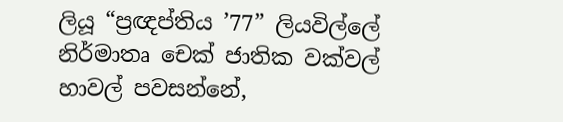ලියූ “ප්‍රඥප්තිය ’77” ලියවිල්ලේ නිර්මාතෘ චෙක් ජාතික වක්වල් හාවල් පවසන්නේ,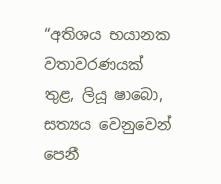“අතිශය භයානක වතාවරණයක් තුළ, ලියූ ෂාබො, සත්‍යය වෙනුවෙන් පෙනී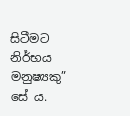සිටීමට නිර්භය මනුෂ්‍යකු” සේ ය.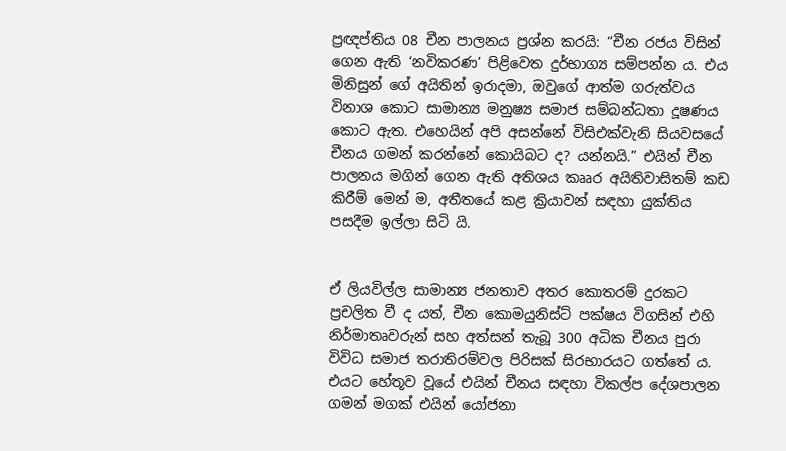ප්‍රඥප්තිය 08 චීන පාලනය ප්‍රශ්න කරයි: “චීන රජය විසින් ගෙන ඇති ‘නවිකරණ’ පිළිවෙත දුර්භාග්‍ය සම්පන්න ය. එය මිනිසුන් ගේ අයිතින් ඉරාදමා, ඔවුගේ ආත්ම ගරුත්වය විනාශ කොට සාමාන්‍ය මනුෂ්‍ය සමාජ සම්බන්ධතා දූෂණය කොට ඇත. එහෙයින් අපි අසන්නේ විසිඑක්වැනි සියවසයේ චීනය ගමන් කරන්නේ කොයිබට ද? යන්නයි.” එයින් චීන පාලනය මගින් ගෙන ඇති අතිශය කෲර අයිතිවාසිතම් කඩ කිරීම් මෙන් ම, අතීතයේ කළ ක්‍රියාවන් සඳහා යුක්තිය පසදීම ඉල්ලා සිටි යි.


ඒ ලියවිල්ල සාමාන්‍ය ජනතාව අතර කොතරම් දුරකට ප්‍රචලිත වී ද යත්, චීන කොමයුනිස්ට් පක්ෂය විගසින් එහි නිර්මාතෘවරුන් සහ අත්සන් තැබූ 300 අධික චීනය පුරා විවිධ සමාජ තරාතිරම්වල පිරිසක් සිරභාරයට ගත්තේ ය. එයට හේතූව වූයේ එයින් චීනය සඳහා විකල්ප දේශපාලන ගමන් මගක් එයින් යෝජනා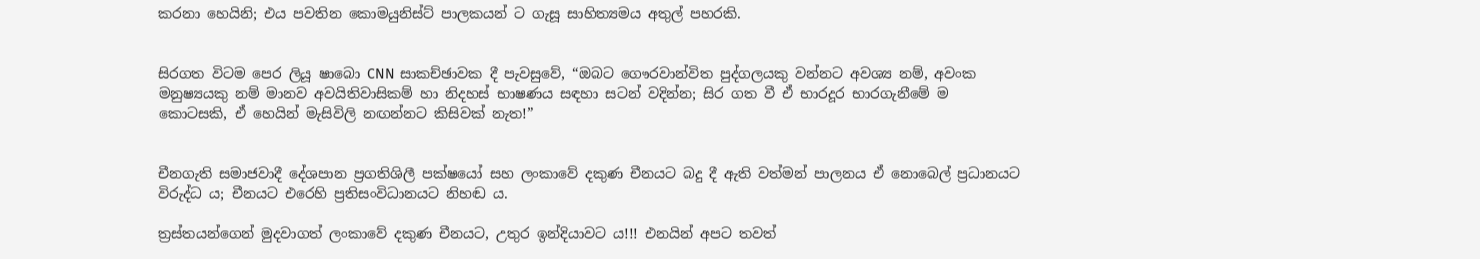කරනා හෙයිනි; එය පවතින කොමයුනිස්ට් පාලකයන් ට ගැසූ සාහිත්‍යමය අතුල් පහරකි.


සිරගත විටම පෙර ලියූ ෂාබො CNN සාකච්ඡාවක දී පැවසුවේ, “ඔබට ගෞරවාන්විත පුද්ගලයකු වන්නට අවශ්‍ය නම්, අවංක මනුෂ්‍යයකු නම් මානව අවයිතිවාසිකම් හා නිදහස් භාෂණය සඳහා සටන් වදින්න; සිර ගත වී ඒ භාරදූර භාරගැනීමේ ම කොටසකි, ඒ හෙයින් මැසිවිලි නඟන්නට කිසිවක් නැත!”


චීනගැති සමාජවාදී දේශපාන ප්‍රගතිශිලී පක්ෂයෝ සහ ලංකාවේ දකුණ චීනයට බදු දී ඇති වත්මන් පාලනය ඒ නොබෙල් ප්‍රධානයට විරුද්ධ ය; චීනයට එරෙහි ප්‍රතිසංවිධානයට නිහඬ ය.

ත්‍රස්තයන්ගෙන් මුදවාගත් ලංකාවේ දකුණ චීනයට, උතුර ඉන්දියාවට ය!!! එනයින් අපට තවත්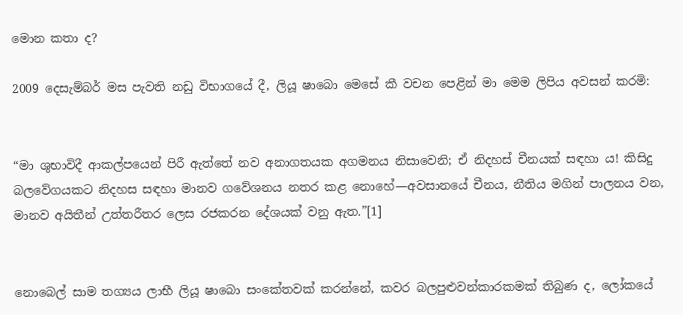මොන කතා ද?

2009 දෙසැම්බර් මස පැවති නඩු විභාගයේ දී, ලියූ ෂාබො මෙසේ කී වචන පෙළින් මා මෙම ලිපිය අවසන් කරමි:


“මා ශුභාවිදී ආකල්පයෙන් පිරී ඇත්තේ නව අනාගතයක අගමනය නිසාවෙනි; ඒ නිදහස් චීනයක් සඳහා ය! කිසිදු බලවේගයකට නිදහස සඳහා මානව ගවේශනය නතර කළ නොහේ—අවසානයේ චීනය, නීතිය මගින් පාලනය වන, මානව අයිතීන් උත්තරීතර ලෙස රජකරන දේශයක් වනු ඇත.”[1]


නොබෙල් සාම තග්‍යය ලාභී ලියූ ෂාබො සංකේතවක් කරන්නේ, කවර බලපුළුවන්කාරකමක් තිබුණ ද, ලෝකයේ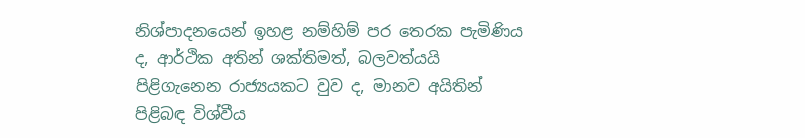නිශ්පාදනයෙන් ඉහළ නම්හිම් පර තෙරක පැමිණිය ද, ආර්ථික අතින් ශක්තිමත්, බලවත්යයි පිළිගැනෙන රාජ්‍යයකට වුව ද, මානව අයිතින් පිළිබඳ විශ්වීය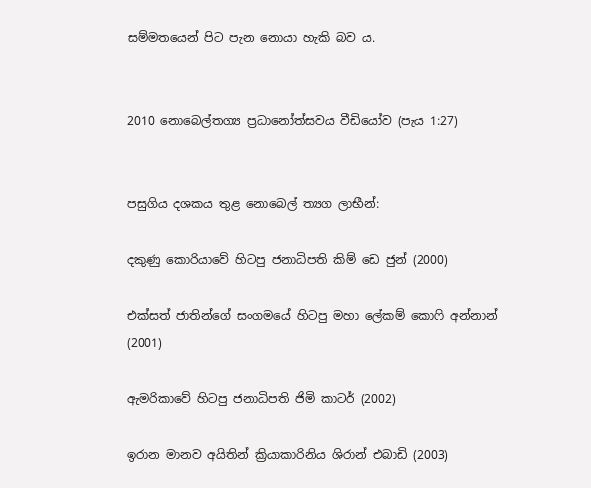සම්මතයෙන් පිට පැන නොයා හැකි බව ය.


2010 නොබෙල්තග්‍ය ප්‍රධානෝත්සවය වීඩියෝව (පැය 1:27)


පසුගිය දශකය තුළ නොබෙල් ත්‍යග ලාභීන්:

දකුණු කොරියාවේ හිටපු ජනාධිපති කිම් ඩෙ ජුන් (2000)

එක්සත් ජාතින්ගේ සංගමයේ හිටපු මහා ලේකම් කොෆි අන්නාන් (2001)

ඇමරිකාවේ හිටපු ජනාධිපති ජිමි කාටර් (2002)

ඉරාන මානව අයිතින් ක්‍රියාකාරිනිය ශිරාන් එබාඩි (2003)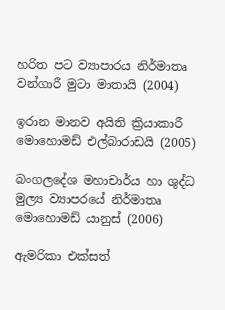හරිත පට ව්‍යාපාරය නිර්මාතෘ වන්ගාරී මුටා මාතායි (2004)

ඉරාන මානව අයිති ක්‍රියාකාරී මොහොමඩ් එල්බාරාඩයි (2005)

බංගලදේශ මහාචාර්ය හා ශුද්ධ මුල්‍ය ව්‍යාපරයේ නිර්මාතෘ මොහොමඩ් යානුස් (2006)

ඇමරිකා එක්සත්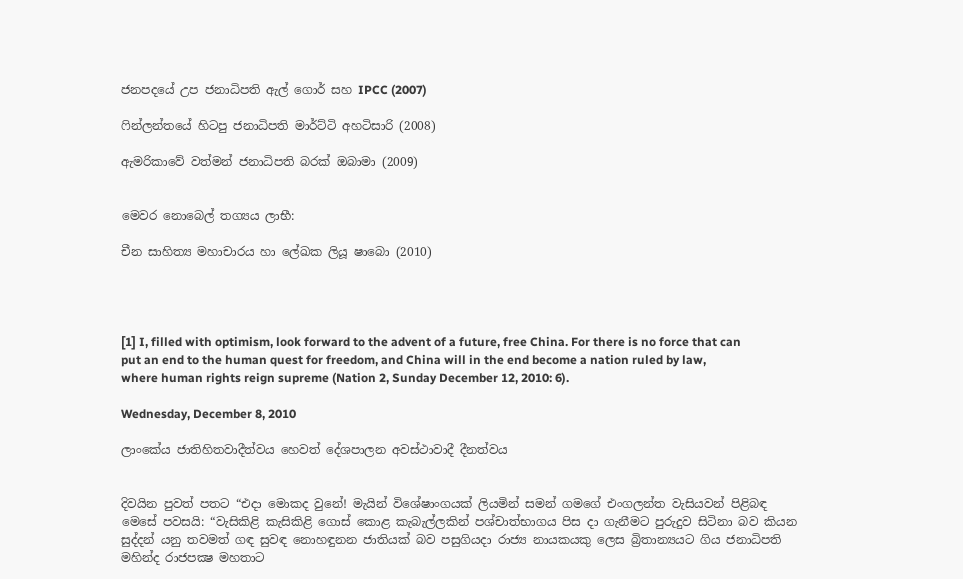ජනපදයේ උප ජනාධිපති ඇල් ගොර් සහ IPCC (2007)

ෆින්ලන්තයේ හිටපු ජනාධිපති මාර්ට්ටි අහටිසාරි (2008)

ඇමරිකාවේ වත්මන් ජනාධිපති බරක් ඔබාමා (2009)


මෙවර නොබෙල් තග්‍යය ලාභී:

චීන සාහිත්‍ය මහාචාරය හා ලේඛක ලියූ ෂාබො (2010)




[1] I, filled with optimism, look forward to the advent of a future, free China. For there is no force that can put an end to the human quest for freedom, and China will in the end become a nation ruled by law, where human rights reign supreme (Nation 2, Sunday December 12, 2010: 6).

Wednesday, December 8, 2010

ලාංකේය ජාතිහිතවාදීත්වය හෙවත් දේශපාලන අවස්ථාවාදී දීනත්වය


දිවයින පුවත් පතට “එදා මොකද වුනේ! මැයින් විශේෂාංගයක් ලියමින් සමන් ගමගේ එංගලන්ත වැසියවන් පිළිබඳ මෙසේ පවසයි: “වැසිකිළි කැසිකිළි ගොස්‌ කොළ කැබැල්ලකින් පශ්චාත්භාගය පිස දා ගැනීමට පුරුදුව සිටිනා බව කියන සුද්දන් යනු තවමත් ගඳ සුවඳ නොහඳුනන ජාතියක්‌ බව පසුගියදා රාජ්‍ය නායකයකු ලෙස බ්‍රිතාන්‍යයට ගිය ජනාධිපති මහින්ද රාජපක්‍ෂ මහතාට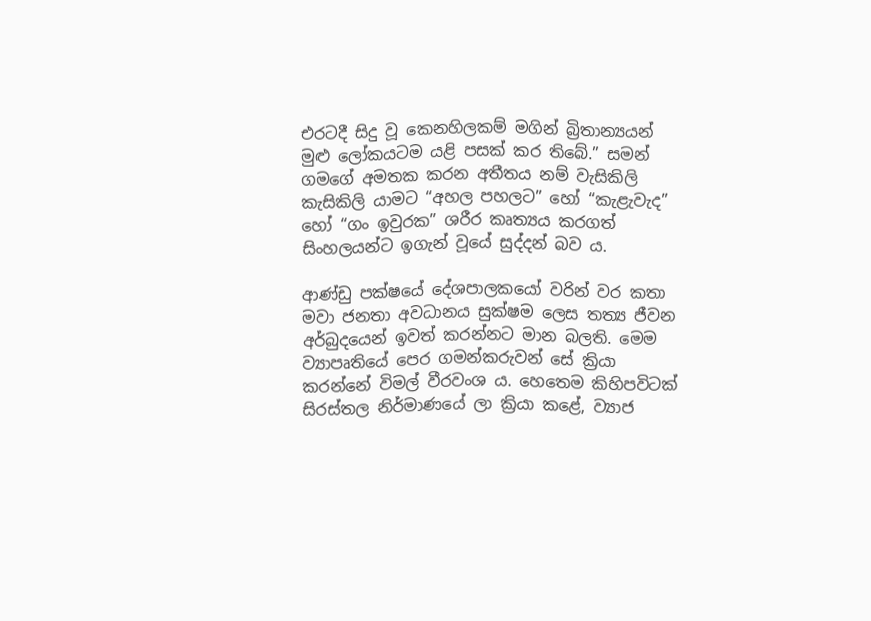එරටදී සිදු වූ කෙනහිලකම් මගින් බ්‍රිතාන්‍යයන් මුළු ලෝකයටම යළි පසක්‌ කර තිබේ.” සමන් ගමගේ අමතක කරන අතීතය නම් වැසිකිලි කැසිකිලි යාමට “අහල පහලට” හෝ “කැළැවැද” හෝ “ගං ඉවුරක” ශරීර කෘත්‍යය කරගත් සිංහලයන්ට ඉගැන් වූයේ සුද්දන් බව ය.

ආණ්ඩු පක්ෂයේ දේශපාලකයෝ වරින් වර කතා මවා ජනතා අවධානය සුක්ෂම ලෙස තත්‍ය ජීවන අර්බුදයෙන් ඉවත් කරන්නට මාන බලති. මෙම ව්‍යාපෘතියේ පෙර ගමන්කරුවන් සේ ක්‍රියා කරන්නේ විමල් වීරවංශ ය. හෙතෙම කිහිපවිටක් සිරස්තල නිර්මාණයේ ලා ක්‍රියා කළේ, ව්‍යාජ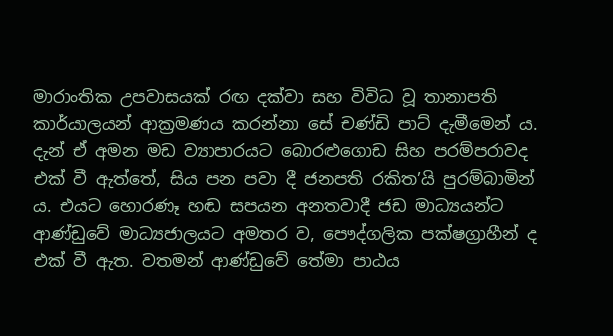මාරාංතික උපවාසයක් රඟ දක්වා සහ විවිධ වූ තානාපති කාර්යාලයන් ආක්‍රමණය කරන්නා සේ චණ්ඩි පාට් දැමීමෙන් ය. දැන් ඒ අමන මඩ ව්‍යාපාරයට බො‍රළුගොඩ සිහ පරම්පරාවද එක් වී ඇත්තේ, සිය පන පවා දී ජනපති රකිත’යි පුරම්බාමින් ය. එයට හොරණෑ හඬ සපයන අනතවාදී ජඩ මාධ්‍යයන්ට ආණ්ඩුවේ මාධ්‍යජාලයට අමතර ව, පෞද්ගලික පක්ෂග්‍රාහීන් ද එක් වී ඇත. වතමන් ආණ්ඩුවේ තේමා පාඨය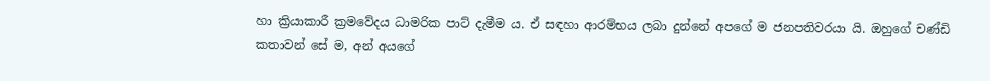හා ක්‍රියාකාරී ක්‍රමවේදය ධාමරික පාට් දැමීම ය. ඒ සඳහා ආරම්භය ලබා දුන්නේ අපගේ ම ජනපතිවරයා යි. ඔහුගේ චණ්ඩි කතාවන් සේ ම, අන් අයගේ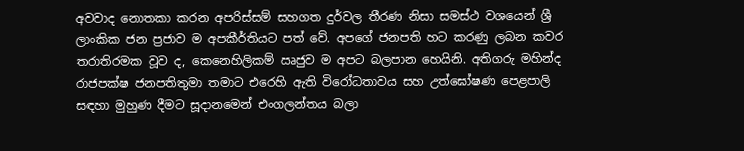අවවාද නොතකා කරන අපරිස්සම් සහගත දුර්වල තීරණ නිසා සමස්ථ වශයෙන් ශ්‍රී ලාංකික ජන ප්‍රජාව ම අපකීර්තියට පත් වේ. අපගේ ජනපති හට කරණු ලබන කවර තරාතිරමක වූව ද, කෙනෙහිලිකම් ඍජුව ම අපට බලපාන හෙයිනි. අතිගරු මහින්ද රාජපක්ෂ ජනපතිතුමා තමාට එරෙහි ඇති විරෝධතාවය සහ උත්‍ඝෝෂණ පෙළපාලි සඳහා මුහුණ දීමට සූදානමෙන් එංගලන්තය බලා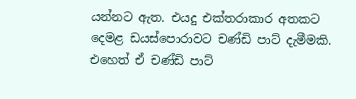යන්නට ඇත. එයදු එක්තරාකාර අතකට දෙමළ ඩයස්පොරාවට චණ්ඩි පාට් දැමීමකි. එහෙත් ඒ චණ්ඩි පාට්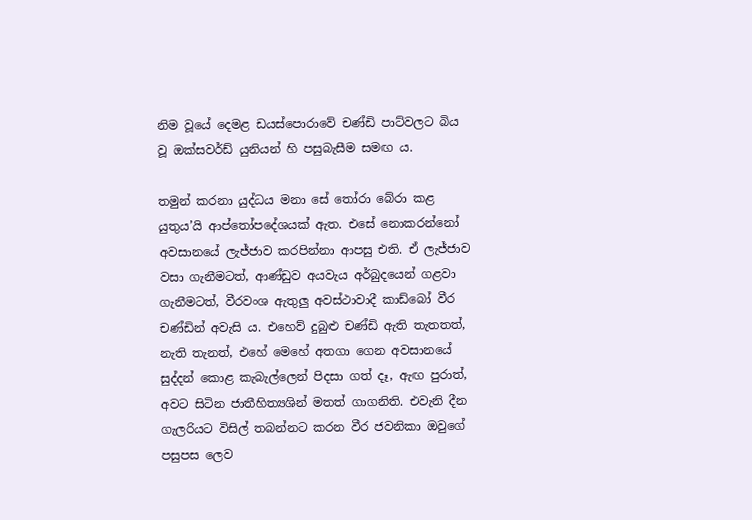නිම වූයේ දෙමළ ඩයස්පොරාවේ චණ්ඩි පාට්වලට බිය වූ ඔක්සවර්ඩ් යුනියන් හි පසුබැසීම සමඟ ය.

තමුන් කරනා යුද්ධය මනා සේ තෝරා බේරා කළ යුතුය’යි ආප්තෝප‍දේශයක් ඇත. එසේ නොකරන්නෝ අවසානයේ ලැජ්ජාව කරපින්නා ආපසු එති. ඒ ලැජ්ජාව වසා ගැනීමටත්, ආණ්ඩුව අයවැය අර්බුදයෙන් ගළවා ගැනීමටත්, වීරවංශ ඇතුලු අවස්ථාවාදී කාඩ්බෝ වීර චණ්ඩින් අවැසි ය. එහෙව් දුබුළු චණ්ඩි ඇති තැතතත්, නැති තැනත්, එහේ මෙහේ අතගා ගෙන අවසානයේ සුද්දන් කොළ කැබැල්ලෙන් පිදසා ගත් දෑ, ඇඟ පුරාත්, අවට සිටින ජාතීහිත්‍යශින් මතත් ගාගනිති. එවැනි දීන ගැලරියට විසිල් තබන්නට කරන වීර ජවනිකා ඔවුගේ පසුපස ලෙව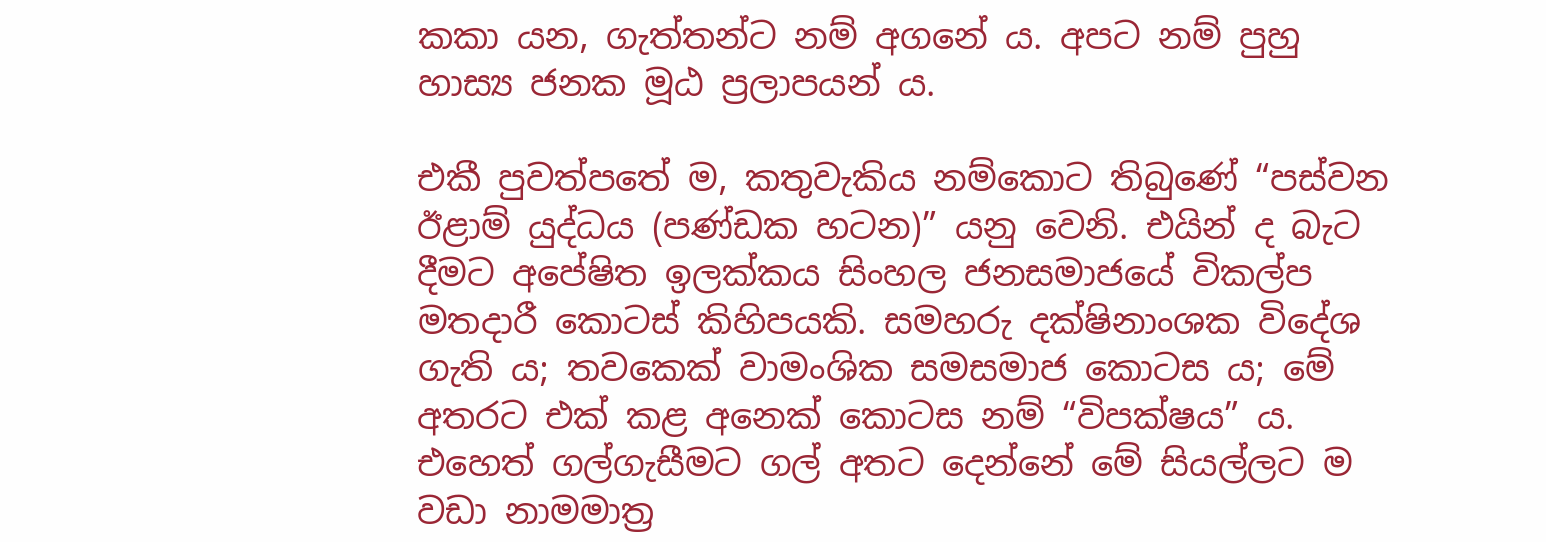කකා යන, ගැත්තන්ට නම් අගනේ ය. අපට නම් පුහු හාස්‍ය ජනක මූඨ ප්‍රලාපයන් ය.

එකී පුවත්පතේ ම, කතුවැකිය නම්කොට තිබුණේ “පස්වන ඊළාම් යුද්ධය (පණ්‌ඩක හටන)” යනු වෙනි. එයින් ද බැට දීමට අපේෂිත ඉලක්කය සිංහල ජනසමාජයේ විකල්ප මතදාරී කොටස් කිහිපයකි. සමහරු දක්ෂිනාංශක ‍විදේශ ගැති ය; තවකෙක් වාමංශික සමසමාජ කොටස ය; මේ අතරට එක් කළ අනෙක් කොටස නම් “විපක්ෂය” ය. එහෙත් ගල්ගැසීමට ගල් අතට දෙන්නේ මේ සියල්ලට ම වඩා නාමමාත්‍ර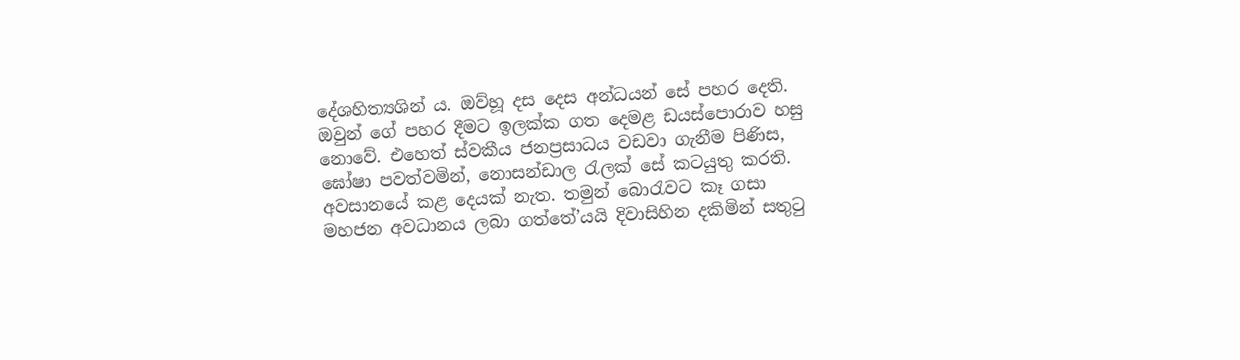දේශහිත්‍යශින් ය. ඔව්හූ දස දෙස අන්ධයන් සේ පහර දෙති. ඔවුන් ගේ පහර දීමට ඉලක්ක ගත දෙමළ ඩයස්පොරාව හසු නොවේ. එහෙත් ස්වකීය ජනප්‍රසාධය වඩවා ගැනීම පිණිස, ඝෝෂා පවත්වමින්, නොසන්ඩාල රැලක් සේ කටයුතු කරති. අවසානයේ කළ දෙයක් නැත. තමුන් බො‍රැවට කෑ ගසා මහජන අවධානය ලබා ගත්තේ’යයි දිවාසිහින දකිමින් සතුටු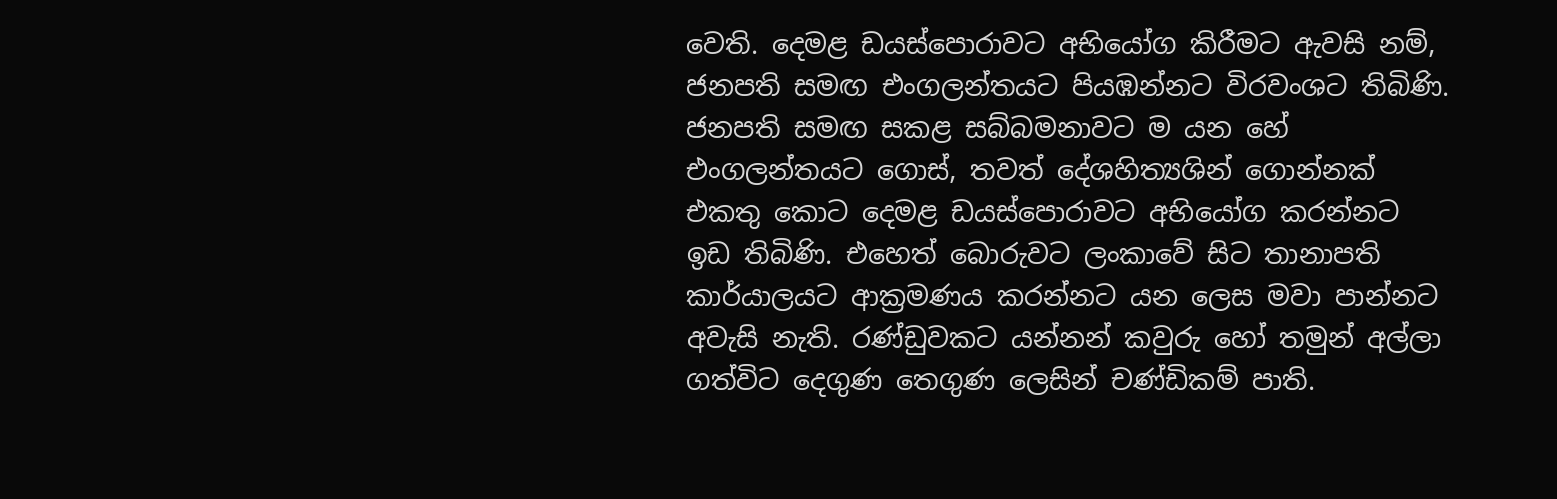වෙති. දෙමළ ඩයස්පොරාවට අභියෝග කිරීමට ඇවසි නම්, ජනපති සමඟ එංගලන්තයට පියඹන්නට විරවංශට තිබිණි. ජනපති සමඟ සකළ සබ්බමනාවට ම යන හේ එංගලන්තයට ගොස්, තවත් දේශහිත්‍යශින් ගොන්නක් එකතු කොට දෙමළ ඩයස්පොරාවට අභියෝග කරන්නට ඉඩ තිබිණි. එහෙත් බොරුවට ලංකාවේ සිට තානාපති කාර්යාලයට ආක්‍රමණය කරන්නට යන ලෙස මවා පාන්නට අවැසි නැති. රණ්ඩුවකට යන්නන් කවුරු හෝ තමුන් අල්ලා ගත්විට දෙගුණ තෙගුණ ලෙසින් චණ්ඩිකම් පාති.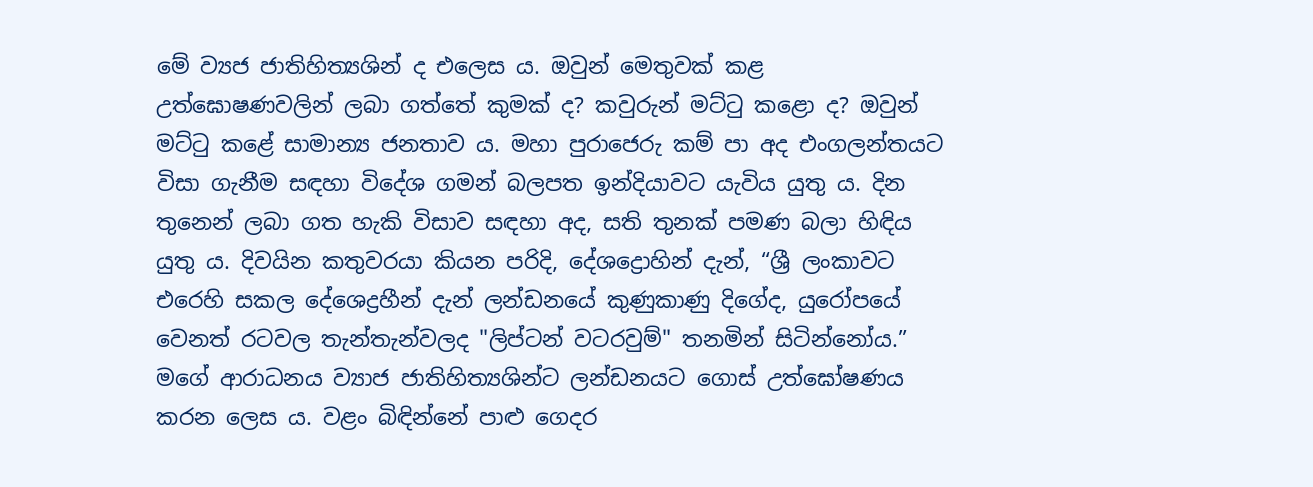මේ ව්‍යජ ජාතිහිත්‍යශින් ද එලෙස ය. ඔවුන් මෙතුවක් කළ උත්ඝොෂණවලින් ලබා ගත්තේ කුමක් ද? කවුරුන් මට්ටු කළො ද? ඔවුන් මට්ටු කළේ සාමාන්‍ය ජනතාව ය. මහා පුරාජෙරු කම් පා අද එංගලන්තයට විසා ගැනීම සඳහා විදේශ ගමන් බලපත ඉන්දියාවට යැවිය යුතු ය. දින තුනෙන් ලබා ගත හැකි විසාව සඳහා අද, සති තුනක් පමණ බලා හිඳිය යුතු ය. දිවයින කතුවරයා කියන පරිදි, දේශද්‍රොහින් දැන්, “ශ්‍රී ලංකාවට එරෙහි සකල දේශෙද්‍රහීන් දැන් ලන්ඩනයේ කුණුකාණු දිගේද, යුරෝපයේ වෙනත් රටවල තැන්තැන්වලද "ලිප්ටන් වටරවුම්" තනමින් සිටින්නෝය.” ම‍ගේ ආරාධනය ව්‍යාජ ජාතිහිත්‍යශින්ට ලන්ඩනයට ගොස් උත්ඝෝෂණය කරන ලෙස ය. වළං බිඳින්නේ පාළු ගෙදර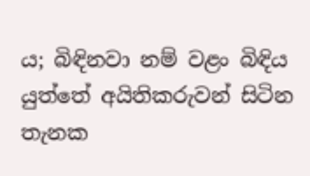ය; බිඳිනවා නම් වළං බිඳිය යුත්තේ අයිතිකරුවන් සිටින තැනක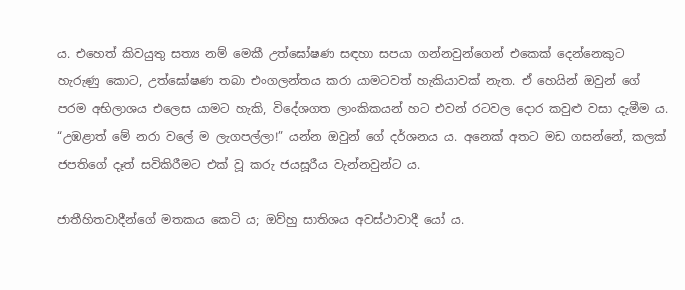ය. එහෙත් කිවයුතු සත්‍ය නම් මෙකී උත්ඝෝෂණ සඳහා සපයා ගන්නවුන්ගෙන් එකෙක් දෙන්නෙකුට හැරුණු කොට, උත්ඝෝෂණ තබා එංගලන්තය කරා යාමටවත් හැකියාවක් නැත. ඒ හෙයින් ඔවුන් ගේ පරම අභිලාශය එලෙස යාමට හැකි, විදේශගත ලාංකිකයන්‍ හට එවන් රටවල දොර කවුළු වසා දැමීම ය. “උඹළාත් මේ නරා වලේ ම ලැගපල්ලා!” යන්න ඔවුන් ගේ දර්ශනය ය. අනෙක් අතට මඩ ගසන්නේ, කලක් ජපතිගේ දෑත් සවිකිරීමට එක් වූ කරු ජයසූරීය වැන්නවුන්ට ය.

ජාතීහිතවාදීන්ගේ මතකය කෙටි ය; ඔව්හු සාතිශය අවස්ථාවාදී යෝ ය.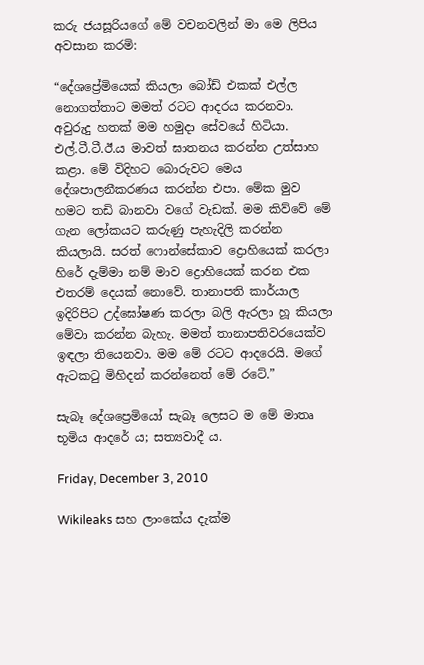කරු ජයසූරියගේ මේ වචනවලින් මා මෙ ලිපිය අවසාන කරමි:

“දේශප්‍රේමියෙක්‌ කියලා බෝඩ් එකක්‌ එල්ල නොගත්තාට මමත් රටට ආදරය කරනවා. අවුරුදු හතක්‌ මම හමුදා සේවයේ හිටියා. එල්.ටී.ටී.ඊ.ය මාවත් ඝාතනය කරන්න උත්සාහ කළා. මේ විදිහට බොරුවට මෙය දේශපාලනීකරණය කරන්න එපා. මේක මුව හමට තඩි බානවා වගේ වැඩක්‌. මම කිව්වේ මේ ගැන ලෝකයට කරුණු පැහැදිලි කරන්න කියලායි. සරත් ෆොන්සේකාව ද්‍රොහියෙක්‌ කරලා හිරේ දැම්මා නම් මාව ද්‍රොහියෙක්‌ කරන එක එතරම් දෙයක්‌ නොවේ. තානාපති කාර්යාල ඉදිරිපිට උද්ඝෝෂණ කරලා බලි ඇරලා හූ කියලා මේවා කරන්න බැහැ. මමත් තානාපතිවරයෙක්‌ව ඉඳලා තියෙනවා. මම මේ රටට ආදරෙයි. මගේ ඇටකටු මිහිදන් කරන්නෙත් මේ රටේ.”

සැබෑ දේශප්‍රෙමියෝ සැබෑ ලෙසට ම මේ මාතෘ භූමිය ආදරේ ය; සත්‍යවාදී ය.

Friday, December 3, 2010

Wikileaks සහ ලාංකේය දැක්ම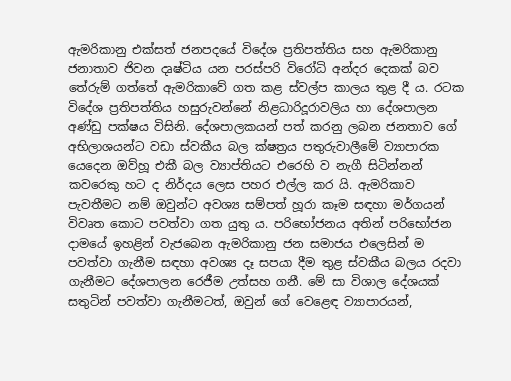ඇමරිකානු එක්සත් ජනපදයේ විදේශ ප්‍රතිපත්තිය සහ ඇමරිකානු ජනාතාව ජිවන දෘෂ්ටිය යන පරස්පරි විරෝධි අන්දර දෙකක් බව තේරුම් ගත්තේ ඇමරිකාවේ ගත කළ ස්වල්ප කාලය තුළ දී ය. රටක විදේශ ප්‍රතිපත්තිය හසුරුවන්නේ නිළධාරිදූරාවලිය හා දේශපාලන අණ්ඩු පක්ෂය විසිනි. දේශපාලකයන් පත් කරනු ලබන ජනතාව ගේ අභිලාශයන්ට වඩා ස්වකීය බල ක්ෂත්‍රය පතුරුවාලීමේ ව්‍යාපාරක යෙදෙන ඔව්හූ එකී බල ව්‍යාප්තියට එරෙහි ව නැගී සිටින්නන් කවරෙකු හට ද නිර්දය ලෙස පහර එල්ල කර යි. ඇමරිකාව පැවතීමට නම් ඔවුන්ට අවශ්‍ය සම්පත් හූරා කෑම සඳහා මර්ගයන් විවෘත කොට පවත්වා ගත යුතු ය. පරිභෝජනය අතින් පරිභෝජන දාමයේ ඉහළින් වැජබෙන ඇමරිකානු ජන සමාජය එලෙසින් ම පවත්වා ගැනීම සඳහා අවශ්‍ය දෑ සපයා දීම තුළ ස්වකීය බලය රදවා ගැනීමට දේශපාලන රෙජීම උත්සහ ගනී. මේ සා විශාල දේශයක් සතුටින් පවත්වා ගැනීමටත්, ඔවුන් ගේ වෙළෙඳ ව්‍යාපාරයන්,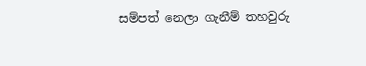සම්පත් නෙලා ගැනීම් තහවුරු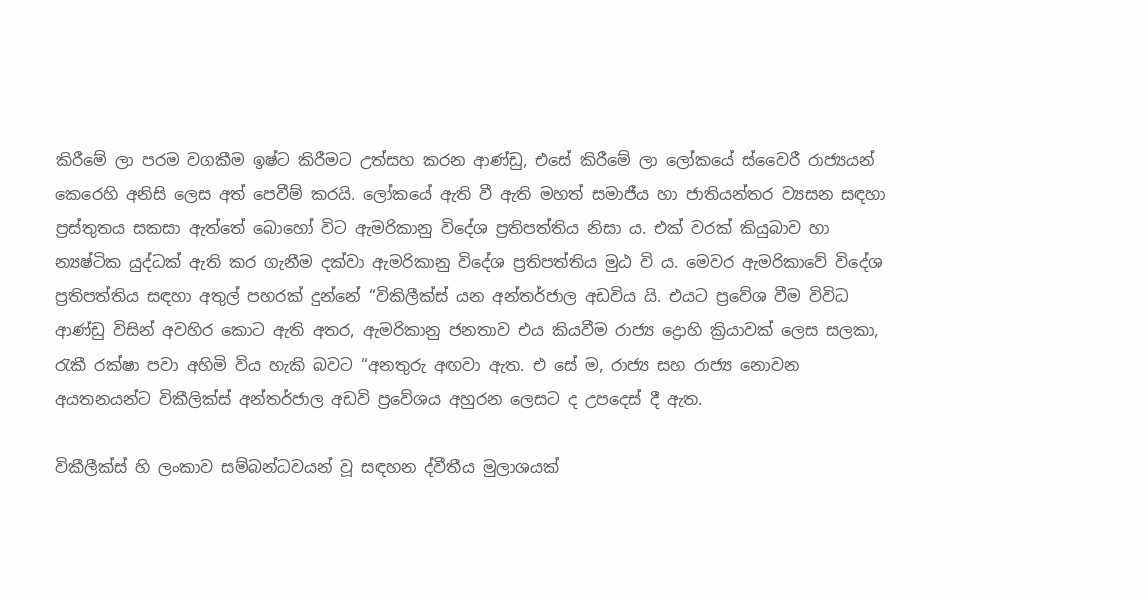කිරීමේ ලා පරම වගකීම ඉෂ්ට කිරීමට උත්සහ කරන ආණ්ඩු, එසේ කිරීමේ ලා ලෝකයේ ස්වෛරී රාජ්‍යයන් කෙරෙහි අනිසි ලෙස අත් පෙවීම් කරයි. ලෝකයේ ඇති වී ඇති මහත් සමාජීය හා ජාතියන්තර ව්‍යසන සඳහා ප්‍රස්තුතය සකසා ඇත්තේ බොහෝ විට ඇමරිකානු විදේශ ප්‍රතිපත්තිය නිසා ය. එක් වරක් කියුබාව හා න්‍යෂ්ටික යුද්ධක් ඇති කර ගැනීම දක්වා ඇමරිකානු විදේශ ප්‍රතිපත්තිය මුඨ වි ය. මෙවර ඇමරිකාවේ ‍විදේශ ප්‍රතිපත්තිය සඳහා අතුල් පහරක් දුන්නේ “විකිලීක්ස් යන අන්තර්ජාල අඩවිය යි. එයට ප්‍රවේශ වීම විවිධ ආණ්ඩු විසින් අවහිර කොට ඇති අතර, ඇමරිකානු ජනතාව එය කියවීම රාජ්‍ය ද්‍රොහි ක්‍රියාවක් ලෙස සලකා, රැකී රක්ෂා පවා අහිමි විය හැකි බවට “අනතුරු අඟවා ඇත. එ සේ ම, රාජ්‍ය සහ රාජ්‍ය නොවන අයතනයන්ට විකීලික්ස් අන්තර්ජාල අඩවි ප්‍රවේශය අහුරන ලෙසට ද උපදෙස් දී ඇත.

විකීලීක්ස් හි ලංකාව සම්බන්ධවයන් වූ සඳහන ද්වීතීය මුලාශයක්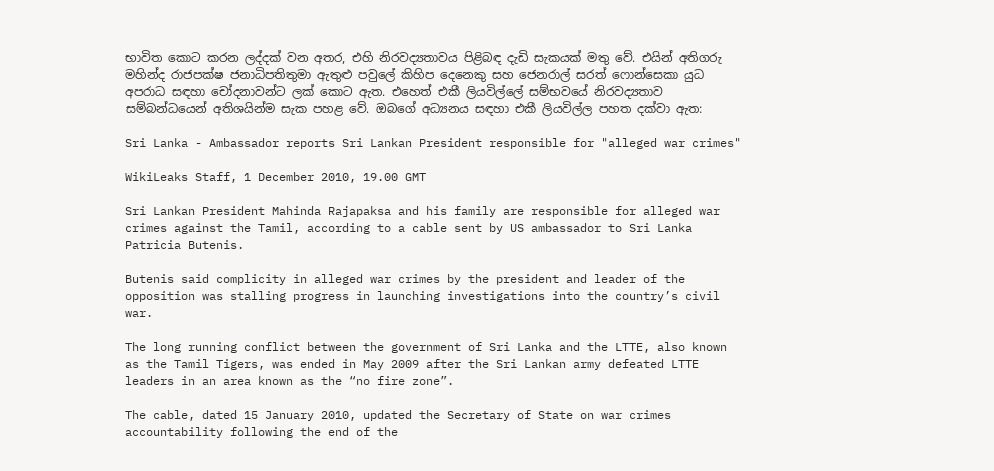භාවිත කොට කරන ලද්දක් වන අතර, එහි නිරවද්‍යතාවය පිළිබඳ දැඩි සැකයක් මතු වේ. එයින් අතිගරු මහින්ද රාජපක්ෂ ජනාධිපතිතුමා ඇතුළු පවුලේ කිහිප දෙනෙකු සහ ජෙනරාල් සරත් ෆොන්සෙකා යුධ අපරාධ සඳහා චෝදනාවන්ට ලක් කොට ඇත. එහෙත් එකී ලියවිල්ලේ සම්භවයේ නිරවද්‍යතාව සම්බන්ධයෙන් අතිශයින්ම සැක පහළ වේ. ඔබගේ අධ්‍යනය සඳහා එකී ලියවිල්ල පහත දක්වා ඇත:

Sri Lanka - Ambassador reports Sri Lankan President responsible for "alleged war crimes"

WikiLeaks Staff, 1 December 2010, 19.00 GMT

Sri Lankan President Mahinda Rajapaksa and his family are responsible for alleged war crimes against the Tamil, according to a cable sent by US ambassador to Sri Lanka Patricia Butenis.

Butenis said complicity in alleged war crimes by the president and leader of the opposition was stalling progress in launching investigations into the country’s civil war.

The long running conflict between the government of Sri Lanka and the LTTE, also known as the Tamil Tigers, was ended in May 2009 after the Sri Lankan army defeated LTTE leaders in an area known as the “no fire zone”.

The cable, dated 15 January 2010, updated the Secretary of State on war crimes accountability following the end of the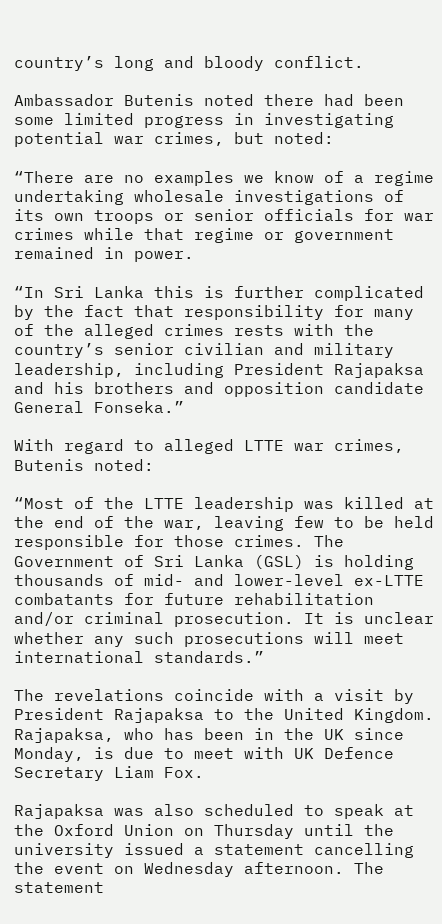country’s long and bloody conflict.

Ambassador Butenis noted there had been some limited progress in investigating potential war crimes, but noted:

“There are no examples we know of a regime undertaking wholesale investigations of its own troops or senior officials for war crimes while that regime or government remained in power.

“In Sri Lanka this is further complicated by the fact that responsibility for many of the alleged crimes rests with the country’s senior civilian and military leadership, including President Rajapaksa and his brothers and opposition candidate General Fonseka.”

With regard to alleged LTTE war crimes, Butenis noted:

“Most of the LTTE leadership was killed at the end of the war, leaving few to be held responsible for those crimes. The Government of Sri Lanka (GSL) is holding thousands of mid- and lower-level ex-LTTE combatants for future rehabilitation and/or criminal prosecution. It is unclear whether any such prosecutions will meet international standards.”

The revelations coincide with a visit by President Rajapaksa to the United Kingdom. Rajapaksa, who has been in the UK since Monday, is due to meet with UK Defence Secretary Liam Fox.

Rajapaksa was also scheduled to speak at the Oxford Union on Thursday until the university issued a statement cancelling the event on Wednesday afternoon. The statement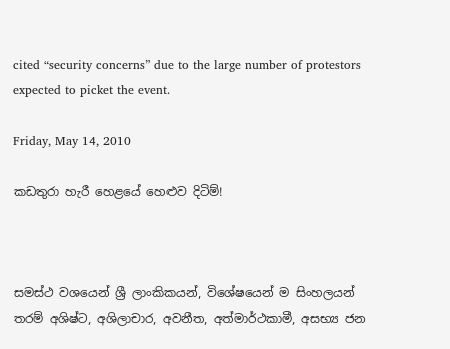cited “security concerns” due to the large number of protestors expected to picket the event.

Friday, May 14, 2010

කඩතුරා හැරී හෙළයේ හෙළුව දිටිම්!



සමස්ථ වශයෙන් ශ්‍රී ලාංකිකයන්, විශේෂයෙන් ම සිංහලයන් තරම් අශිෂ්ට, අශිලාචාර, අවනීත, අත්මාර්ථකාමී, අසභ්‍ය ජන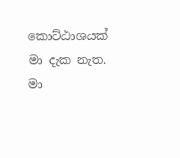කොට්ඨාශයක් මා දැක නැත. මා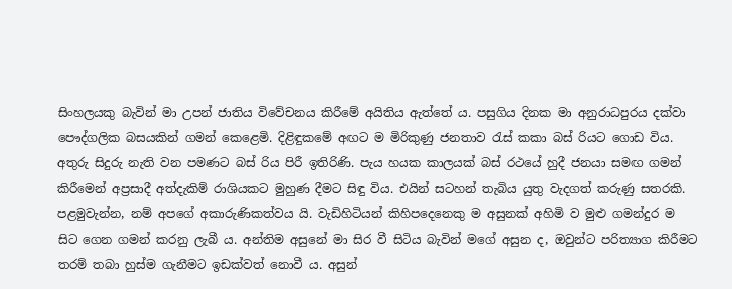සිංහලයකු බැවින් මා උපන් ජාතිය විවේචනය කිරීමේ අයිතිය ඇත්තේ ය. පසුගිය දිනක මා අනුරාධපුරය දක්වා පෞද්ගලික බසයකින් ගමන් කෙළෙමි. දිළිඳුකමේ අඟට ම මිරිකුණු ජනතාව රැස් කකා බස් රියට ගොඩ විය. අතුරු සිදුරු නැති වන පමණට බස් රිය පිරී ඉතිරිණි. පැය හයක කාලයක් බස් රථයේ හුදී ජනයා සමඟ ගමන් කිරීමෙන් අප්‍රසාදී අත්දැකිම් රාශියකට මුහුණ දීමට සිඳු විය. එයින් සටහන් තැබිය යුතු වැදගත් කරුණු සතරකි. පළමුවැන්න, නම් අපගේ අකාරුණිකත්වය යි. වැඩිහිටියන් කිහිපදෙනෙකු ම අසුනක් අහිමි ව මුළු ගමන්දුර ම සිට ගෙන ගමන් කරනු ලැබී ය. අන්තිම අසුනේ මා සිර වී සිටිය බැවින් මගේ අසුන ද, ඔවුන්ට පරිත්‍යාග කිරීමට තරම් තබා හුස්ම ගැනීමට ඉඩක්වත් නොවී ය. අසුන්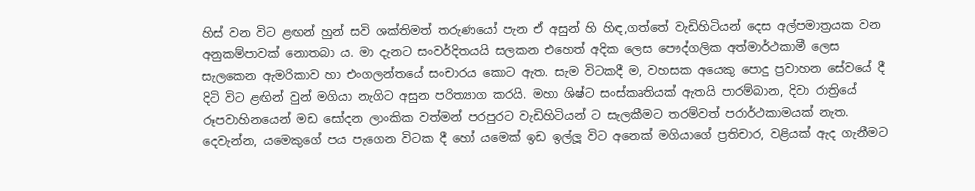හිස් වන විට ළඟන් හුන් සවි ශක්තිමත් තරුණයෝ පැන ඒ අසුන් හි හිඳ,ගත්තේ වැඩිහිටියන් දෙස අල්පමාත්‍රයක වන අනුකම්පාවක් නොතබා ය. මා දැනට සංවර්දිතයයි සලකන එහෙත් අදික ලෙස පෞද්ගලික අත්මාර්ථකාමී ලෙස සැලකෙන ඇමරිකාව හා එංගලන්තයේ සංචාරය කොට ඇත. සැම විටකදී ම, වහසක අයෙකු පොදු ප්‍රවාහන සේවයේ දී දිටි විට ළඟින් වුන් මගියා නැගිට අසුන පරිත්‍යාග කරයි. මහා ශිෂ්ට සංස්කෘතියක් ඇතයි පාරම්බාන, දිවා රාත්‍රියේ රූපවාහිනයෙන් මඩ සෝදන ලාංකික වත්මන් පරපුරට වැඩිහිටියන් ට සැලකීමට තරම්වත් පරාර්ථකාමයක් නැත. දෙවැන්න, යමෙකුගේ පය පැගෙන විටක දී හෝ යමෙක් ඉඩ ඉල්ලූ විට අනෙක් මගියාගේ ප්‍රතිචාර, වළියක් ඇද ගැනීමට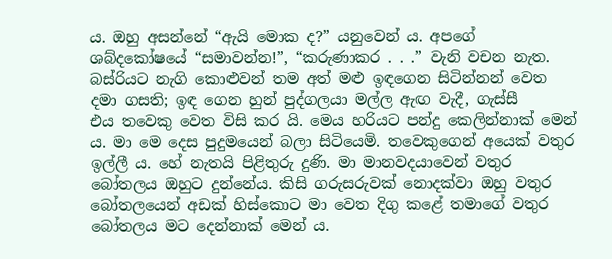ය. ඔහු අසන්නේ “ඇයි මොක ද?” යනුවෙන් ය. අපගේ ශබ්දකෝෂයේ “සමාවන්න!”, “කරුණාකර . . .” වැනි වචන නැත. බස්රියට නැගි කොළුවන් තම අත් මළු ඉඳගෙන සිටින්නන් වෙත දමා ගසති; ඉඳ ගෙන හුන් පුද්ගලයා මල්ල ඇඟ වැදී, ගැස්සී එය ‍තවෙකු වෙත විසි කර යි. මෙය හරියට පන්දු කෙලින්නාක් මෙන් ය. මා මෙ දෙස පුදුමයෙන් බලා සිටියෙමි. තවෙකුගෙන් අයෙක් වතුර ඉල්ලී ය. හේ නැතයි පිළිතුරු දුණි. මා මානවදයාවෙන් වතුර බෝතලය ඔහුට දුන්නේය. කිසි ගරුසරුවක් නොදක්වා ඔහු වතුර බෝතලයෙන් අඩක් හිස්කොට මා වෙත දිගු කළේ තමාගේ වතුර බෝතලය මට දෙන්නාක් මෙන් ය.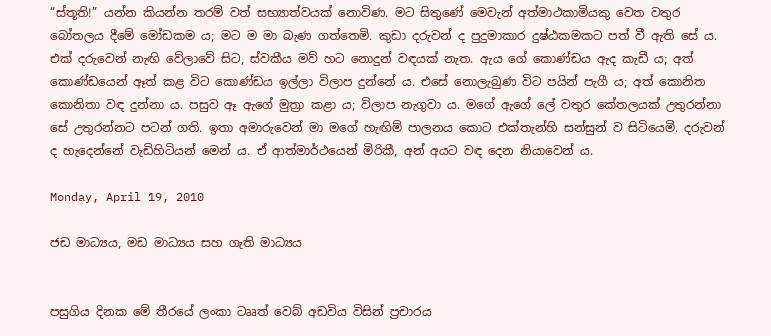“ස්තූති!” යන්න කියන්න තරම් වත් සභ්‍යාත්වයක් නොවිණ. මට සිතුණේ මෙවැන් අත්මාථකාමියකු වෙත වතුර බෝතලය දීමේ මෝඩකම ය; මට ම මා බැණ ගත්තෙමි. කුඩා දරුවන් ද පුදුමාකාර දුෂ්ඨකමකට පත් වී ඇති සේ ය. එක් දරුවෙන් නැඟි වේලාවේ සිට, ස්වකීය මව් හට නොදුන් වඳයක් නැත. ඇය ගේ කොණ්ඩය ඇද කැඩී ය; අත් කොණ්ඩයෙන් ඈත් කළ විට කොණ්ඩය ඉල්ලා විලාප දුන්නේ ය. එසේ නොලැබුණ විට පයින් පැගී ය; අත් කොනිත කොනිතා වඳ දුන්නා ය. පසුව ඈ ඇගේ මුත්‍රා කළා ය; විලාප නැගුවා ය. මගේ ඇගේ ලේ වතුර කේතලයක් උතුරන්නා සේ උතුරන්නට පටන් ගති. ඉතා අමාරුවෙන් මා මගේ හැඟිම් පාලනය කොට එක්තැන්හි සන්සුන් ව සිටියෙමි. දරුවන් ද හැදෙන්නේ වැඩිහිටියන් මෙන් ය. ඒ ආත්මාර්ථයෙන් මිරිකී, අන් අයට වඳ දෙන නියාවෙන් ය.

Monday, April 19, 2010

ජඩ මාධ්‍යය, මඩ මාධ්‍යය සහ ගැති මාධ්‍යය


පසුගිය දිනක මේ තීරයේ ලංකා ටෲත් වෙබ් අඩවිය විසින් ප්‍රචාරය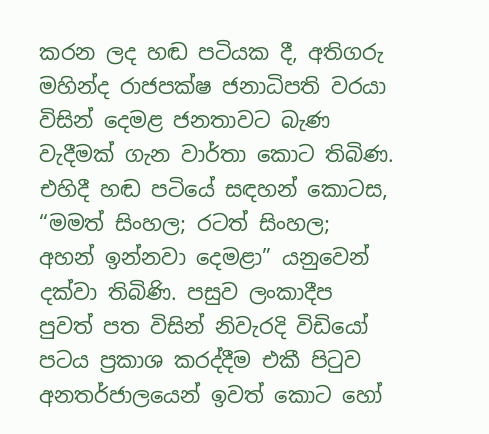කරන ලද හඬ පටියක දී, අතිගරු මහින්ද රාජපක්ෂ ජනාධිපති වරයා විසින් දෙමළ ජනතාවට බැණ වැදීමක් ගැන වාර්තා කොට තිබිණ. එහිදී හඬ පටියේ සඳහන් කොටස, “මමත් සිංහල; රටත් සිංහල; අහන් ඉන්නවා දෙමළා” යනුවෙන් දක්වා තිබිණි. පසුව ලංකාදීප පුවත් පත විසින් නිවැරදි විඩියෝ පටය ප්‍රකාශ කරද්දීම එකී පිටුව අනතර්ජාලයෙන් ඉවත් කොට හෝ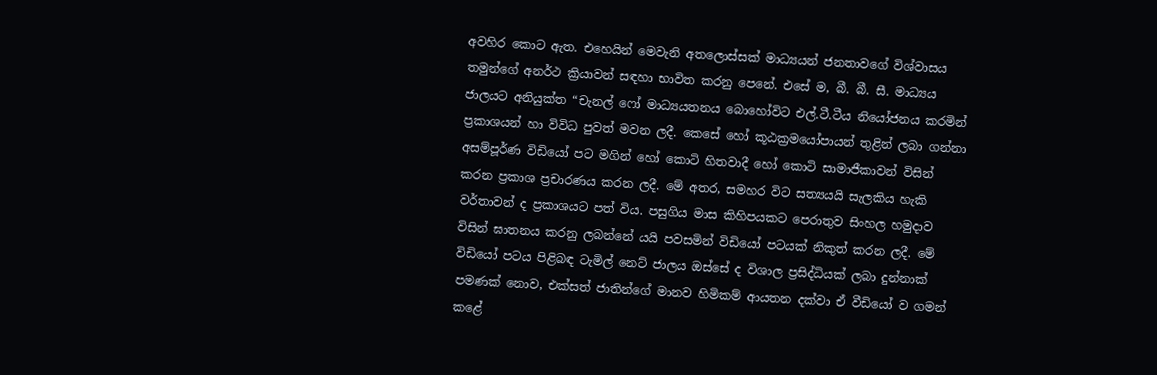අවහිර කොට ඇත. එහෙයින් මෙවැනි අතලොස්සක් මාධ්‍යයන් ජනතාවගේ විශ්වාසය තමුන්ගේ අනර්ථ ක්‍රියාවන් සඳහා භාවිත කරනු පෙනේ. එසේ ම, බී. බී. සී. මාධ්‍යය ජාලයට අනියුක්ත “චැනල් ෆෝ මාධ්‍යයතනය බොහෝවිට එල්.ටී.ටීය නියෝජනය කරමින් ප්‍රකාශයන් හා විවිධ පුවත් මවන ලදී. කෙසේ හෝ කූඨක්‍රමයෝපායන් තුළින් ලබා ගන්නා අසම්පූර්ණ විඩියෝ පට මගින් හෝ කොටි හිතවාදී හෝ කොටි සාමාජීකාවන් විසින් කරන ප්‍රකාශ ප්‍රචාරණය කරන ලදී. මේ අතර, සමහර විට සත්‍යයයි සැලකිය හැකි වර්තාවන් ද ප්‍රකාශයට පත් විය. පසුගිය මාස කිහිපයකට පෙරාතුව සිංහල හමුදාව විසින් ඝාතනය කරනු ලබන්නේ යයි පවසමින් විඩියෝ පටයක් නිකුත් කරන ලදී. මේ විඩියෝ පටය පිළිබඳ ටැමිල් නෙට් ජාලය ඔස්සේ ද විශාල ප්‍රසිද්ධියක් ලබා දුන්නාක් පමණක් නොව, එක්සත් ජාතින්ගේ මානව හිමිකම් ආයතන දක්වා ඒ වීඩියෝ ව ගමන් කළේ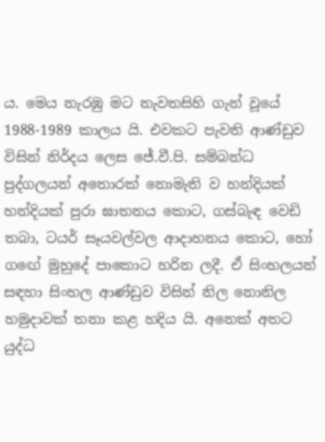ය. මෙය නැරඹු මට නැවතසිහි ගැන් වූයේ 1988-1989 කාලය යි. එවකට පැවති ආණ්ඩුව විසින් නිර්දය ලෙස ජේ.වී.පි. සම්බන්ධ පුද්ගලයන් අතොරක් නොමැති ව හන්දියක් හන්දියක් පුරා ඝාතනය කොට, ගස්බැඳ වෙඩි තබා, ටයර් සෑයවල්වල ආදාහනය කොට, හෝ ගඟේ මුහුදේ පාකොට හරින ලදී. ඒ සිංහලයන් සඳහා සිංහල ආණ්ඩුව විසින් නිල නොනිල හමුදාවක් තනා කළ හදිය යි. අනෙක් අතට යුද්ධ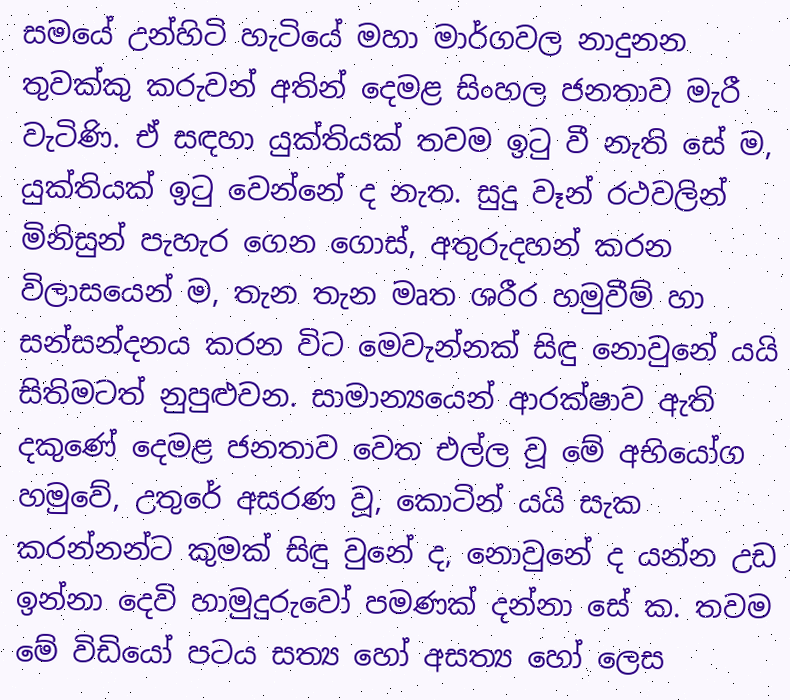සමයේ උන්හිටි හැටියේ මහා මාර්ගවල නාදුනන තුවක්කු කරුවන් අතින් දෙමළ සිංහල ජනතාව මැරී වැටිණි. ඒ සඳහා යුක්තියක් තවම ඉටු වී නැති සේ ම, යුක්තියක් ඉටු වෙන්නේ ද නැත. සුදු වෑන් රථවලින් මිනිසුන් පැහැර ගෙන ගොස්, අතුරුදහන් කරන විලාසයෙන් ම, තැන තැන මෘත ශරීර හමුවීම් හා සන්සන්දනය කරන විට මෙවැන්නක් සිඳු නො‍වුනේ යයි සිතිමටත් නුපුළුවන. සාමාන්‍යයෙන් ආරක්ෂාව ඇති දකුණේ දෙමළ ජනතාව වෙත එල්ල වූ මේ අභියෝග හමුවේ, උතුරේ අසරණ වූ, කොටින් යයි සැක කරන්නන්ට කුමක් සිඳු වුනේ ද, නොවුනේ ද යන්න උඩ ඉන්නා දෙවි හාමුදුරුවෝ පමණක් දන්නා සේ ක. තවම මේ විඩියෝ පටය සත්‍ය හෝ අසත්‍ය හෝ ලෙස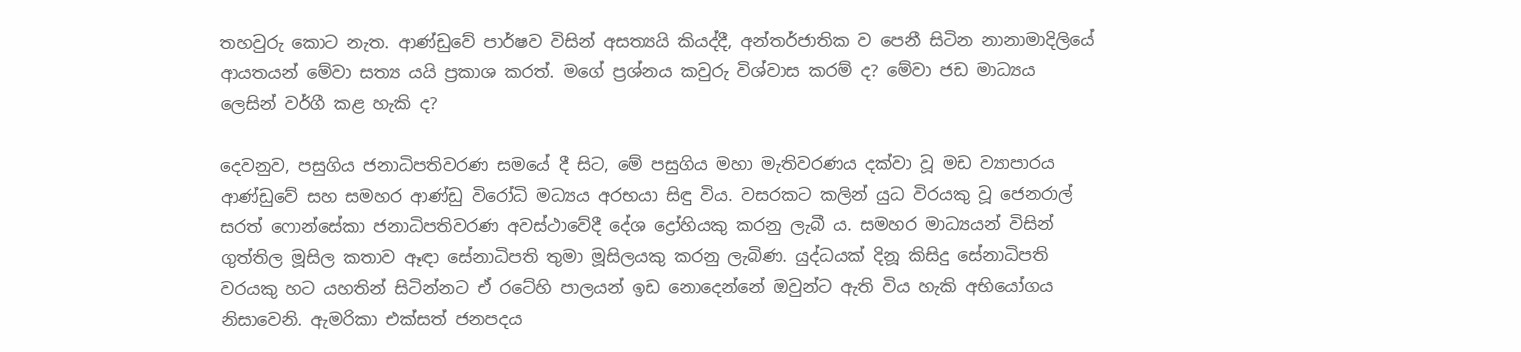තහවුරු කොට නැත. ආණ්ඩුවේ පාර්ෂව විසින් අසත්‍යයි කියද්දී, අන්තර්ජාතික ව පෙනී සිටින නානාමාදිලියේ ආයතයන් මේවා සත්‍ය යයි ප්‍රකාශ කරත්. මගේ ප්‍රශ්නය කවුරු විශ්වාස කරම් ද? මේවා ජඩ මාධ්‍යය ලෙසින් වර්ගී කළ හැකි ද?

දෙවනුව, පසුගිය ජනාධිපතිවරණ සමයේ දී සිට, මේ පසුගිය මහා මැතිවරණය දක්වා වූ මඩ ව්‍යාපාරය ආණ්ඩුවේ සහ සමහර ආණ්ඩු විරෝධි මධ්‍යය අරභයා සිඳු විය. වසරකට කලින් යුධ විරයකු වූ ජෙනරාල් සරත් ෆොන්සේකා ජනාධිපතිවරණ අවස්ථාවේදී දේශ ‍ද්‍රෝහියකු කරනු ලැබී ය. සමහර මාධ්‍යයන් විසින් ගුත්තිල මූසිල කතාව ඈඳා සේනාධිපති තුමා මූසිලයකු කරනු ලැබිණ. යුද්ධයක් දිනූ කිසිදු සේනාධිපති වරයකු හට යහතින් සිටින්නට ඒ රටේහි පාලයන් ඉඩ නොදෙන්නේ ඔවුන්ට ඇති විය හැකි අභියෝගය නිසාවෙනි. ඇමරිකා එක්සත් ජනපදය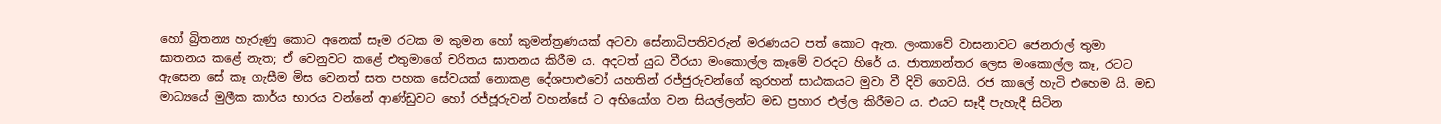හෝ බ්‍රිතන්‍ය හැරුණු කොට අනෙක් සෑම රටක ම කුමන හෝ කුමන්ත්‍රණයක් අටවා සේනාධිපතිවරුන් මරණයට පත් කොට ඇත. ලංකාවේ වාසනාවට ජෙනරාල් තුමා ඝාතනය කළේ නැත; ඒ වෙනුවට කළේ එතුමාගේ චරිතය ඝාතනය කිරීම ය. අදටත් යුධ වීරයා මංකොල්ල කෑමේ වරදට හිරේ ය. ජාත්‍යාන්තර ලෙස මංකොල්ල කෑ, රටට ඇසෙන සේ කෑ ගැසීම මිස වෙනත් සත පහක සේවයක් නොකළ දේශපා‍ළුවෝ යහතින් රජ්ජුරුවන්ගේ කුරහන් සාඨකයට මුවා වී දිවි‍ ගෙවයි. රජ කාලේ හැටි එහෙම යි. මඩ මාධ්‍යයේ මුලීක කාර්ය භාරය වන්නේ ආණ්ඩුවට හෝ රජ්ජූරුවන් වහන්සේ ට අභියෝග වන සියල්ලන්ට මඩ ප්‍රහාර එල්ල කිරීමට ය. එයට සෑදී පැහැදී සිටින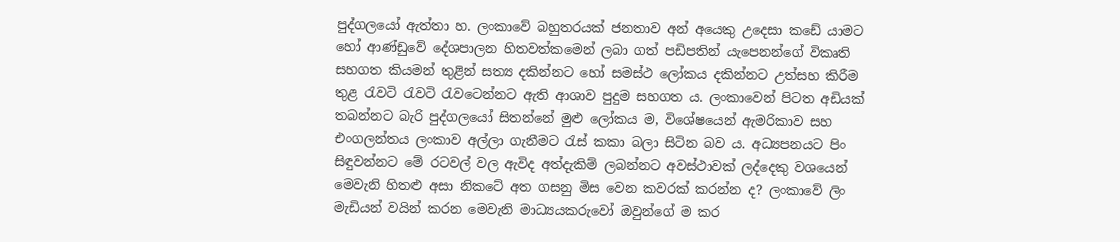පුද්ගලයෝ ඇත්තා හ. ලංකාවේ බහුතරයක් ජනතාව අන් අයෙකු උදෙසා කඩේ යාමට හෝ ආණ්ඩුවේ දේශපාලන හිතවත්කමෙන් ලබා ගත් පඩිපතින් යැපෙනන්ගේ විකෘති සහගත කියමන් තුළින් සත්‍ය දකින්නට හෝ සමස්ථ ලෝකය දකින්නට උත්සහ කිරීම තුළ රැවටි රැවටි රැවටෙන්නට ඇති ආශාව පුදුම සහගත ය. ලංකාවෙන් පිටත අඩියක් තබන්නට බැරි පුද්ගලයෝ සිතන්නේ මුළු ලෝකය ම, විශේෂයෙන් ඇමරිකාව සහ එංගලන්තය ලංකාව අල්ලා ගැනීමට රැස් කකා බලා සිටින බව ය. අධ්‍යපනයට පිං සිඳුවන්නට මේ රටවල් වල ඇවිද අත්දැකිම් ලබන්නට අවස්ථාවක් ලද්දෙකු වශයෙන් මෙවැනි හිතළු අසා නිකටේ අත ගසනු මිස වෙන කවරක් කරන්න ද? ලංකාවේ ලිං මැඩියන් වයින් කරන මෙවැනි මාධ්‍යයකරුවෝ ඔවුන්ගේ ම කර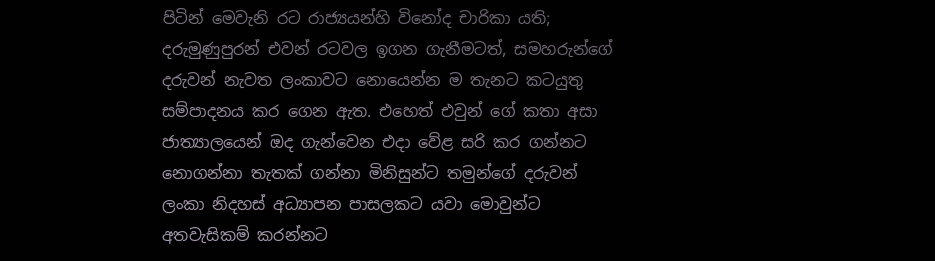පිටින් මෙවැනි රට රාජ්‍යයන්හි විනෝද චාරිකා යති; දරුමුණුපුරන් එවන් රටවල ඉගන ගැනීමටත්, සමහරුන්ගේ දරුවන් නැවත ලංකාවට නොයෙන්න ම තැනට කටයුතු සම්පාදනය කර ගෙන ඇත. එහෙත් එවුන් ගේ කතා අසා ජාත්‍යාලයෙන් ඔද ගැන්වෙන එදා වේළ සරි කර ගන්නට නොගන්නා තැතක් ගන්නා මිනිසුන්ට තමුන්ගේ දරුවන් ලංකා නිදහස් අධ්‍යාපන පාසලකට යවා මොවුන්ට අතවැසිකම් කරන්නට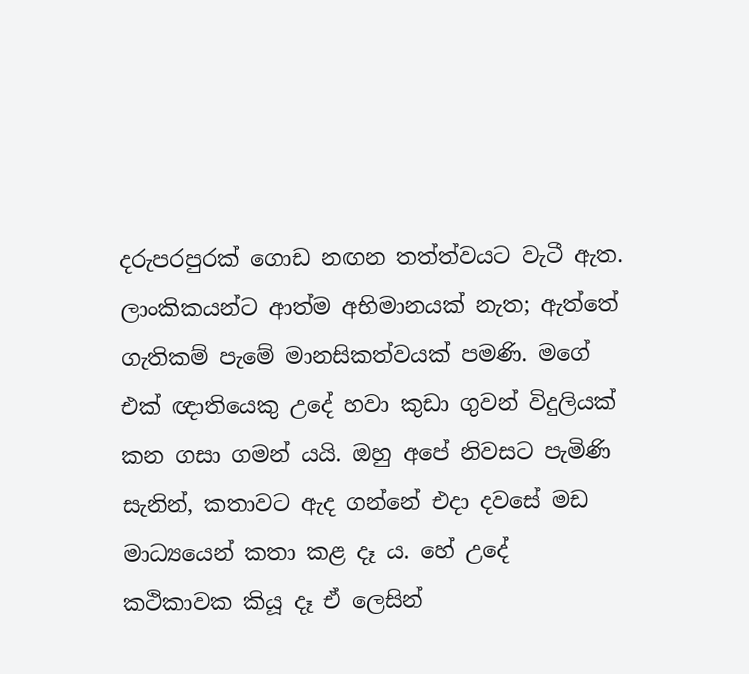දරුපරපුරක් ගොඩ නඟන තත්ත්වයට වැටී ඇත. ලාංකිකයන්ට ආත්ම අභිමානයක් නැත; ඇත්තේ ගැතිකම් පැමේ මානසිකත්වයක් පමණි. මගේ එක් ඥාතියෙකු උදේ හවා කුඩා ගුවන් විදුලියක් කන ගසා ගමන් යයි. ඔහු අපේ නිවසට පැමිණි සැනින්, කතාවට ඇද ගන්නේ එදා දවසේ මඩ මාධ්‍යයෙන් කතා කළ දෑ ය. හේ උදේ කථිකාවක කියූ දෑ ඒ ලෙසින්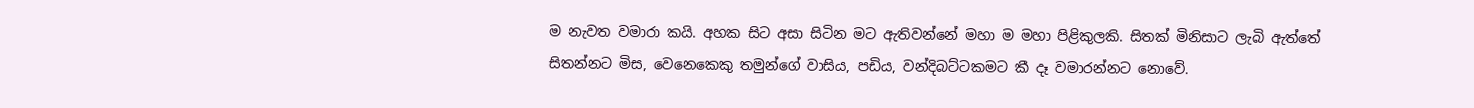ම නැවත වමාරා කයි. අහක සිට අසා සිටින මට ඇතිවන්නේ මහා ම මහා පිළිකුලකි. සිතක් මිනිසාට ලැබි ඇත්තේ සිතන්නට මිස, වෙනෙකෙකු තමුන්ගේ වාසිය, පඩිය, වන්දිබට්ටකමට කී දෑ වමාරන්නට නොවේ.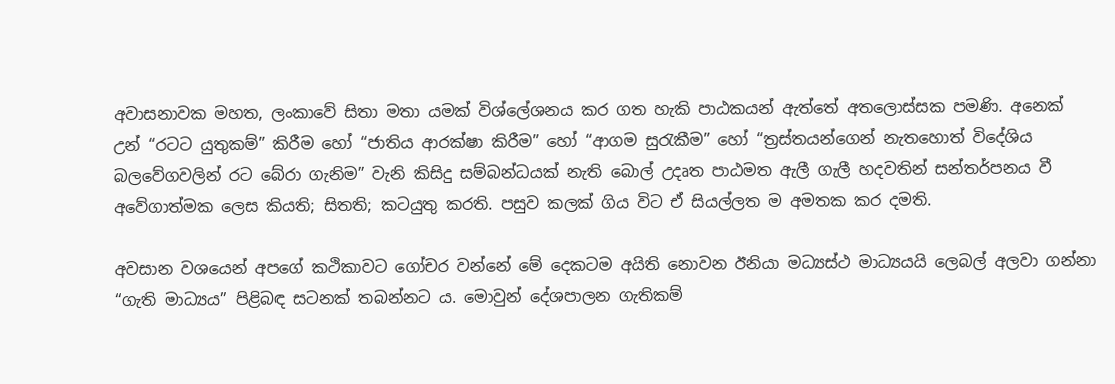අවාසනාවක මහත, ලංකාවේ සිතා මතා යමක් විශ්ලේශනය කර ගත හැකි පාඨකයන් ඇත්තේ අතලොස්සක පමණි. අනෙක් උන් “රටට යුතුකම්” කිරීම හෝ “ජාතිය ආරක්ෂා කිරීම” හෝ “ආගම සුරැකීම” හෝ “ත්‍රස්තයන්ගෙන් නැතහොත් විදේශිය බලවේගවලින් රට බේරා ගැනිම” වැනි කිසිදු සම්බන්ධයක් නැති බොල් උදෘත පාඨමත ඇලී ගැලී හදවතින් සන්තර්පනය වී අවේගාත්මක ලෙස කියති; සිතති; කටයුතු කරති. පසුව කලක් ගිය විට ඒ සියල්ලත ම අමතක කර දමති.

අවසාන වශයෙන් අපගේ කථිකාවට ගෝචර වන්නේ මේ දෙකටම අයිති නොවන ඊනියා මධ්‍යස්ථ මාධ්‍යයයි ලෙබල් අලවා ගන්නා “ගැති මාධ්‍යය” පිළිබඳ සටනක් තබන්නට ය. මොවුන් දේශපාලන ගැතිකම්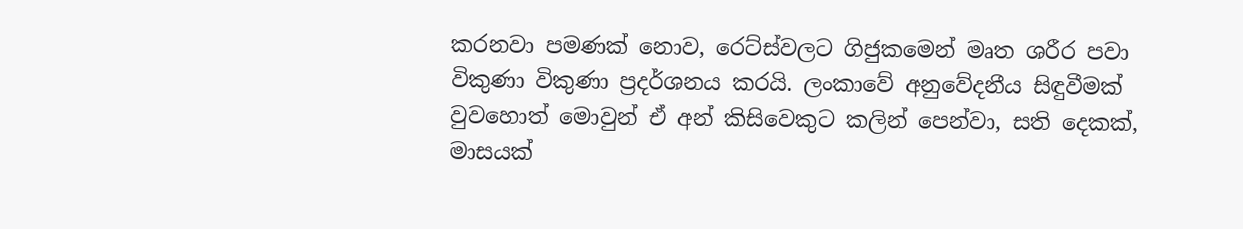කරනවා පමණක් නොව, රෙට්ස්වලට ගිජුකමෙන් මෘත ශරීර පවා විකුණා විකුණා ප්‍රදර්ශනය කරයි. ලංකාවේ අනුවේදනීය සිඳුවීමක් වුවහොත් මොවුන් ඒ අන් කිසිවෙකුට කලින් පෙන්වා, සති දෙකක්, මාසයක්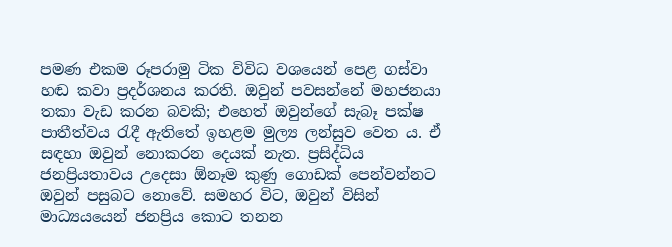පමණ එකම රූපරාමු ටික විවිධ වශයෙන් පෙළ ගස්වා හඬ කවා ප්‍රදර්ශනය කරති. ඔවුන් පවසන්නේ මහජනයා තකා වැඩ කරන බවකි; එහෙත් ඔවුන්ගේ සැබෑ පක්ෂ පාතීත්වය රැදී ඇතිතේ ඉහළම මුල්‍ය ලන්සුව වෙත ය. ඒ සඳහා ඔවුන් නොකරන දෙයක් නැත. ප්‍රසිද්ධිය ජනප්‍රියතාවය උදෙසා ඕනෑම කුණු ගොඩක් පෙන්වන්නට ඔවුන් පසුබට නොවේ. සමහර විට, ඔවුන් විසින් මාධ්‍යයයෙන් ජනප්‍රිය කොට තනන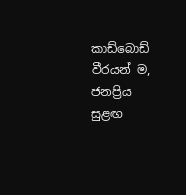කාඩ්බොඩ් වීරයන් ම, ජනප්‍රිය සුළඟ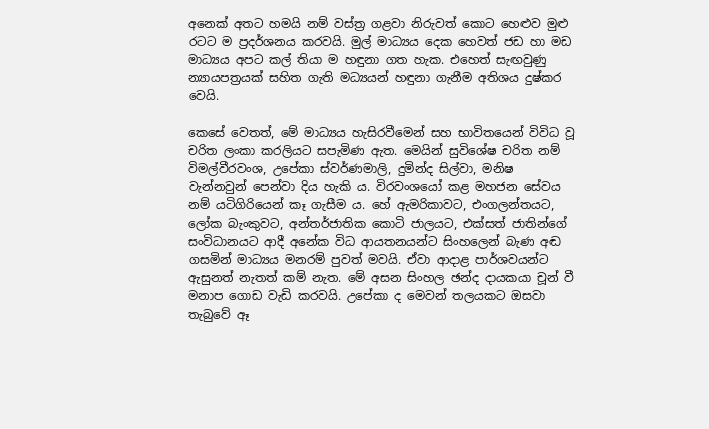අනෙක් අතට හමයි නම් වස්ත්‍ර ගළවා නිරුවත් කොට හෙළුව මුළු රටට ම ප්‍රදර්ශනය කරවයි. මුල් මාධ්‍යය දෙක හෙවත් ජඩ හා මඩ මාධ්‍යය අපට කල් තියා ම හඳුනා ගත හැක. එහෙත් සැඟවුණු න්‍යායපත්‍රයක් සහිත ගැති මධ්‍යයන් හඳුනා ගැනීම අතිශය දුෂ්කර වෙයි.

කෙසේ වෙතත්, මේ මාධ්‍යය හැසිරවීමෙන් සහ භාවිතයෙන් විවිධ වූ චරිත ලංකා කරලියට සපැමිණ ඇත. මෙයින් සුවිශේෂ චරිත නම් විමල්වීරවංශ, උපේකා ස්වර්ණමාලි, දුමින්ද සිල්වා, මනිෂ වැන්නවුන් පෙන්වා දිය හැකි ය. විරවංශයෝ කළ මහජන සේවය නම් යටිගිරියෙන් කෑ ගැසීම ය. හේ ඇමරිකාවට, එංගලන්තයට, ලෝක බැංකුවට, අන්තර්ජාතික කොටි ජාලයට, එක්සත් ජාතින්ගේ සංවිධානයට ආදී අනේක විධ ආයතනයන්ට සිංහලෙන් බැණ අඬ ගසමින් මාධ්‍යය මනරම් පුවත් මවයි. ඒවා ආදාළ පාර්ශවයන්ට ඇසුනත් නැතත් කම් නැත. මේ අසන සිංහල ඡන්ද දායකයා චූන් වී මනාප ගොඩ වැඩි කරවයි. උපේකා ද මෙවන් තලයකට ඔසවා තැබුවේ ඈ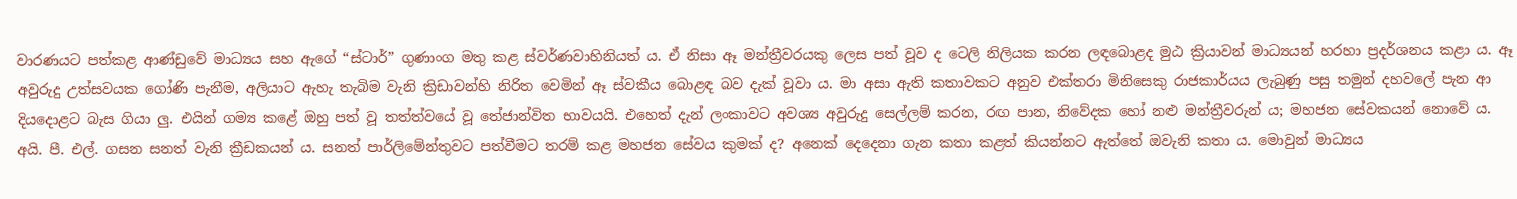වාරණයට පත්කළ ආණ්ඩුවේ මාධ්‍යය සහ ඇගේ “ස්ටාර්” ගුණාංග මතු කළ ස්වර්ණවාහිනියත් ය. ඒ නිසා ඈ මන්ත්‍රීවරයකු ලෙස පත් වූව ද ටෙලි නිලියක කරන ලඳබොළද මුඨ ක්‍රියාවන් මාධ්‍යයන් හරහා ප්‍රදර්ශනය කළා ය. ඈ අවුරුදු උත්සවයක ගෝණි පැනීම, අලියාට ඇහැ තැබිම වැනි ක්‍රිඩාවන්හි නිරිත වෙමින් ඈ ස්වකීය බොළඳ බව දැක් වූවා ය. මා අසා ඇති කතාවකට අනුව එක්තරා මිනිසෙකු රාජකාර්යය ලැබුණු පසු තමුන් දහවලේ පැන ආ දියදොළට බැස ගියා ලු. එයින් ගම්‍ය කළේ ඔහු පත් වූ තත්ත්වයේ වූ තේජාන්විත භාවයයි. එහෙත් දැන් ලංකාවට අවශ්‍ය අවුරුදු සෙල්ලම් කරන, රඟ පාන, නිවේදක හෝ නළු මන්ත්‍රීවරුන් ය; මහජන සේවකයන් නොවේ ය. අයි. පී. එල්. ගසන සනත් වැනි ක්‍රීඩකයන් ය. සනත් පාර්ලිමේන්තුවට පත්වීමට තරම් කළ මහජන සේවය කුමක් ද? අනෙක් දෙදෙනා ගැන කතා කළත් කියන්නට ඇත්තේ ඔවැනි කතා ය. මොවුන් මාධ්‍යය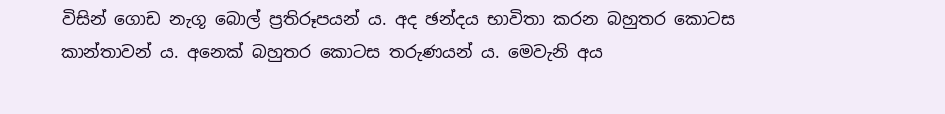විසින් ගොඩ නැගූ බොල් ප්‍රතිරූපයන් ය. අද ඡන්දය භාවිතා කරන බහුතර කොටස කාන්තාවන් ය. අනෙක් බහුතර කොටස තරුණයන් ය. මෙවැනි අය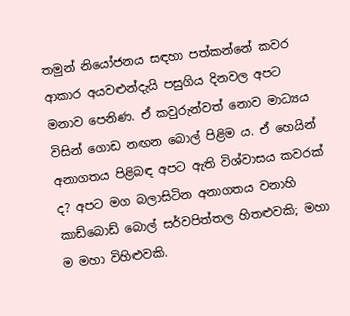තමුන් නියෝජනය සඳහා පත්කන්නේ කවර ආකාර අයවළුන්දැයි පසුගිය දිනවල අපට මනාව පෙනිණ. ඒ කවුරුන්වත් නොව මාධ්‍යය විසින් ගොඩ නඟන බොල් පිළිම ය. ඒ හෙයින් අනාගතය පිළිබඳ අපට ඇති විශ්වාසය කවරක් ද? අපට මග බලාසිටින අනාගතය වනාහි කාඩ්බොඩ් බොල් සර්වපිත්තල හිතළුවකි; මහා ම මහා විහිළුවකි.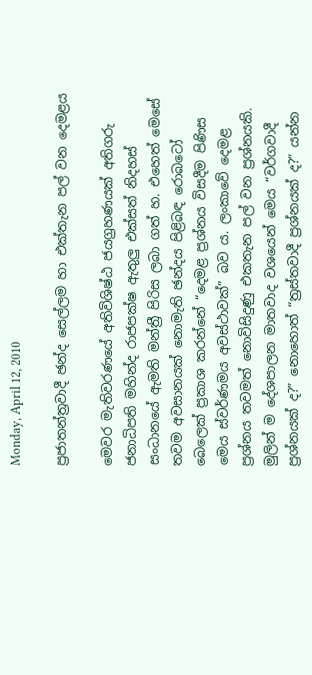Monday, April 12, 2010

ප්‍රජාතන්ත්‍රවාදී ඡන්ද සෙල්ලම හා එක්තැන පල් වන දෙමළය

මෙවර මැතිවරණයේ අතිවිශිෂ්ඨ ජයග්‍රහණයක් අතිගරු ජනාධිපති මහින්ද රාජපක්ෂ ඇතුලු එක්සත් නිදහස් සංධානයේ ඇමති මන්ත්‍රී පිරිස ලබා ගත් හ. එහෙත් මෙසේ තවම අවසානයක් නොමැති ඡන්දය පිළිබඳ රොබටෝ බෙලෙක් ප්‍රකාශ කරන්නේ “දෙමළ ප්‍රශ්නය විසදීම පිණිස මෙය ස්වර්ණමය අවස්ථාවක්” බව ය. ලංකාවේ දෙමළ ප්‍රශ්නය තවමත් නොවිසිදුණු එකතැන පල් වන ප්‍රශ්නයකි. මුලින් ම දේශපාලන මාතවාද වශයෙන් මෙය “වර්ගවාදී ප්‍රශ්නයක් ද?” නොහොත් “ත්‍රස්තවාදී ප්‍රශ්නයක් ද?” යන්න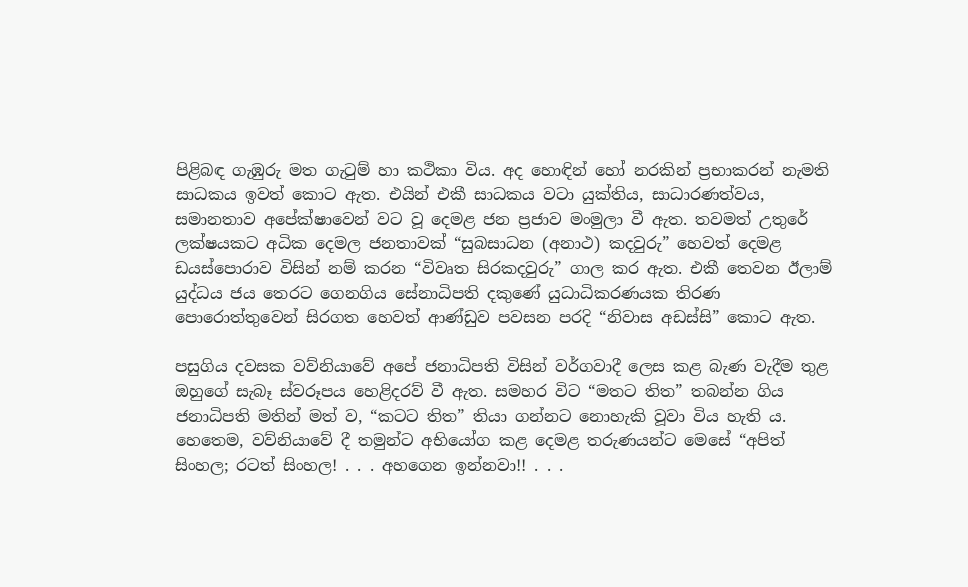පිළිබඳ ගැඹුරු මත ගැටුම් හා කථිකා විය. අද හොඳින් හෝ නරකින් ප්‍රභාකරන් නැමති සාධකය ඉවත් කොට ඇත. එයින් එකී සාධකය වටා යුක්තිය, සාධාරණත්වය, සමානතාව අපේක්ෂාවෙන් වට වූ දෙමළ ජන ප්‍රජාව මංමුලා වී ඇත. තවමත් උතුරේ ලක්ෂයකට අධික දෙමල ජනතාවක් “සුබසාධන (අනාථ) කදවුරු” හෙවත් දෙමළ ඩයස්පොරාව විසින් නම් කරන “විවෘත සිරකදවුරු” ගාල කර ඇත. එකී තෙවන ඊලාම් යුද්ධය ජය තෙරට ගෙ‍නගිය සේනාධිපති දකුණේ යුධාධිකරණයක තිරණ පොරොත්තුවෙන් සිරගත හෙවත් ආණ්ඩුව පවසන පරදි “නිවාස අඩස්සි” කොට ඇත.

පසුගිය දවසක වව්නියාවේ අපේ ජනාධිපති විසින් වර්ගවාදී ලෙස කළ බැණ වැදීම තුළ ඔහුගේ සැබෑ ස්වරූපය හෙළිදරව් වී ඇත. සමහර විට “මතට තිත” තබන්න ගිය ජනාධිපති මතින් මත් ව, “කටට තිත” තියා ගන්නට නොහැකි වූවා විය හැති ය. හෙතෙම, වව්නියාවේ දී තමුන්ට අභියෝග කළ දෙමළ තරුණයන්ට මෙසේ “අපිත් සිංහල; රටත් සිංහල! . . . අහගෙන ඉන්නවා!! . . .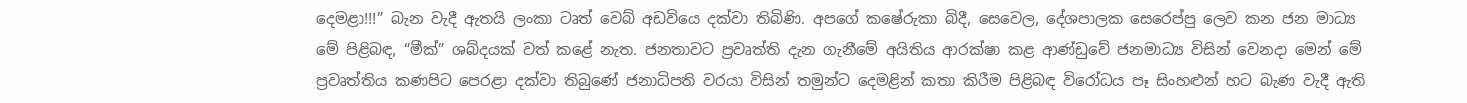දෙමළා!!!” බැන වැදී ඇතයි ලංකා ටෘත් වෙබ් අඩවියෙ දක්වා තිබිණි. අපගේ කෂේරුකා බිදී, සෙවෙල, දේශපාලක සෙරෙප්පු ලෙව කන ජන මාධ්‍ය මේ ‍පිළිබඳ, “මීක්” ශබ්දයක් වත් කළේ නැත. ජනතාවට ප්‍රවෘත්ති දැන ගැනීමේ අයිතිය ආරක්ෂා කළ ආණ්ඩුවේ ජනමාධ්‍ය විසින් වෙනදා මෙන් මේ ප්‍රවෘත්තිය කණපිට පෙරළා දක්වා ති‍බුණේ ජනාධිපති වරයා විසින් තමුන්ට දෙමළින් කතා කිරීම පිළිබඳ විරෝධය පෑ සිංහළුන් හට බැණ වැදී ඇති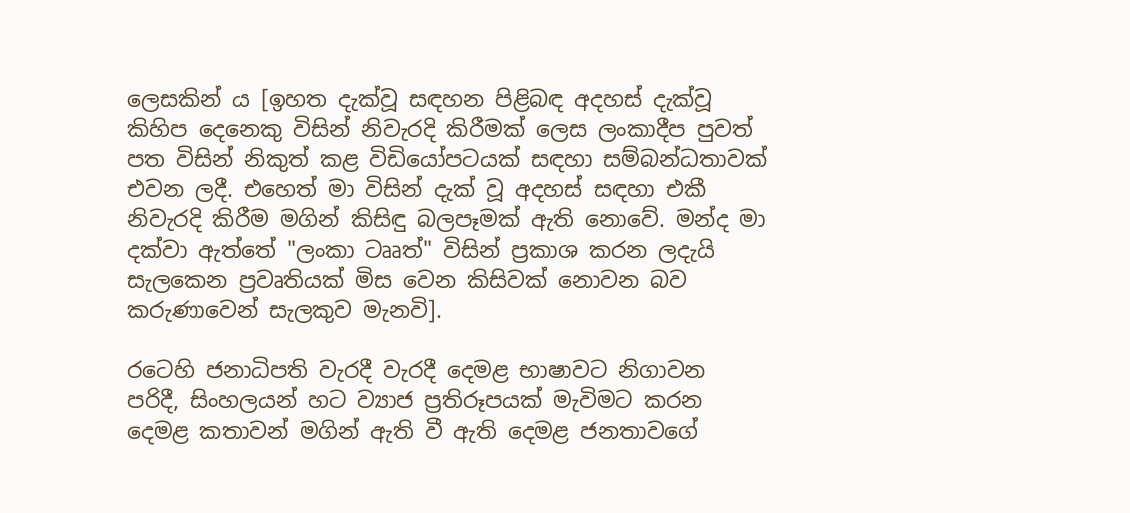ලෙසකින් ය [ඉහත දැක්වූ සඳහන පිළිබඳ අදහස් දැක්වූ කිහිප දෙනෙකු විසින් නිවැරදි කිරීමක් ලෙස ලංකාදීප පුවත් පත විසින් නිකුත් කළ විඩියෝපටයක් සඳහා සම්බන්ධතාවක් එවන ලදී. එහෙත් මා විසින් දැක් වූ අදහස් සඳහා එකී නිවැරදි කිරීම මගින් කිසිඳු බලපෑමක් ඇති නොවේ. මන්ද මා දක්වා ඇත්තේ "ලංකා ටෲත්" විසින් ප්‍රකාශ කරන ලදැයි සැලකෙන ප්‍රවෘතියක් මිස වෙන කිසිවක් නොවන බව කරුණාවෙන් සැලකුව මැනවි].

රටෙහි ජනාධිපති වැරදී වැරදී දෙමළ භාෂාවට නිගාවන පරිදී, සිංහලයන් හට ව්‍යාජ ප්‍රතිරූපයක් මැවිමට කරන දෙමළ කතාවන් මගින් ඇති වී ඇති දෙමළ ජනතාවගේ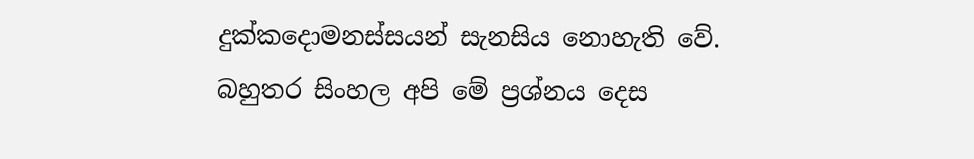දුක්කදොමනස්සයන් සැනසිය නොහැති වේ. බහුතර සිංහල අපි මේ ප්‍රශ්නය දෙස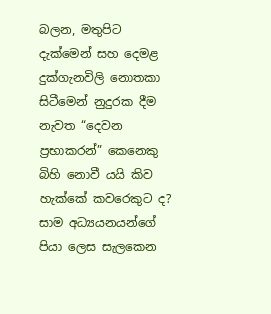බලන, මතුපිට දැක්මෙන් සහ දෙමළ දුක්ගැනවිලි නොතකා සිටීමෙන් නුදුරක දීම නැවත “දෙවන ප්‍රභාකරන්” කෙනෙකු බිහි නොවී යයි කිව හැක්කේ කවරෙකුට ද? සාම අධ්‍යයනයන්ගේ පියා ලෙස සැලකෙන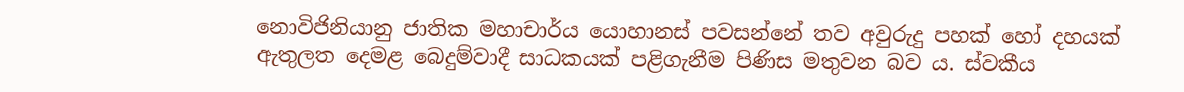නොවිජිනියානු ජාතික මහාචාර්ය යොහානස් පවසන්නේ තව අවුරුදු පහක් හෝ දහයක් ඇතුලත දෙමළ බෙදුම්වාදී සාධකයක් පළිගැනීම පිණිස මතුවන බව ය. ස්වකීය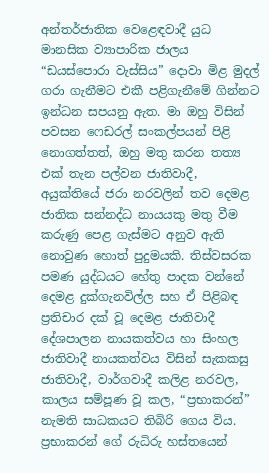අන්තර්ජාතික වෙළෙඳවාදී යුධ මානසික ව්‍යාපාරික ජාලය “ඩයස්පොරා වැස්සිය” දොවා මිළ මුදල් ගරා ගැනීමට එකී පළිගැනීමේ ගින්නට ඉන්ධන සපයනු ඇත. මා ඔහු විසින් පවසන ෆෙඩරල් සංකල්පයන් පිළි නොගත්තත්, ඔහු මතු කරන තත්‍ය එක් තැන පල්වන ‍ජාතිවාදී, අයුක්තියේ ජරා නරවලින් තව දෙමළ ජාතික සන්නද්ධ නායයකු මතු වීම කරුණු පෙළ ගැස්මට අනුව ඇති නොවුණ හොත් පුදුමයකි. තිස්වසරක පමණ යුද්ධයට හේතු පාදක වන්නේ දෙමළ දුක්ගැනවිල්ල සහ ඒ පිළිබඳ ප්‍රතිචාර දක් වූ දෙමළ ජාතිවාදී දේශපාලන නායකත්වය හා සිංහල ජාතිවාදී නායකත්වය විසින් සැකකසු ජාතිවාදී, වාර්ගවාදී කලිළ නරවල, කාලය සම්පූණ වූ කල, “ප්‍රභාකරන්” නැමති සාධකයට තිබිරි ගෙය විය. ප්‍රභාකරන් ගේ රුධිරු හස්තයෙන්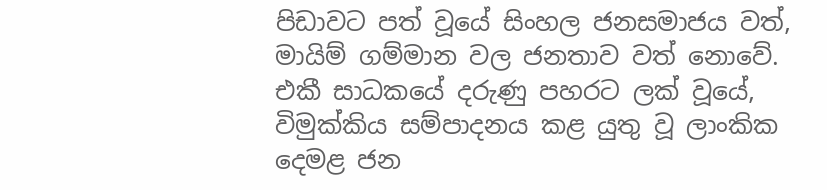පිඩාවට පත් වූයේ සිංහල ජනසමාජය වත්, මායිම් ගම්මාන වල ජනතාව වත් නොවේ. එකී සාධකයේ දරුණු පහරට ලක් වූයේ, විමුක්කිය සම්පාදනය කළ යුතු වූ ලාංකික දෙමළ ජන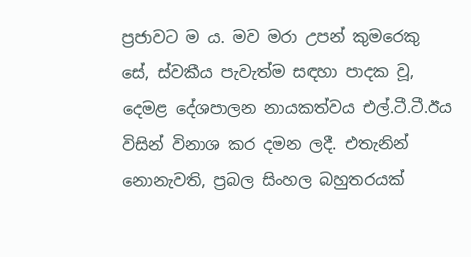ප්‍රජාවට ම ය. මව මරා උපන් කුමරෙකු සේ, ස්වකීය පැවැත්ම සඳහා පාදක වූ, දෙමළ දේශපාලන නායකත්වය එල්.ටී.ටී.ඊය විසින් විනාශ කර දමන ලදී. එතැනින් නොනැවති, ප්‍රබල සිංහල බහුතරයක්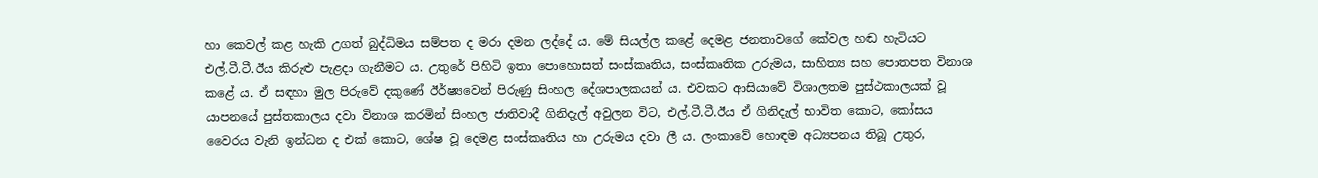හා කෙවල් කළ හැකි උගත් බුද්ධිමය සම්පත ද මරා දමන ලද්දේ ය. මේ සියල්ල කළේ දෙමළ ජනතාවගේ කේවල හඬ හැටියට එල්.ටී.ටී.ඊය කිරුළු පැළදා ගැනීමට ය. උතුරේ පිහිටි ඉතා පොහොසත් සංස්කෘතිය, සංස්කෘතික උරුමය, සාහිත්‍ය සහ පොතපත විනාශ කළේ ය. ඒ සඳහා මුල පිරුවේ දකුණේ ඊර්ෂ්‍යවෙන් පිරුණු සිංහල දේශපාලකයන් ය. එවකට ආසියාවේ විශාලතම පුස්ථකාලයක් වූ යාපනයේ පුස්තකාලය දවා විනාශ කරමින් සිංහල ජාතිවාදී ගිනිදැල් අවුලන විට, එල්.ටී.ටී.ඊය ඒ ගිනිදැල් භාවිත කොට, කෝසය වෛරය වැනි ඉන්ධන ද එක් කොට, ශේෂ වූ දෙමළ සංස්කෘතිය හා උරුමය දවා ලී ය. ලංකාවේ හොඳම අධ්‍යපනය තිබූ උතුර,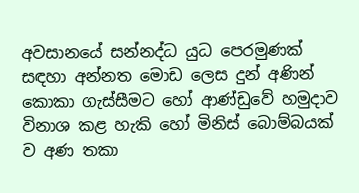අවසානයේ සන්නද්ධ යුධ පෙරමුණක් සඳහා අන්නත මොඩ ලෙස දුන් අණින් කොකා ගැස්සීමට හෝ ආණ්ඩුවේ හමුදාව විනාශ කළ හැකි හෝ මිනිස් බොම්බයක් ව අණ තකා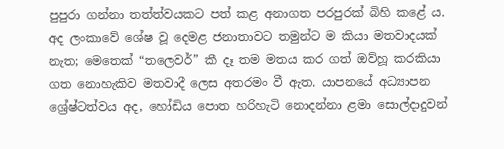පුපුරා ගන්නා තත්ත්වයකට පත් කළ අනාගත පරපුරක් බිහි කළේ ය. අද ලංකාවේ ශේෂ වූ දෙමළ ජනාතාවට තමුන්ට ම කියා මතවාදයක් නැත; මෙතෙක් “තලෙවර්” කී දෑ තම මතය කර ගත් ඔව්හූ කරකියා ගත නොහැකිව මතවාදී ලෙස අතරමං වී ඇත. යාපනයේ අධ්‍යාපන ශ්‍රේෂ්ටත්වය අද, හෝඩිය පොත හරිහැටි නොදන්නා ළමා සොල්දාදුවන්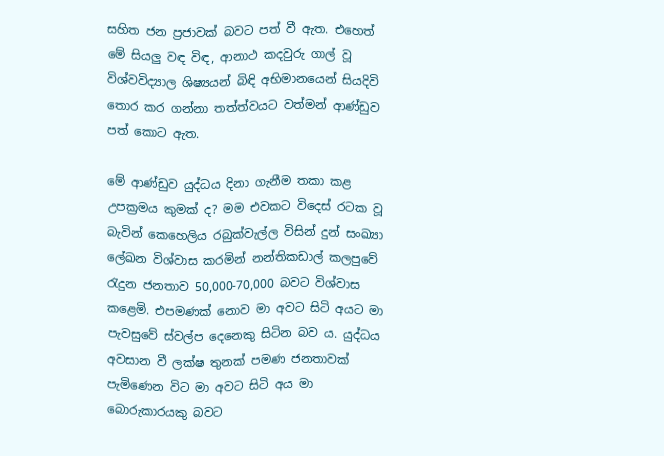සහිත ජන ප්‍රජාවක් බවට පත් වී ඇත. එහෙත් මේ සියලු වඳ විඳ, ආනාථ කදවුරු ගාල් වූ විශ්වවිද්‍යාල ශිෂ්‍යයන් බිඳි අභිමානයෙන් සියදිවි තොර කර ගන්නා තත්ත්වයට වත්මන් ආණ්ඩුව පත් කොට ඇත.

මේ ආණ්ඩුව යුද්ධය දිනා ගැනීම තකා ක‍ළ උපක්‍රමය කුමක් ද? මම එවකට විදෙස් රටක වූ බැවින් කෙහෙලිය රබුක්වැල්ල විසින් දුන් සංඛ්‍යා ලේඛන විශ්වාස කරමින් නන්තිකඩාල් කලපුවේ රැදුන ජනතාව 50,000-70,000 බවට විශ්වාස කළෙමි. එපමණක් නොව මා අවට සිටි අයට මා පැවසුවේ ස්වල්ප දෙනෙකු සිටින බව ය. යුද්ධය අවසාන වී ලක්ෂ තුනක් පමණ ජනතාවක් පැමිණෙන විට මා අවට සිටි අය මා බොරුකාරයකු බවට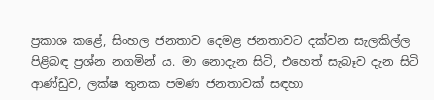ප්‍රකාශ කළේ, සිංහල ජනතාව දෙමළ ජනතාවට දක්වන සැලකිල්ල පිළිබඳ ප්‍රශ්න නගමින් ය. මා නොදැන සිටි, එහෙත් සැබෑව දැන සිටි ආණ්ඩුව, ලක්ෂ තුනක පමණ ජනතාවක් සඳහා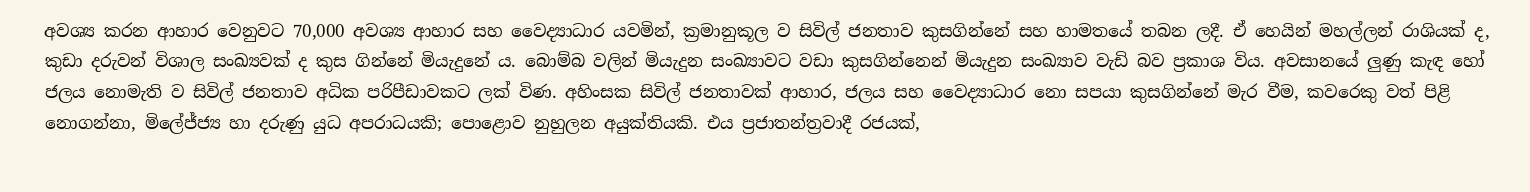අවශ්‍ය කරන ආහාර වෙනුවට 70,000 අවශ්‍ය ආහාර සහ වෛද්‍යාධාර යවමින්, ක්‍රමානුකූල ව සිවිල් ජනතාව කුසගින්නේ සහ හාමතයේ තබන ලදී. ඒ හෙයින් මහල්ලන් රාශියක් ද, කුඩා දරුවන් විශාල සංඛ්‍යවක් ද කුස ගින්නේ මියැදුනේ ය. බොම්බ වලින් මියැදුන සංඛ්‍යාවට වඩා කුසගින්නෙන් මියැදුන සංඛ්‍යාව වැඩි බව ප්‍රකාශ විය. අවසානයේ ලුණු කැඳ හෝ ජලය නොමැති ව සිවිල් ජනතාව අධික පරිපීඩාවකට ලක් විණ. අහිංසක සිවිල් ජනතාවක් ආහාර, ජලය සහ වෛද්‍යාධාර නො සපයා කුසගින්නේ මැර වීම, කවරෙකු වත් පිළි නොගන්නා, මිලේජ්ජ්‍ය හා දරුණු යුධ අපරාධයකි; පොළොව නුහුලන අයුක්තියකි. එය ප්‍රජාතන්ත්‍රවාදී රජයක්,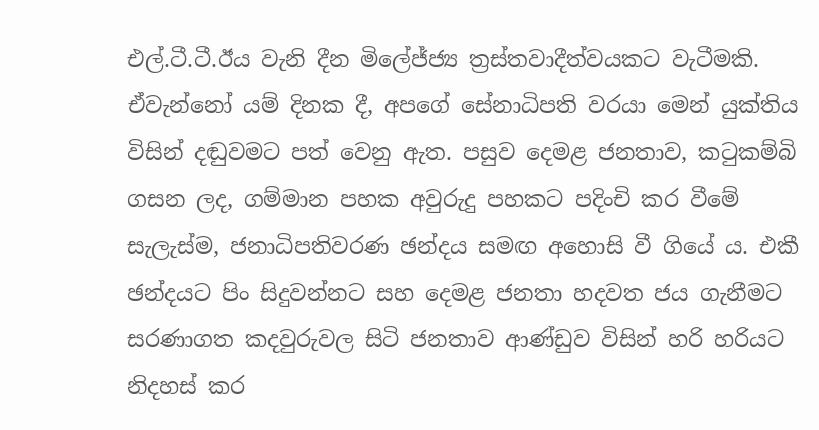එල්.ටී.ටී.ඊය වැනි දීන මිලේජ්ජ්‍ය ත්‍රස්තවාදීත්වයකට වැටීමකි. ඒවැන්නෝ යම් දිනක දී, අපගේ සේනාධිපති වරයා මෙන් යුක්තිය විසින් දඬුවමට පත් වෙනු ඇත. පසුව දෙමළ ජනතාව, කටුකම්බි ගසන ලද, ගම්මාන පහක අවුරුදු පහකට පදිංචි කර වීමේ සැලැස්ම, ජනාධිපතිවරණ ඡන්දය සමඟ අහොසි වී ගියේ ය. එකී ඡන්දයට පිං සිදුවන්නට සහ දෙමළ ජනතා හදවත ජය ගැනීමට සරණාගත කදවුරුවල සිටි ජනතාව ආණ්ඩුව විසින් හරි හරියට නිදහස් කර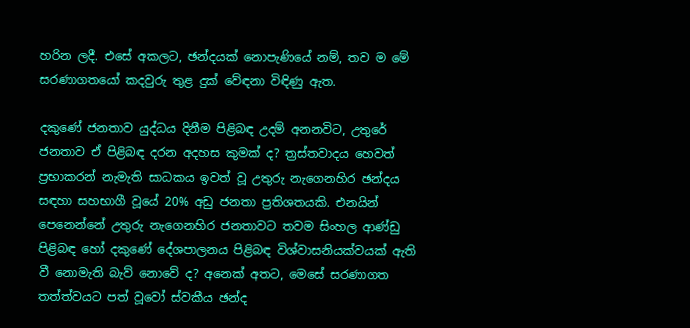හරින ලදී. එසේ අකලට, ඡන්දයක් නොපැණියේ නම්, තව ම මේ සරණාගතයෝ කදවුරු තුළ දුක් වේඳනා විඳිණු ඇත.

දකුණේ ජනතාව යුද්ධය දිනීම පිළිබඳ උදම් අනනවිට, උතුරේ ජනතාව ඒ පිළිබඳ දරන අදහස කුමක් ද? ත්‍රස්තවාදය හෙවත් ප්‍රභාකරන් නැමැති සාධකය ඉවත් වූ උතුරු නැගෙනහිර ඡන්දය සඳහා සහභාගී වූයේ 20% අඩු ජනතා ප්‍රතිශතයකි. එනයින් පෙනෙන්නේ උතුරු නැගෙනහිර ජනතාවට තවම සිංහල ආණ්ඩු පිළිබඳ හෝ දකුණේ දේශපාලනය පිළිබඳ විශ්වාසනියක්වයක් ඇති වී නොමැති බැව් නොවේ ද? අනෙක් අතට, මෙසේ සරණාගත තත්ත්වයට පත් වූවෝ ස්වකීය ඡන්ද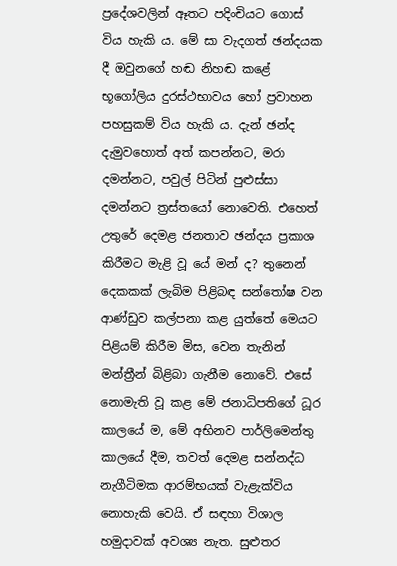ප්‍රදේශවලින් ඈතට පදිංචියට ගොස් විය හැකි ය. මේ සා වැදගත් ඡන්දයක දී ඔවුනගේ හඬ නිහඬ කළේ භූගෝලිය දුරස්ථභාවය හෝ ප්‍රවාහන පහසුකම් විය හැකි ය. දැන් ඡන්ද දැමුවහොත් අත් කපන්නට, මරා දමන්නට, පවුල් පිටින් පුළුස්සා දමන්නට ත්‍රස්තයෝ නොවෙති. එහෙත් උතුරේ දෙමළ ජනතාව ඡන්දය ප්‍රකාශ කිරීමට මැළි වූ යේ මන් ද? තුනෙන් දෙකකක් ලැබිම පිළිබඳ සන්තෝෂ වන ආණ්ඩුව කල්පනා කළ යුත්තේ මෙයට පිළියම් කිරීම මිස, වෙන තැනින් මන්ත්‍රීන් බිළිබා ගැනීම නොවේ. එසේ නොමැති වූ කළ මේ ජනාධිපතිගේ ධූර කාලයේ ම, මේ අභිනව පාර්ලිමෙන්තු කාලයේ දීම, තවත් දෙමළ සන්නද්ධ නැගීටිමක ආරම්භයක් වැළැක්විය නොහැකි වෙයි. ඒ සඳහා විශාල හමුදාවක් අවශ්‍ය නැත. සුළුතර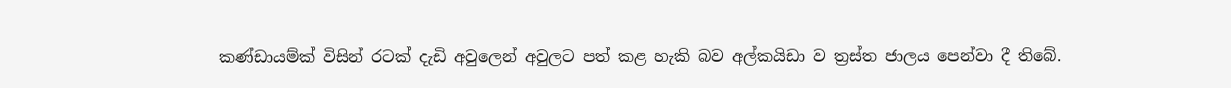කණ්ඩායම්ක් විසින් රටක් දැඩි අවුලෙන් අවුලට පත් කළ හැකි බව අල්කයිඩා ව ත්‍රස්ත ජාලය පෙන්වා දී තිබේ.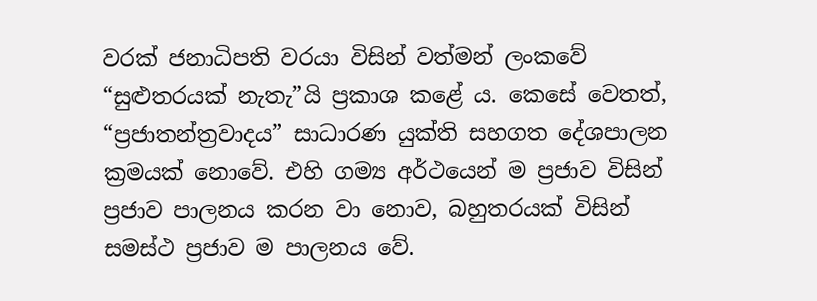වරක් ජනාධිපති වරයා විසින් වත්මන් ලංකවේ “සුළුතරයක් නැතැ”යි ප්‍රකාශ කළේ ය. කෙසේ වෙතත්, “ප්‍රජාතන්ත්‍රවාදය” සාධාරණ යුක්ති සහගත දේශපාලන ක්‍රමයක් නොවේ. එහි ගම්‍ය අර්ථයෙන් ම ප්‍රජාව විසින් ප්‍රජාව පාලනය කරන වා නොව, බහුතරයක් විසින් සමස්ථ ප්‍රජාව ම පාලනය වේ.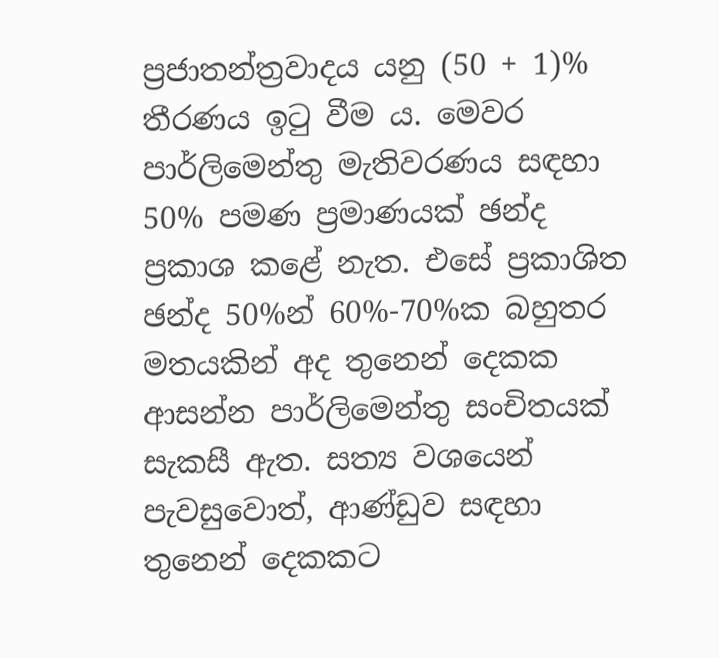ප්‍රජාතන්ත්‍රවාදය යනු (50 + 1)% තීරණය ඉටු වීම ය. මෙවර පාර්ලිමෙන්තු මැතිවරණය සඳහා 50% පමණ ප්‍රමාණයක් ඡන්ද ප්‍රකාශ කළේ නැත. එසේ ප්‍රකාශිත ඡන්ද 50%න් 60%-70%ක බහුතර මතයකින් අද තුනෙන් දෙකක ආසන්න පාර්ලිමෙන්තු සංචිතයක් සැකසී ඇත. සත්‍ය වශයෙන් පැවසුවොත්, ආණ්ඩුව සඳහා තුනෙන් දෙකකට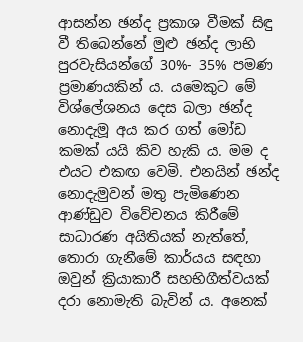ආසන්න ඡන්ද ප්‍රකාශ වීමක් සිඳු වී තිබෙන්නේ මුළු ඡන්ද ලාභි පුරවැසියන්ගේ 30%- 35% පමණ ප්‍රමාණයකින් ය. යමෙකුට මේ විශ්ලේශනය ‍දෙස බලා ඡන්ද නොදැමූ අය කර ගත් මෝඩ කමක් යයි කිව හැකි ය. මම ද එයට එකඟ වෙමි. එනයින් ඡන්ද නොදැමුවන් මතු පැමිණෙන ආණ්ඩුව විවේචනය කිරීමේ සාධාරණ අයිතියක් නැත්තේ, තොරා ගැනීමේ කාර්යය සඳහා ඔවුන් ක්‍රියාකාරී සහභිගීත්වයක් දරා නොමැති බැවින් ය. අනෙක්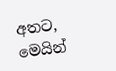අතට, මෙයින්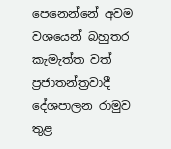පෙනෙන්නේ අවම වශයෙන් බහුතර කැමැත්ත වත් ප්‍රජාතන්ත්‍රවාදී දේශපාලන රාමුව තුළ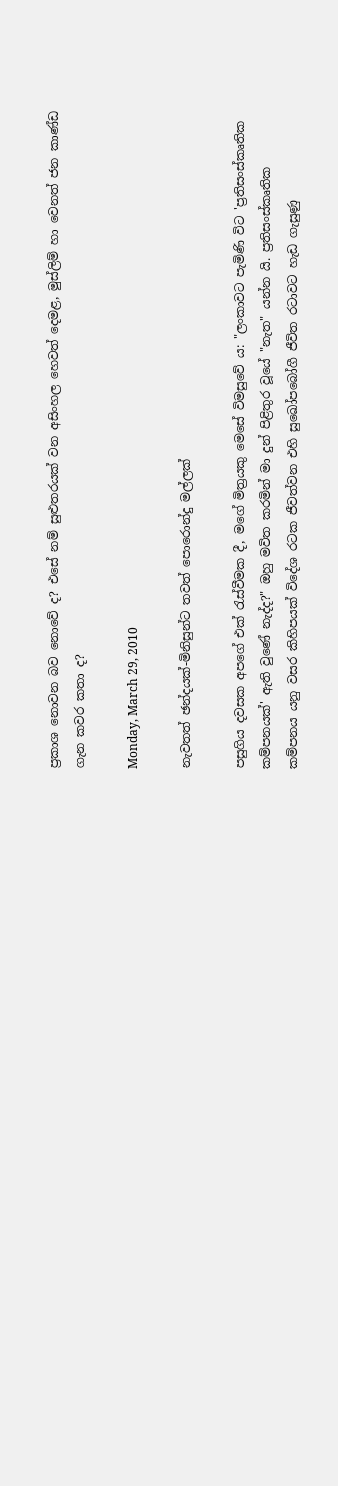ප්‍රකාශ නොවන බව නොවේ ද? එසේ නම් සුළුතරයක් වන අසිංහල හෙවත් දෙමළ, මුස්ලිම් හා වෙනත් ජන කාණ්ඩ ගැන කවර කතා ද?

Monday, March 29, 2010

නැවතත් ඡන්දයක්-මිනිසුන්ට තවත් පොරොන්දු මල්ලක්

පසුගිය දවසක අපගේ එක් රැස්වීමක දී, මගේ මිත්‍රයකු මෙසේ විමසුවේ ය: "ලංකාවට පැමිණි විට 'ප්‍රතිසංස්කෘතික කම්පනයක්' ඇති වුණේ නැද්ද?" ඔහු මවිත කරමින් මා දුන් පිළිතුර වූයේ "නැත" යන්න යි. ප්‍රතිසංස්කෘතික කම්පනය යනු වසර කිහිපයක් විදේශ රටක ජීවත්වන එහි සුඛෝපබෝගී ජීවිත රටාවට හැඩ ගැසුණු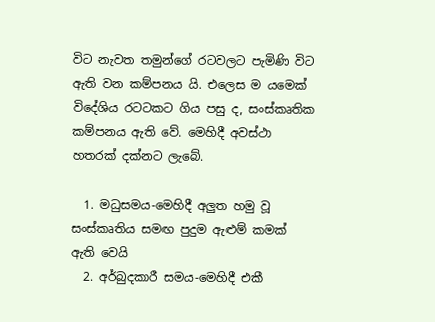විට නැවත තමුන්ගේ රටවලට පැමිණි විට ඇති වන කම්පනය යි. එලෙස ම යමෙක් විදේශිය රටටකට ගිය පසු ද, සංස්කෘතික කම්පනය ඇති වේ. මෙහිදී අවස්ථා හතරක් දක්නට ලැබේ.

  1. මධුසමය-මෙහිදී අලුත හමු වූ සංස්කෘතිය සමඟ පුදුම ඇළුම් කමක් ඇති වෙයි
  2. අර්බුදකාරී සමය-මෙහිදී එකී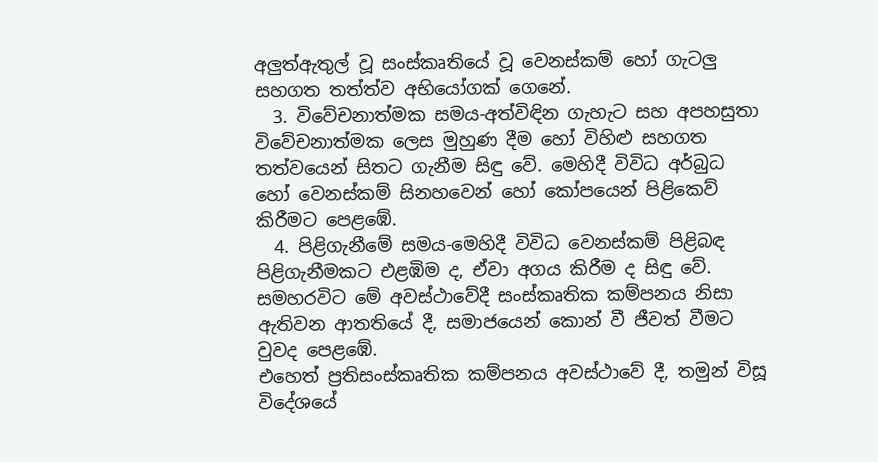අලුත්ඇතුල් වූ සංස්කෘතියේ වූ වෙනස්කම් හෝ ගැටලු සහගත තත්ත්ව අභියෝගක් ගෙනේ.
  3. විවේචනාත්මක සමය-අත්විඳින ගැහැට සහ අපහසුතා විවේචනාත්මක ලෙස මුහුණ දීම හෝ විහිළු සහගත තත්වයෙන් සිතට ගැනීම සිඳු වේ. මෙහිදී විවිධ අර්බුධ හෝ වෙනස්කම් සිනහවෙන් හෝ කෝපයෙන් පිළිකෙව් කිරීමට පෙළඹේ.
  4. පිළිගැනීමේ සමය-මෙහිදී විවිධ වෙනස්කම් පිළිබඳ පිළිගැනීමකට එළඹිම ද, ඒවා අගය කිරීම ද සිඳු වේ. සමහරවිට මේ අවස්ථාවේදී සංස්කෘතික කම්පනය නිසා ඇතිවන ආතතියේ දී, සමාජයෙන් කොන් වී ජීවත් වීමට වුවද පෙළඹේ.
එහෙත් ප්‍රතිසංස්කෘතික කම්පනය අවස්ථාවේ දී, තමුන් විසූ විදේශයේ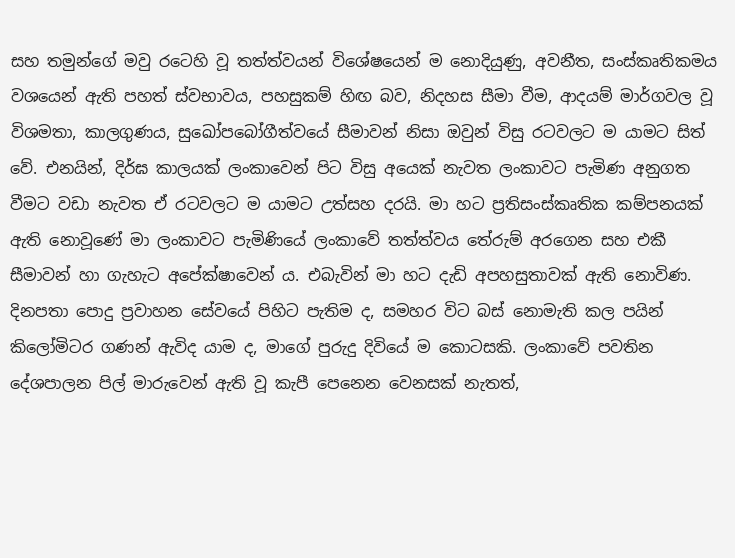සහ තමුන්ගේ මවු රටෙහි වූ තත්ත්වයන් විශේෂයෙන් ම නොදියුණු, අවනීත, සංස්කෘතිකමය වශයෙන් ඇති පහත් ස්වභාවය, පහසුකම් හිඟ බව, නිදහස සීමා වීම, ආදයම් මාර්ගවල වූ විශමතා, කාලගුණය, සුඛෝපබෝගීත්වයේ සීමාවන් නිසා ඔවුන් විසු රටවලට ම යාමට සිත් වේ. එනයින්, දිර්ඝ කාලයක් ලංකාවෙන් පිට විසු අයෙක් නැවත ලංකාවට පැමිණ අනුගත වීමට වඩා නැවත ඒ රටවලට ම යාමට උත්සහ දරයි. මා හට ප්‍රතිසංස්කෘතික කම්පනයක් ඇති නොවූණේ මා ලංකාවට පැමිණියේ ලංකාවේ තත්ත්වය තේරුම් අරගෙන සහ එකී සීමාවන් හා ගැහැට අපේක්ෂාවෙන් ය. එබැවින් මා හට දැඩි අපහසුතාවක් ඇති නොවිණ. දිනපතා පොදු ප්‍රවාහන සේවයේ පිහිට පැතිම ද, සමහර විට බස් නොමැති කල පයින් කිලෝමිටර ගණන් ඇවිද යාම ද, මාගේ පුරුදු දිවියේ ම කොටසකි. ලංකාවේ පවතින දේශපාලන පිල් මාරුවෙන් ඇති වූ කැපී පෙනෙන වෙනසක් නැතත්,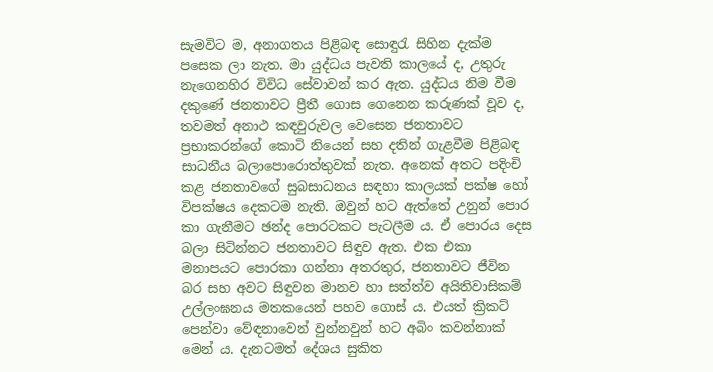සැමවිට ම, අනාගතය පිළිබඳ සොඳුරැ සිහින දැක්ම පසෙක ලා නැත. මා යුද්ධය පැවති කාලයේ ද, උතුරු නැගෙනහිර විවිධ සේවාවන් කර ඇත. යුද්ධය නිම වීම දකුණේ ජනතාවට ප්‍රීතී ගොස ගෙනෙන කරුණක් වූව ද, තවමත් අනාථ කඳවුරුවල වෙසෙන ජනතාවට ප්‍රභාකරන්ගේ කොටි නියෙන් සහ දතින් ගැළවීම පිළිබඳ සාධනීය බලාපොරොත්තුවක් නැත. අනෙක් අතට පදිංචි කළ ජනතාවගේ සුබසාධනය සඳහා කාලයක් පක්ෂ හෝ විපක්ෂ‍ය දෙකටම නැති. ඔවුන් හට ඇත්තේ උනුන් පොර කා ගැනීමට ඡන්ද පොරටකට පැටලීම ය. ඒ පොරය දෙස බලා සිටින්නට ජනතාවට සිඳුව ඇත. එක එකා මනාපයට පොරකා ගන්නා අතරතුර, ජනතාවට ජීවින බර සහ අවට සිඳුවන මානව හා සත්ත්ව අයිතිවාසිකම් උල්ලංඝනය මතකයෙන් පහව ගොස් ය. එයත් ක්‍රිකට් පෙන්වා වේඳනාවෙන් වුන්නවුන් හට අබිං කවන්නාක් මෙන් ය. දැනටමත් දේශය සුකිත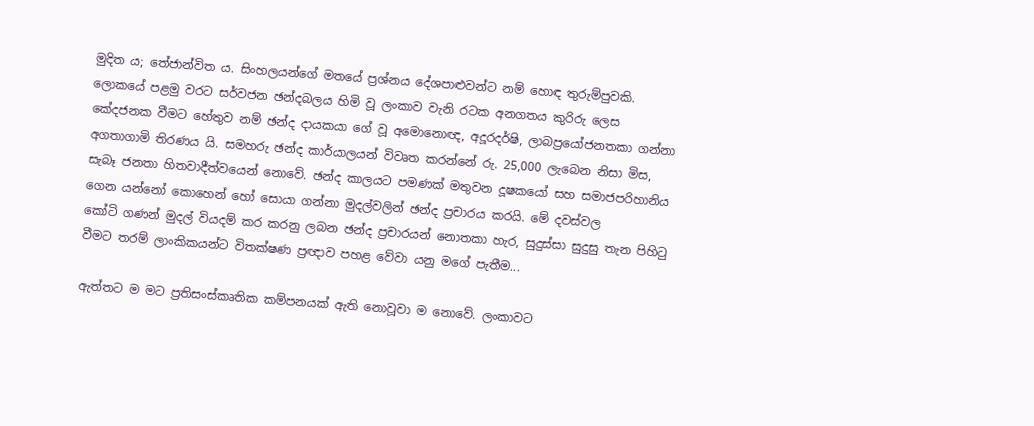මුදිත ය; තේජාන්විත ය. සිංහලයන්ගේ මතයේ ප්‍රශ්නය දේශපාළුවන්ට නම් හොඳ තුරුම්පුවකි. ලොකයේ පළමු වරට සර්වජන ඡන්දබලය හිමි වූ ලංකාව වැනි රටක අනගතය කුරිරු ලෙස කේදජනක වීමට හේතුව නම් ඡන්ද දායකයා ගේ වූ අමොනොඥ, අදූරදර්ෂි, ලාබප්‍රයෝජනතකා ගන්නා අගතාගාමි තිරණය යි. සමහරු ඡන්ද කාර්යාලයන් විවෘත කරන්නේ රු. 25,000 ලැබෙන නිසා මිස, සැබෑ ජනතා හිතවාදීත්වයෙන් නොවේ. ඡන්ද කාලයට පමණක් මතුවන දූෂකයෝ සහ සමාජපරිහානිය ගෙන යන්නෝ කොහෙන් හෝ සොයා ගන්නා මුදල්වලින් ඡන්ද ප්‍රචාරය කරයි. මේ දවස්වල කෝටි ‍ගණන් මුදල් වියදම් කර කරනු ලබන ඡන්ද ප්‍රචාරයන් නොතකා හැර, සුදුස්සා සුදුසු තැන පිහිටු වීමට තරම් ලාංකිකයන්ට විතක්ෂණ ප්‍රඥාව පහළ වේවා යනු මගේ පැතීම...

ඇත්තට ම මට ප්‍රතිසංස්කෘතික කම්පනයක් ඇති නොවූවා ම නොවේ. ලංකා‍වට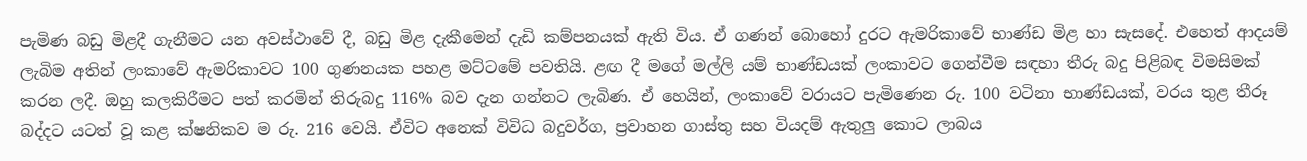පැමිණ බඩු මිළදී ගැනීමට යන අවස්ථාවේ දී, බඩු මිළ දැකීමෙන් දැඩි කම්පනයක් ඇති විය. ඒ ගණන් බොහෝ දුරට ඇමරිකාවේ භාණ්ඩ මිළ හා සැසදේ. එහෙත් ආදයම් ලැබිම අතින් ලංකාවේ ඇමරිකාවට 100 ගුණනයක පහළ මට්ටමේ පවතියි. ළඟ දී මගේ මල්ලි යම් භාණ්ඩයක් ලංකාවට ගෙන්වීම සඳහා තීරු බදු පිළිබඳ විමසිමක් කරන ලදී. ඔහු කලකිරීමට පත් කරමින් තිරුබදු 116% බව දැන ගන්නට ලැබිණ. ඒ හෙයින්, ලංකාවේ වරායට පැමිණෙන රු. 100 වටිනා භාණ්ඩයක්, වරය තුළ තීරූ බද්දට යටත් වූ කළ ක්ෂනික‍ව ම රු. 216 වෙයි. ඒවිට අනෙක් විවිධ බදුවර්ග, ප්‍රවාහන ගාස්තු සහ වියදම් ඇතුලු කොට ලාබය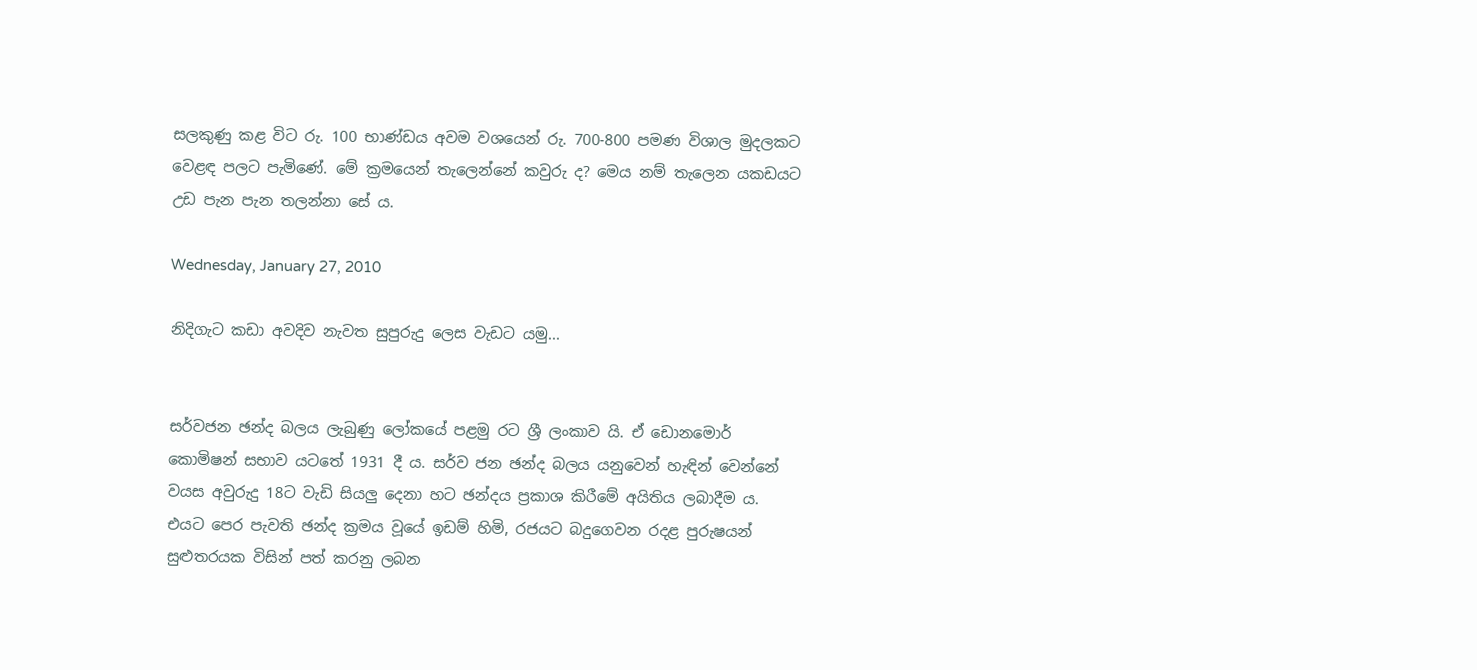සලකුණු කළ විට රු. 100 භාණ්ඩය අවම වශයෙන් රු. 700-800 පමණ විශාල මුදලකට වෙළඳ පලට පැමිණේ. මේ ක්‍රමයෙන් තැලෙන්නේ කවුරු ද? මෙය නම් තැලෙන යකඩයට උඩ පැන පැන තලන්නා සේ ය.

Wednesday, January 27, 2010

නිදිගැට කඩා අවදිව නැවත සුපුරුදු ලෙස වැඩට යමු...


සර්වජන ඡන්ද බලය ලැබුණු ‍ලෝකයේ පළමු රට ශ්‍රී ලංකා‍ව යි. ඒ ඩොනමොර් කොමිෂන් සභාව යටතේ 1931 දී ය. සර්ව ජන ඡන්ද බලය යනුවෙන් හැඳින් වෙන්නේ වයස අවුරුදු 18ට වැඩි සියලු දෙනා හට ඡන්දය ප්‍රකාශ කිරීමේ අයිතිය ලබාදීම ය. එයට පෙර පැවති ඡන්ද ක්‍රමය වූයේ ඉඩම් හිමි, රජයට බදුගෙවන රදළ පුරුෂයන් සුළුතරයක විසින් පත් කරනු ලබන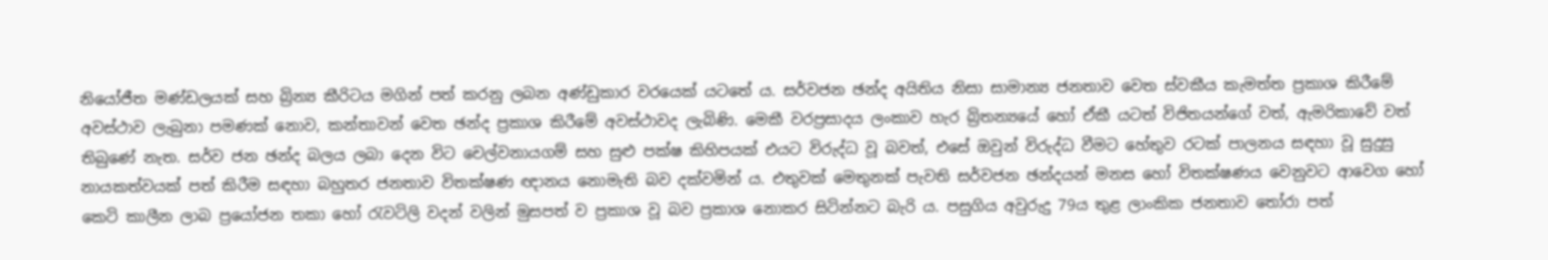නියෝජීත මණ්ඩලයක් සහ බ්‍රින්‍ය කීරිටය මගින් පත් කරනු ලබන අණ්ඩුකාර වරයෙක් යටතේ ය. සර්වජන ඡන්ද අයිතිය නිසා සාමාන්‍ය ජනතාව වෙත ස්වකීය කැමත්ත ප්‍රකාශ කිරීමේ අවස්ථාව ලැබුනා පමණක් නොව, කන්තාවන් වෙත ඡන්ද ප්‍රකාශ කිරීමේ අවස්ථාවද ලැබිණි. මෙකී වරප්‍රසාදය ලංකාව හැර බ්‍රිතන්‍යයේ හෝ ඒකී යටත් විජිතයන්ගේ වත්, ඇමරිකාවේ වත් තිබුණේ නැත. සර්ව ජන ඡන්ද බලය ලබා දෙන විට චෙල්වනායගම් සහ සුළු පක්ෂ කිහිපයක් එයට විරුද්ධ වූ බවත්, එසේ ඔවුන් විරුද්ධ වීමට හේතුව රටක් පාලනය සඳහා වූ සුදුසු නායකත්වයක් පත් කිරීම සඳහා බහුතර ජනතාව විතක්ෂණ ඥානය නොමැති බව දක්වමින් ය. එතුවක් මෙතුනක් පැවති සර්වජන ඡන්දයන් මනස හෝ විතක්ෂණය වෙනුවට ආවෙග හෝ කෙටි කාලීන ලාබ ප්‍රයෝජන තකා හෝ රැවටිලි වදන් වලින් මුසපත් ව ප්‍රකාශ වූ බව ප්‍රකාශ නොකර සිටින්නට බැරි ය. පසුගිය අවුරුදු 79ය තුළ ලාංකික ජනතාව තෝරා පත්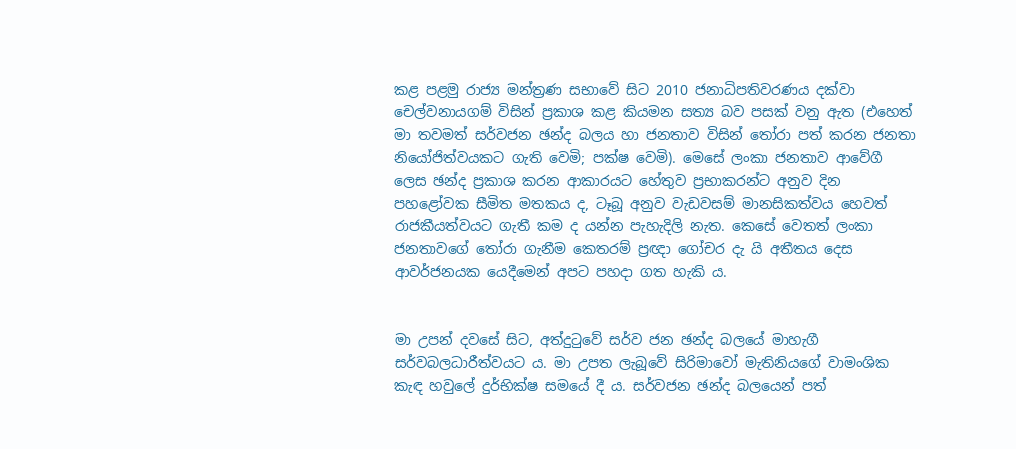කළ පළමු රාජ්‍ය මන්ත්‍රණ සභාවේ සිට 2010 ජනාධිපතිවරණය දක්වා චෙල්වනායගම් විසින් ප්‍රකාශ කළ කියමන සත්‍ය බව පසක් වනු ඇත (එහෙත් මා තවමත් සර්වජන ඡන්ද බලය හා ජනතාව විසින් තෝරා පත් කරන ජනතා නියෝජිත්වයකට ගැති වෙමි; පක්ෂ වෙමි). මෙසේ ලංකා ජනතාව ආවේගී ලෙස ඡන්ද ප්‍රකාශ කරන ආකාරයට හේතුව ප්‍රභාකරන්ට අනුව දින පහළෝවක සීමිත මතකය ද, ටෑබූ අනුව වැඩවසම් මානසිකත්වය හෙවත් රාජකීයත්වයට ගැතී කම ද යන්න පැහැදිලි නැත. කෙසේ වෙතත් ලංකා ජනතාවගේ තෝරා ගැනීම කෙතරම් ප්‍රඥා ගෝචර දැ යි අතීතය දෙස ආවර්ජනයක යෙදීමෙන් අපට පහදා ගත හැකි ය.


මා උපන් දවසේ සිට, අත්දුටුවේ සර්ව ජන ඡන්ද බලයේ මාහැගී සර්වබලධාරීත්වයට ය. මා උපත ලැබූවේ සිරි‍මාවෝ මැතිනියගේ වාමංශික කැඳ හවුලේ දුර්භික්ෂ සමයේ දී ය. සර්වජන ඡන්ද බලයෙන් පත්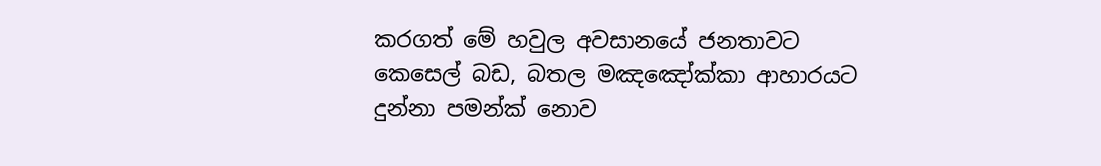කරගත් මේ හවුල අවසානයේ ජනතාවට කෙසෙල් බඩ, බතල ම‍ඤඤෝක්කා ආහාරයට දුන්නා පමන්ක් නොව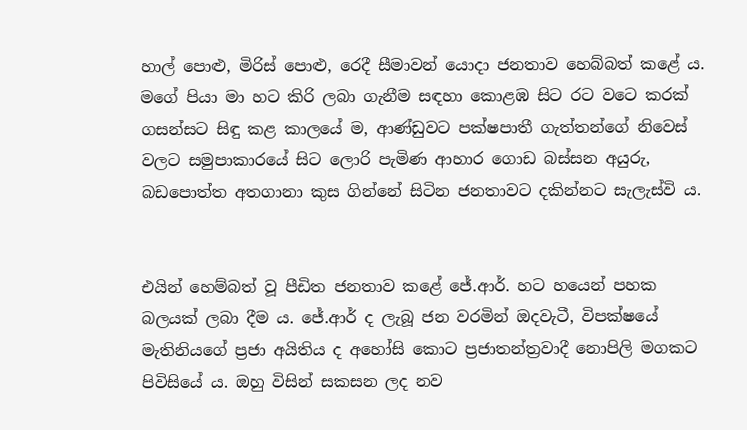හාල් පොළු, මිරිස් පොළු, රෙදී සීමාවන් යොදා ජනතාව හෙබ්බත් ‍කළේ ය. මගේ පියා මා හට කිරි ලබා ගැනීම සඳහා කොළඹ සිට රට වටෙ කරක් ගසන්සට සිඳු කළ කාලයේ ම, ආණ්ඩුවට පක්ෂපාතී ගැත්තන්ගේ නිවෙස් වලට සමුපාකාරයේ සිට ලොරි පැමිණ ආහාර ගොඩ බස්සන අයුරු, බඩපොත්ත අතගානා කුස ගින්නේ සිටින ජනතාවට දකින්නට සැලැස්වි ය.


එයින් හෙම්බත් වූ පීඩිත ජනතාව කළේ ජේ.ආර්. හට හයෙන් පහක බලයක් ලබා දීම ය. ජේ.ආර් ද ලැබූ ජන වරමින් ඔදවැටී, විපක්ෂයේ මැතිනියගේ ප්‍රජා අයිතිය ද අහෝසි කොට ප්‍රජාතන්ත්‍රවාදී නොපිලි මගකට පිවිසියේ ය. ඔහු විසින් සකසන ලද නව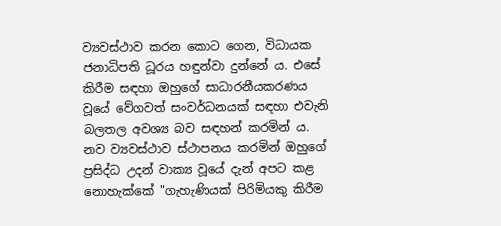ව්‍යවස්ථාව කරන කොට ගෙන, විධායක ජනාධිපති ධූරය හඳුන්වා දුන්නේ ය. එසේ කිරීම සඳහා ඔහුගේ සාධාරනීයකරණය වූයේ වේගවත් සංවර්ධනයක් සඳහා එවැනි බලතල අවශ්‍ය බව සඳහන් කරමින් ය. නව ව්‍යවස්ථාව ස්ථාපනය කරමින් ඔහු‍ගේ ප්‍රසිද්ධ උදන් වාක්‍ය වූයේ දැන් අපට කළ නොහැක්කේ "ගැහැණියක් පිරිමියකු කිරීම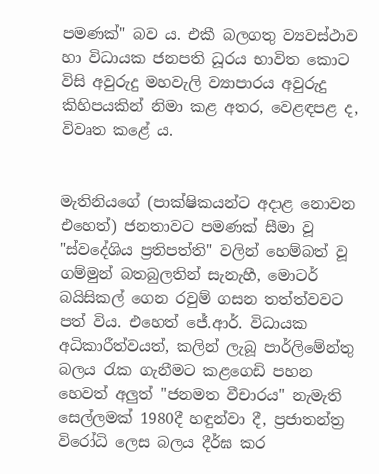පමණක්" බව ය. එකී බලගතු ව්‍යවස්ථාව හා විධායක ජනපති ධූරය භාවිත කොට විසි අවුරුදු මහවැලි ව්‍යාපාරය අවුරුදු කිහිපයකින් නිමා කළ අතර, වෙළඳපළ ද, විවෘත කළේ ය.


මැතිනියගේ (පාක්ෂිකයන්ට අදාළ නොවන එහෙත්) ජනතාවට පමණක් සීමා‍ වූ "ස්වදේශිය ප්‍රතිපත්ති" වලින් හෙම්බත් වූ ගම්මුන් බතබුලතින් සැනැහී, මොටර් බයිසිකල් ගෙන රවුම් ගසන තත්ත්වවට පත් විය. එහෙත් ජේ.ආර්. විධායක අධිකාරීත්වයත්, කලින් ලැබූ පාර්ලිමේන්තු බලය රැක ගැනීමට කළගෙඩි පහන හෙවත් අලුත් "ජනමත වීචාරය" නැමැති සෙල්ලමක් 1980දී හඳුන්වා දී, ප්‍රජාතන්ත්‍ර විරෝධි ලෙස බලය දීර්ඝ කර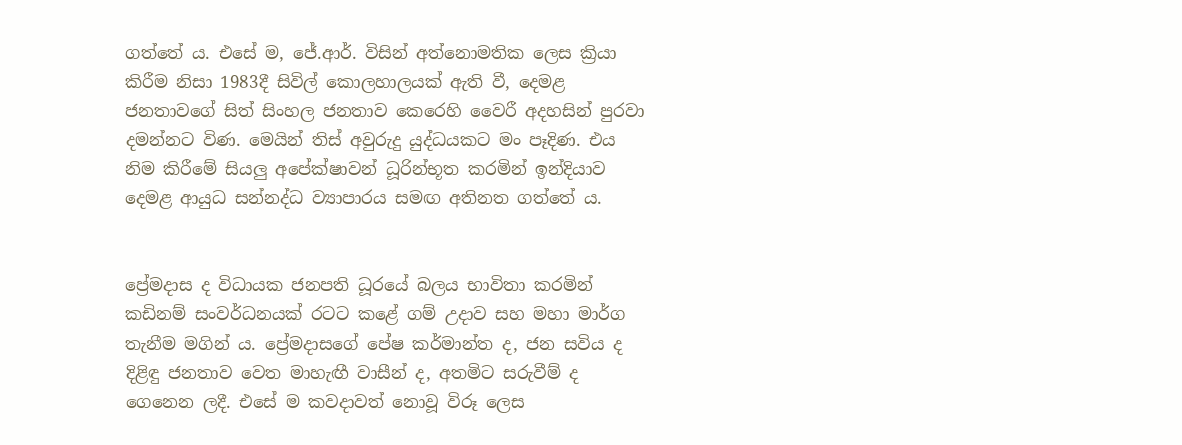ගත්තේ ය. එසේ ම, ජේ.ආර්. විසින් අත්නොමතික ලෙස ක්‍රියා කිරීම නිසා 1983දී සිවිල් කොලහාලයක් ඇති වී, දෙමළ ජනතාවගේ සිත් සිංහල ජනතාව කෙරෙහි වෛරී අදහසින් පුරවා දමන්නට විණ. මෙයින් තිස් අවුරුදු යුද්ධයකට මං පෑදිණ. එය නිම කිරීමේ සියලු අපේක්ෂාවන් ධූරින්භූත කරමින් ඉන්දියාව දෙමළ ආයුධ සන්නද්ධ ව්‍යාපාරය සමඟ අතිනත ගත්තේ ය.


ප්‍රේමදාස ද විධායක ජනපති ධූරයේ බලය භාවිතා කරමින් කඩිනම් සංවර්ධනයක් රටට කළේ ගම් උදාව සහ මහා මාර්ග තැනීම මගින් ය. ප්‍රේමදාසගේ පේෂ කර්මාන්ත ද, ජන සවිය ද දිළිඳු ජනතාව වෙත මාහැඟී වාසීන් ද, අතමිට සරුවීම් ද ගෙනෙන ලදී. එසේ ම කවදාවත් නොවූ විරූ ලෙස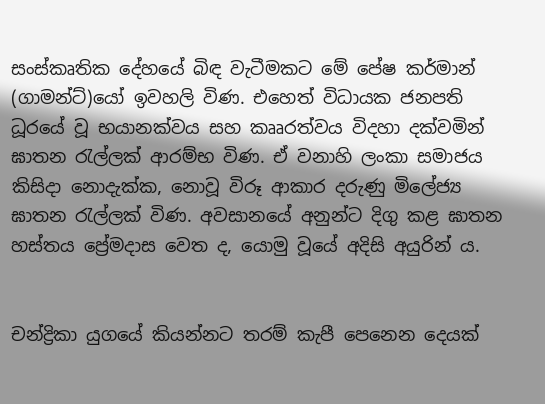සංස්කෘතික දේහයේ බිඳ වැටීමකට මේ පේෂ කර්මාන් (ගාමන්ට්)යෝ ඉවහලි විණ. එහෙත් විධායක ජනපති ධූරයේ වූ භයානක්වය සහ කෲරත්වය විදහා දක්වමින් ඝාතන රැල්ලක් ආරම්භ විණ. ඒ වනාහි ලංකා සමාජය කිසිදා නොදැක්ක, නොවූ විරූ ආකාර දරුණු මිලේජ්‍ය ඝාතන රැල්ලක් විණ. අවසානයේ අනුන්ට දිගු කළ ඝාතන හස්තය ප්‍රේමදාස වෙත ද, යොමු වූයේ අදිසි අයුරින් ය.


චන්ද්‍රිකා යුගයේ කියන්නට තරම් කැපී පෙනෙන දෙයක්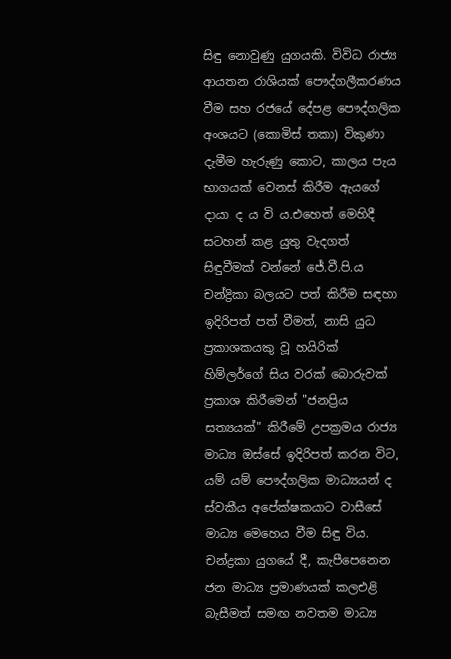සිඳු නොවුණු යුගයකි. විවිධ රාජ්‍ය ආයතන රාශියක් පෞද්ගලීකරණය වීම සහ රජයේ දේපළ පෞද්ගලික අංශයට (කොමිස් තකා) විකුණා දැමීම හැරුණු කොට, කාලය පැය භාගයක් වෙනස් කිරීම ඇයගේ දායා ද ය වි ය.එහෙත් මෙහිදී සටහන් කළ යුතු වැදගත් සිඳුවීමක් වන්නේ ජේ.වී.පි.ය චන්ද්‍රිකා බලයට පත් කිරීම සඳහා ඉදිරිපත් පත් වීමත්, නාසි යුධ ප්‍රකාශකයකු වූ හයිරික් හිම්ලර්ගේ සිය වරක් බොරුවක් ප්‍රකාශ කිරීමෙන් "ජනප්‍රිය සත්‍යයක්" කිරීමේ උපක්‍රමය රාජ්‍ය මාධ්‍ය ඔස්සේ ඉදිරිපත් කරන විට, යම් යම් පෞද්ගලික මාධ්‍යයන් ද ස්වකීය අපේක්ෂකයාට වාසීසේ මාධ්‍ය මෙහෙය වීම සිඳු විය. චන්ද්‍රකා යුගයේ දී, කැපීපෙනෙන ජන මාධ්‍ය ප්‍රමාණයක් කලඑළි බැසීමත් සමඟ නවතම මාධ්‍ය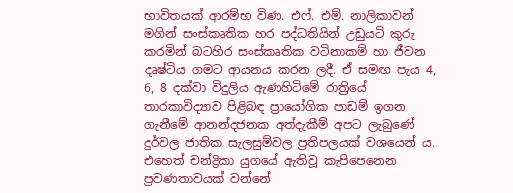භාවිතයක් ආරම්භ විණ. එෆ්. එම්. නාලිකාවන් මගින් සංස්කෘතික හර පද්ධතියින් උඩුයටි කුරු කරමින් බටහිර සංස්කෘතික වටිනාකම් හා ජීවන දෘෂ්ටිය ගමට ආයනය කරන ලදී. ඒ සමඟ පැය 4, 6, 8 දක්වා විදුලිය ඇණහිටිමේ රාත්‍රියේ තාරකාවිද්‍යාව පිළිබඳ ප්‍රායෝගික පාඩම් ඉගන ගැනීමේ ආනන්දජනක අත්දැකීම් අපට ලැබුණේ දුර්වල ජාතික සැලසුම්වල ප්‍රතිපලයක් වශයෙන් ය. එහෙත් චන්ද්‍රිකා යුගයේ ඇතිවූ කැපිපෙනෙන ප්‍රවණතාවයක් වන්නේ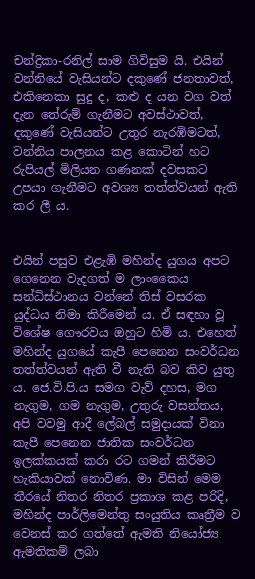චන්ද්‍රිකා-රනිල් සාම ගිවිසුම යි. එයින් වන්නියේ වැසියන්ට දකුණේ ජනතාවත්, එකිනෙකා සුදු ද, කළු ද යන වග වත් දැන තේරුම් ගැනීමට අවස්ථාවත්, දකුණේ වැසියන්ට උතුර නැරඹිමටත්, වන්නිය පාලනය කළ කොටින් හට රුපියල් මිලියන ගණනක් දවසකට උපයා ගැනීමට අවශ්‍ය තත්ත්වයන් ඇති කර ලී ය.


එයින් පසුව එළැඹි මහින්ද යුගය අපට ගෙනෙන වැදගත් ම ලාංකෛය සන්ධිස්ථානය වන්නේ තිස් වසරක යුද්ධය නිමා කිරීමෙන් ය. ඒ සඳහා වූ විශේෂ ගෞරවය ඔහුට හිමි ය. එහෙත් මහින්ද යුගයේ කැපී පෙනෙන සංවර්ධන තත්ත්වයන් ඇති වී නැති බව කිව යුතු ය. ජෙ.වි.පි.ය සමග වැව් දහස, මග නැගුම, ගම නැගුම, උතුරු වසන්තය, අපි වවමු ආදී ලේබල් සමුදායක් විනා කැපී පෙනෙන ජාතික සංවර්ධන ඉලක්කයක් කරා රට ගමන් කිරීමට හැකියාවක් නොවිණ. මා විසින් මෙම තීරයේ නිතර නිතර ප්‍රකාශ කළ පරිදි, මහින්ද පාර්ලිමෙන්තු සංයුතිය කෘත්‍රීම ව වෙනස් කර ගත්තේ ඇමති නියෝජ්‍ය ඇමතිකම් ලබා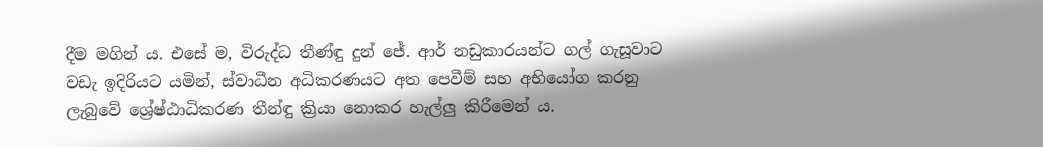දීම මගින් ය. එසේ ම, විරුද්ධ තීණ්ඳු දුන් ජේ. ආර් නඩුකාරයන්ට ගල් ගැසූවාට වඩැ ඉදිරියට යමින්, ස්වාධීන අධිකරණයට අත පෙවීම් සහ අභියෝග කරනු ලැබුවේ ශ්‍රේෂ්ඨාධිකරණ තීන්ඳු ක්‍රියා නොකර හැල්ලු කිරීමෙන් ය.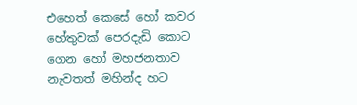එහෙත් කෙසේ හෝ කවර හේතුවක් පෙරදැඩි කොට ගෙන හෝ මහජනතාව නැවතත් මහින්ද හට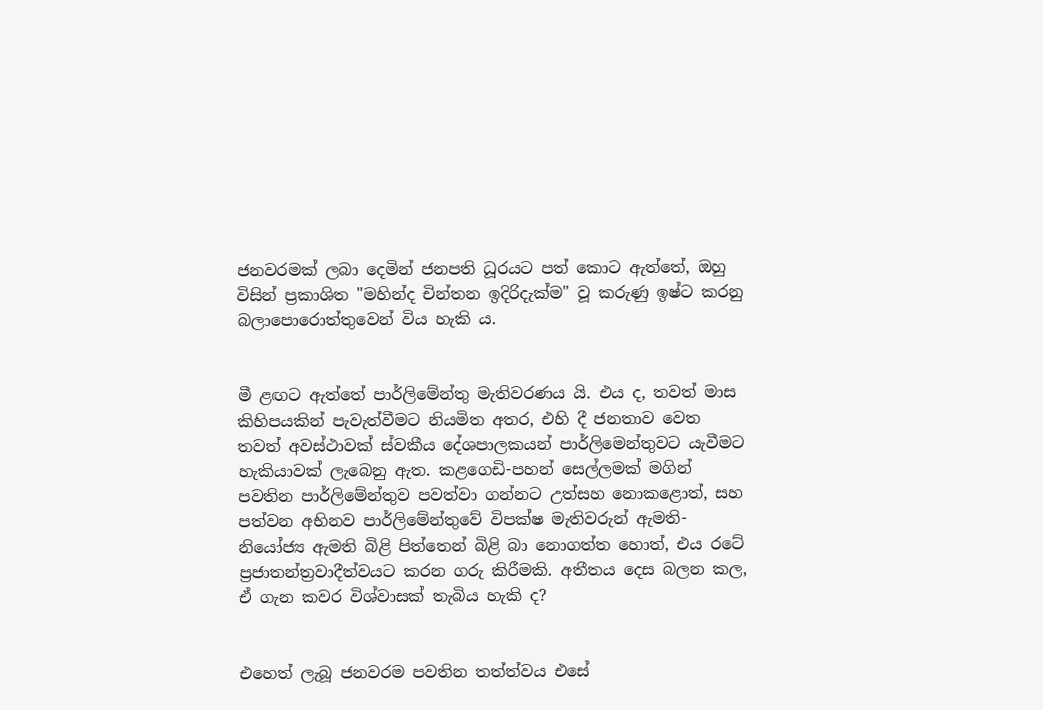ජනවරමක් ලබා දෙමින් ජනපති ධූරයට පත් කොට ඇත්තේ, ඔහු විසින් ප්‍රකාශිත "මහින්ද චින්තන ඉදිරිදැක්ම" වූ කරුණු ඉෂ්ට කරනු බලාපොරොත්තුවෙන් විය හැකි ය.


මී ළඟට ඇත්තේ පාර්ලිමේන්තු මැතිවරණය යි. එය ද, තවත් මාස කිහිපයකින් පැවැත්වීමට නියමිත අතර, එහි දී ජනතාව වෙත තවත් අවස්ථාවක් ස්වකීය දේශපාලකයන් පාර්ලිමෙන්තුවට යැවීමට හැකියාවක් ලැබෙනු ඇත. කළගෙඩි-පහන් සෙල්ලමක් මගින් පවතින පාර්ලිමේන්තුව පවත්වා ගන්නට උත්සහ නොකළොත්, සහ පත්වන අභිනව පාර්ලිමේන්තුවේ විපක්ෂ මැතිවරුන් ඇමති-නියෝජ්‍ය ඇමති බිළි පිත්තෙන් බිළි බා නොගත්ත හොත්, එය රටේ ප්‍රජාතන්ත්‍රවාදීත්වයට කරන ගරු කිරීමකි. අතීතය දෙස බලන කල, ඒ ගැන කවර විශ්වාසක් තැබිය හැකි ද?


එහෙත් ලැබූ ජනවරම පවතින තත්ත්වය එසේ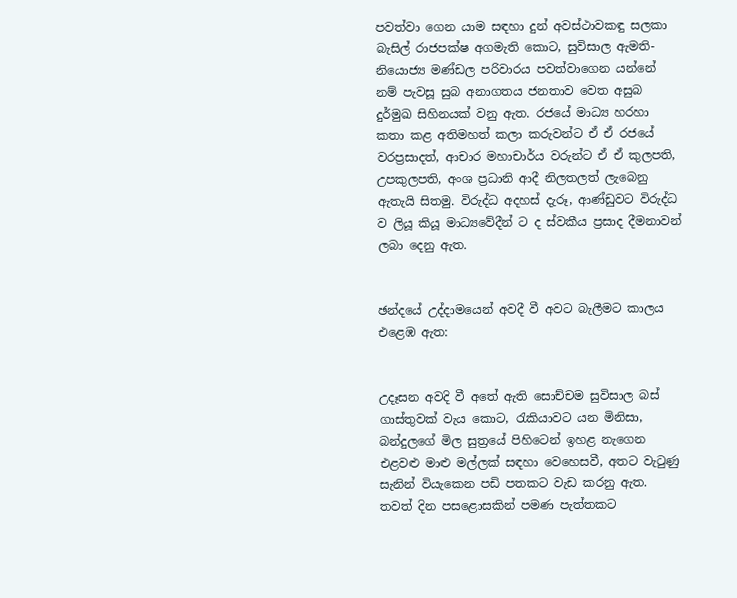පවත්වා ගෙන යාම සඳහා දුන් අවස්ථාවකඳු සලකා බැසිල් රාජපක්ෂ අගමැති කොට, සුවිසාල ඇමති-නියොජ්‍ය මණ්ඩල පරිවාරය පවත්වාගෙන යන්නේ නම් පැවසූ සුබ අනාගතය ජනතාව වෙත අසුබ දුර්මුඛ සිහිනයක් වනු ඇත. රජයේ මාධ්‍ය හරහා කතා කළ අතිමහත් කලා කරුවන්ට ඒ ඒ රජයේ වරප්‍රසාදත්, ආචාර මහාචාර්ය වරුන්ට ඒ ඒ කුලපති, උපකුලපති, අංශ ප්‍රධානි ආදී නිලතලත් ලැබෙනු ඇතැයි සිතමු. විරුද්ධ අදහස් දැරූ, ආණ්ඩුවට විරුද්ධ ව ලියූ කියූ මාධ්‍යවේදීන් ට ද ස්වකීය ප්‍රසාද දීමනාවන් ලබා දෙනු ඇත.


ඡන්දයේ උද්දාමයෙන් අවදී වී අවට බැලීමට කාලය එළෙඹ ඇත:


උදෑසන අවදි වී අතේ ඇති සොච්චම සුවිසාල බස් ගාස්තුවක් වැය කොට, රැකියාවට යන මිනිසා, බන්දුලගේ මිල සුත්‍රයේ පිහිටෙන් ඉහළ නැගෙන එළවළු මාළු මල්ලක් සඳහා වෙහෙසවී, අතට වැටුණු සැනින් වියැකෙන පඩි පතකට වැඩ කරනු ඇත. තවත් දින පසළොසකින් පමණ පැත්තකට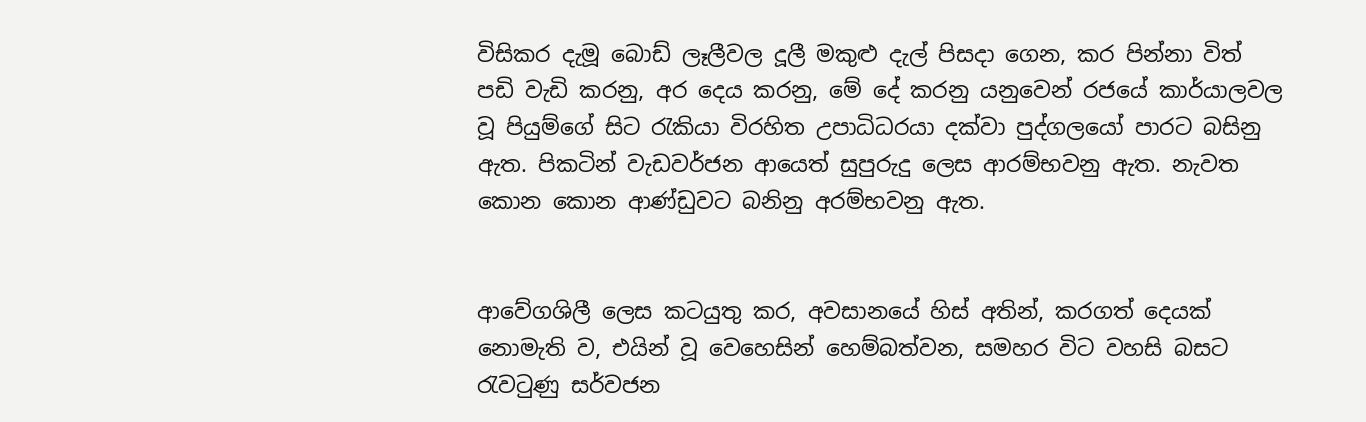විසිකර දැමූ බොඩ් ලෑලීවල දූලී මකුළු දැල් පිසදා ගෙන, කර පින්නා විත් පඩි වැඩි කරනු, අර දෙය කරනු, මේ දේ කරනු යනුවෙන් රජයේ කාර්යාලවල වූ පියුම්ගේ සිට රැකියා විරහිත උපාධිධරයා දක්වා පුද්ගලයෝ පාරට බසිනු ඇත. පිකටින් වැඩවර්ජන ආයෙත් සුපුරුදු ලෙස ආරම්භවනු ඇත. නැවත කොන කොන ආණ්ඩුවට බනිනු අරම්භවනු ඇත.


ආවේගශිලී ලෙස කටයුතු කර, අවසානයේ හිස් අතින්, කරගත් දෙයක් නොමැති ව, එයින් වූ වෙහෙසින් හෙම්බත්වන, සමහර විට වහසි බසට රැවටුණු සර්වජන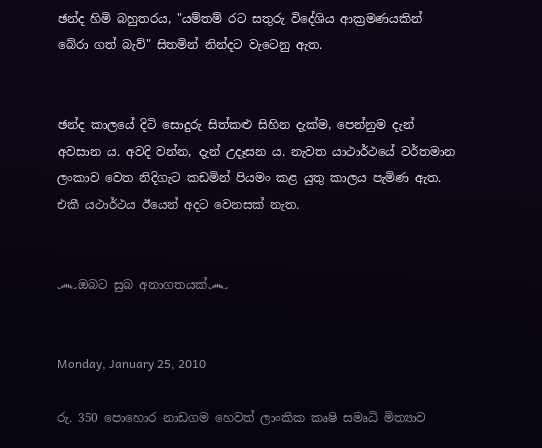ඡන්ද හිමි බහුතරය, "යම්තම් රට සතුරු විදේශිය ආක්‍රමණයකින් බේරා ගත් බැව්" සිතමින් නින්දට වැටෙනු ඇත.


ඡන්ද කාලයේ දිටි සොදුරු සිත්කළු සිහින දැක්ම, පෙන්නුම දැන් අවසාන ය. අවදි වන්න, දැන් උදෑසන ය. නැවත යාථාර්ථයේ වර්තමාන ලංකාව වෙත නිදිගැට කඩමින් පියමං කළ යුතු කාලය පැමිණ ඇත. එකී යථාර්ථය ඊයෙන් අදට වෙනසක් නැත.


෴ඔබට සුබ අනාගතයක්෴


Monday, January 25, 2010

රු. 350 පොහොර නාඩගම හෙවත් ලාංකික කෘෂි සමෘධි මිත්‍යාව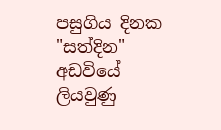පසුගිය දිනක "සත්දින" අඩවියේ ලියවුණු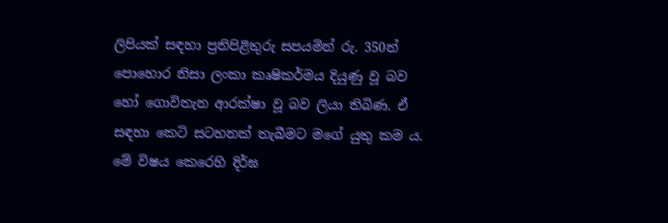ලිපියක් සඳහා ප්‍රතිපිළිතුරු සපයමින් රු. 350න් පොහොර නිසා ලංකා කෘෂිකර්මය දියුණු වූ බව හෝ ගොවිතැන ආරක්ෂා වූ බව ලියා තිබිණ. ඒ සඳහා කෙටි සටහනක් තැබීමට මගේ යුතු කම ය. මේ විෂය කෙරෙහි දිර්ඝ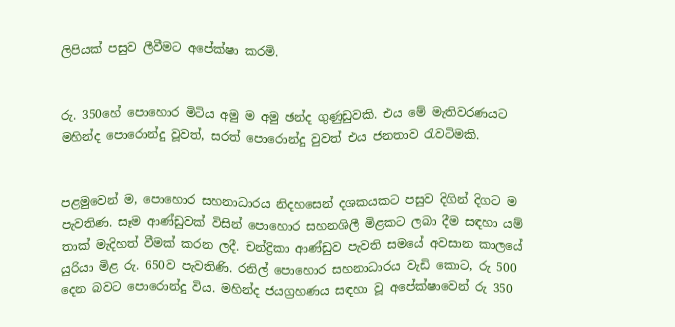ලිපියක් පසුව ලීවීමට අපේක්ෂා කරමි.


රු. 350හේ පොහොර මිටිය අමු ම අමු ඡන්ද ගුණුඩුවකි. එය මේ මැතිවරණයට මහින්ද පොරොන්දු වූවත්, සරත් පොරොන්දු වුවත් එය ජනතාව රැවටිමකි.


පළමුවෙන් ම, පොහොර සහනාධාරය නිදහසෙන් දශකයකට පසුව දිගින් දිගට ම පැවතිණ. සෑම ආණ්ඩුවක් විසින් පොහොර සහනශිලී මිළකට ලබා දීම සඳහා යම් තාක් මැදිහත් වීමක් කරන ලදී. චන්ද්‍රිකා ආණ්ඩුව පැවති සමයේ අවසාන කාලයේ යුරියා මිළ රු. 650ව පැවතිණි. රනිල් පොහොර සහනාධාරය වැඩි කොට, රු 500 දෙන බවට පොරොන්දු විය. මහින්ද ජයග්‍රහණය සඳහා වූ අපේක්ෂාවෙන් රු 350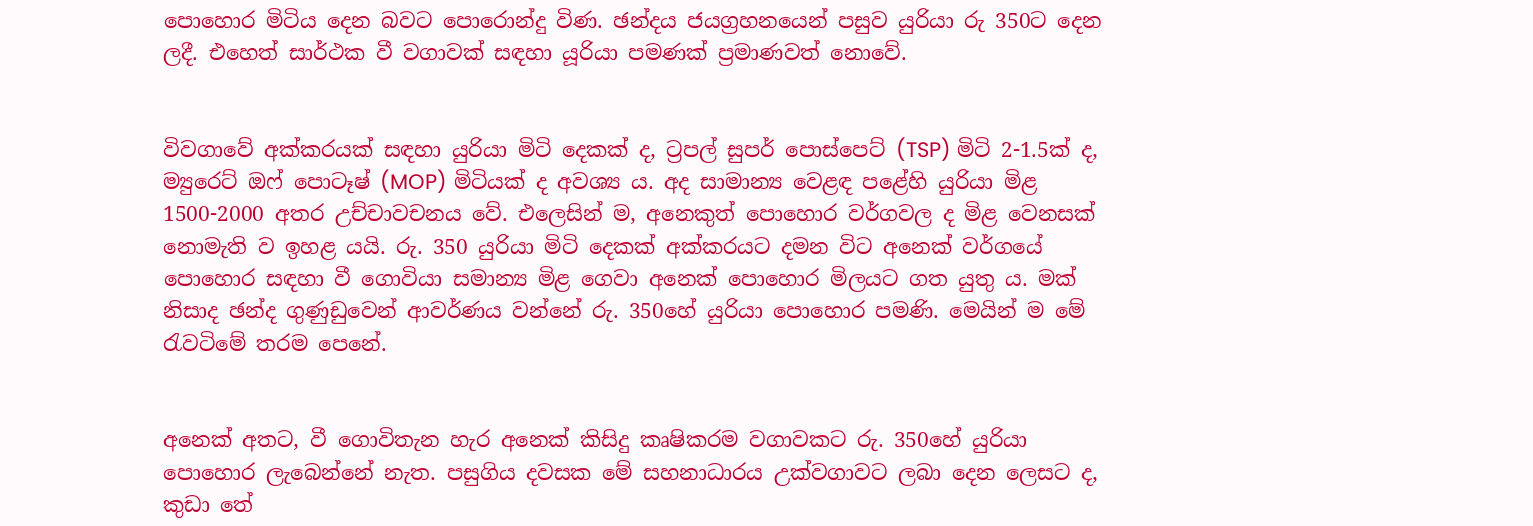පොහොර මිටිය දෙන බවට පොරොන්දු විණ. ඡන්දය ජයග්‍රහනයෙන් පසුව යුරියා රු 350ට දෙන ලදී. එහෙත් සාර්ථක වී වගාවක් සඳහා යූරියා පමණක් ප්‍රමාණවත් නොවේ.


විවගාවේ අක්කරයක් සඳහා යුරියා මිටි දෙකක් ද, ට්‍රපල් සුපර් පොස්පෙට් (TSP) මිටි 2-1.5ක් ද, ම්‍යුරෙට් ඔෆ් පොටෑෂ් (MOP) මිටියක් ද අවශ්‍ය ය. අද සාමාන්‍ය වෙළඳ පළේහි යුරියා මිළ 1500-2000 අතර උච්චාවචනය වේ. එලෙසින් ම, අනෙකුත් පොහොර වර්ගවල ද මිළ වෙනසක් නොමැති ව ඉහළ යයි. රු. 350 යුරියා මිටි දෙකක් අක්කරයට දමන විට අනෙක් වර්ගයේ පොහොර සඳහා වී ගොවියා සමාන්‍ය මිළ ගෙවා අනෙක් පොහොර මිලයට ගත යුතු ය. මක් නිසාද ඡන්ද ගුණුඩුවෙන් ආවර්ණය වන්නේ රු. 350හේ යුරියා පොහොර පමණි. මෙයින් ම මේ රැවටිමේ තරම පෙනේ.


අනෙක් අතට, වී ගොවිතැන හැර අනෙක් කිසිදු කෘෂිකරම වගාවකට රු. 350හේ යුරියා පොහොර ලැබෙන්නේ නැත. පසුගිය දවසක මේ සහනාධාරය උක්වගාවට ලබා දෙන ලෙසට ද, කුඩා තේ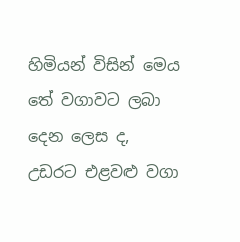හිමියන් විසින් මෙය තේ වගාවට ලබා දෙන ලෙස ද, උඩරට එළවළු වගා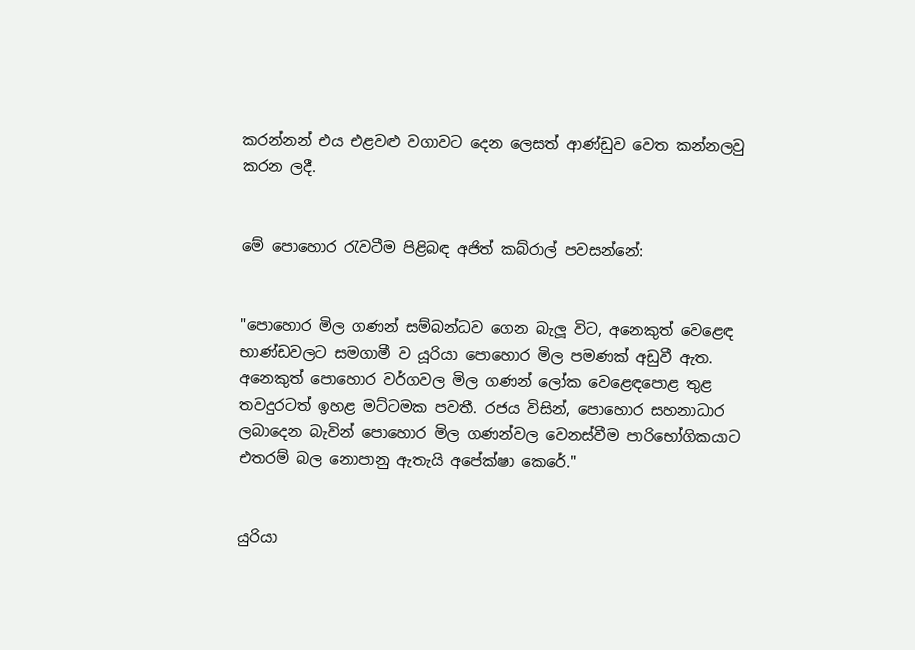කරන්නන් එය එළවළු වගාවට දෙන ලෙසත් ආණ්ඩුව වෙත කන්නලවු කරන ලදී.


මේ පොහොර රැවටීම පිළිබඳ අජිත් කබ්රාල් පවසන්නේ:


"පොහොර මිල ගණන් සම්බන්ධව ගෙන බැලූ විට, අනෙකුත් වෙළෙඳ භාණ්ඩවලට සමගාමී ව යූරියා පොහොර මිල පමණක් අඩුවී ඇත. අනෙකුත් පොහොර වර්ගවල මිල ගණන් ලෝක වෙළෙඳපොළ තුළ තවදුරටත් ඉහළ මට්ටමක පවතී. රජය විසින්, පොහොර සහනාධාර ලබාදෙන බැවින් පොහොර මිල ගණන්වල වෙනස්වීම පාරිභෝගිකයාට එතරම් බල නොපානු ඇතැයි අපේක්ෂා කෙරේ."


යුරියා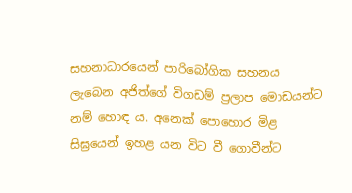සහනාධාරයෙන් පාරිබෝගික සහනය ලැබෙන අජිත්ගේ විගඩම් ප්‍රලාප මොඩයන්ට නම් හොඳ ය. අනෙක් පොහොර මිළ සිඝ්‍රයෙන් ඉහළ යන විට වී ගොවීන්ට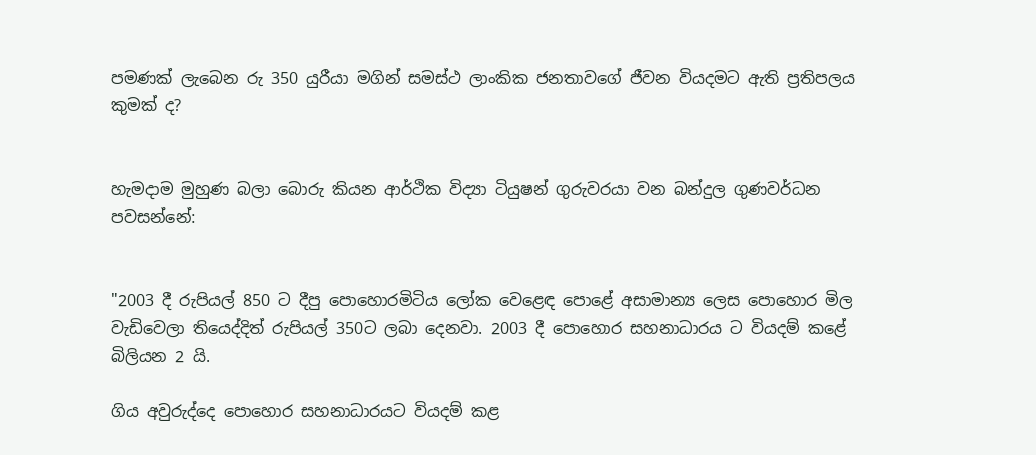පමණක් ලැබෙන රු 350 යුරීයා මගින් සමස්ථ ලාංකික ජනතාවගේ ජීවන වියදමට ඇති ප්‍රතිපලය කුමක් ද?


හැමදාම මුහුණ බලා බොරු කියන ආර්ථික විද්‍යා ටියුෂන් ගුරුවරයා වන බන්දුල ගුණවර්ධන පවසන්නේ:


"2003 දී රුපියල් 850 ට දීපු පොහොරමිටිය ලෝක වෙළෙඳ පොළේ අසාමාන්‍ය ලෙස පොහොර මිල වැඩිවෙලා තියෙද්දිත් රුපියල් 350ට ලබා දෙනවා. 2003 දී පොහොර සහනාධාරය ට වියදම් කළේ බිලියන 2 යි.

ගිය අවුරුද්දෙ පොහොර සහනාධාරයට වියදම් කළ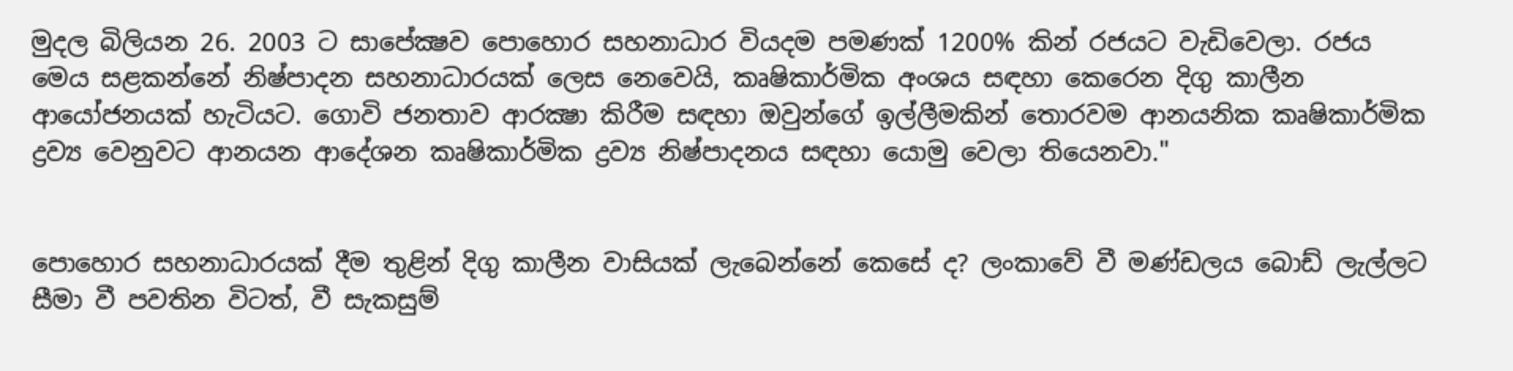මුදල බිලියන 26. 2003 ට සාපේක්‍ෂව පොහොර සහනාධාර වියදම පමණක් 1200% කින් රජයට වැඩිවෙලා. රජය මෙය සළකන්නේ නිෂ්පාදන සහනාධාරයක් ලෙස නෙවෙයි, කෘෂිකාර්මික අංශය සඳහා කෙරෙන දිගු කාලීන ආයෝජනයක් හැටියට. ගොවි ජනතාව ආරක්‍ෂා කිරීම සඳහා ඔවුන්ගේ ඉල්ලීමකින් තොරවම ආනයනික කෘෂිකාර්මික ද්‍රව්‍ය වෙනුවට ආනයන ආදේශන කෘෂිකාර්මික ද්‍රව්‍ය නිෂ්පාදනය සඳහා යොමු වෙලා තියෙනවා."


පොහොර සහනාධාරයක් දීම තුළින් දිගු කාලීන වාසියක් ලැබෙන්නේ කෙසේ ද? ලංකාවේ වී මණ්ඩලය බොඩ් ලැල්ලට සීමා වී පවතින විටත්, වී සැකසුම්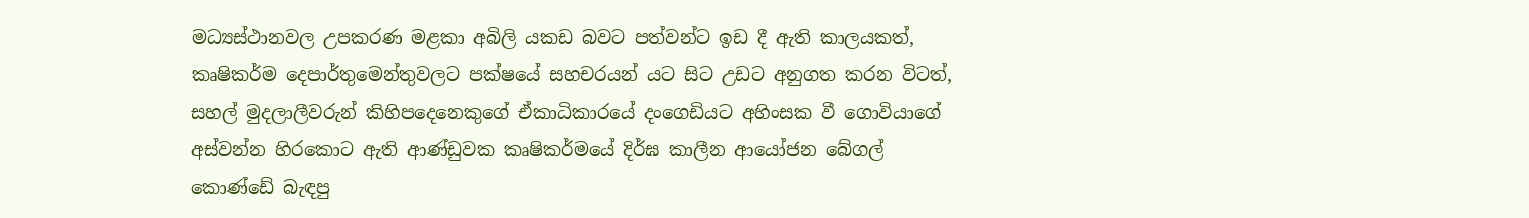මධ්‍යස්ථානවල උපකරණ මළකා අබිලි යකඩ බවට පත්වන්ට ඉඩ දී ඇති කාලයකත්, කෘෂිකර්ම දෙපාර්තුමෙන්තුවලට පක්ෂයේ සහචරයන් යට සිට උඩට අනුගත කරන විටත්, සහල් මුදලාලීවරුන් කිහිපදෙනෙකුගේ ඒකාධිකාරයේ දංගෙඩියට අහිංසක වී ගොවියාගේ අස්වන්න හිරකොට ඇති ආණ්ඩුවක කෘෂිකර්මයේ දිර්ඝ කාලීන ආයෝජන බේගල් කොණ්ඩේ බැඳපු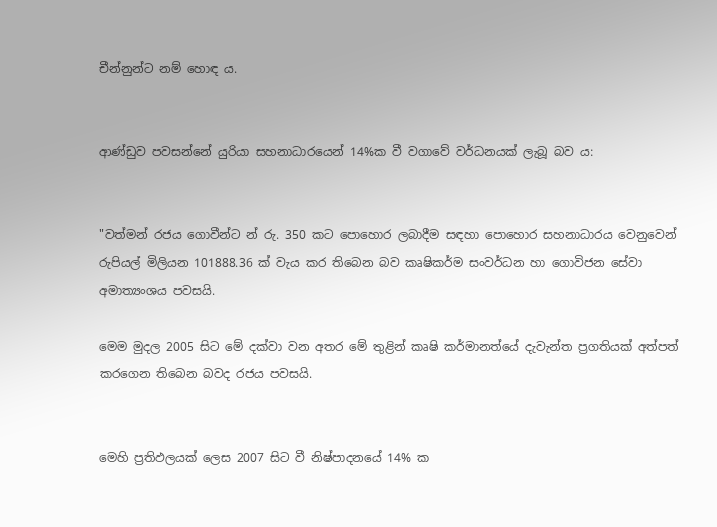චීන්නුන්ට නම් හොඳ ය.


ආණ්ඩුව පවසන්නේ යුරියා සහනාධාරයෙන් 14%ක වී වගාවේ වර්ධනයක් ලැබූ බව ය:


"වත්මන් රජය ගොවීන්ට න් රු. 350 කට ‍පොහොර ලබාදීම සඳහා පොහොර සහනාධාරය වෙනුවෙන් රුපියල් මිලියන 101888.36 ක් වැය කර තිබෙන බව කෘෂිකර්ම සංවර්ධන හා ගොවිජන සේවා අමාත්‍යංශය පවසයි.

මෙම මුදල 2005 සිට මේ දක්වා වන අතර මේ තුළින් කෘෂි කර්මානත්යේ දැවැන්ත ප්‍රගතියක් අත්පත් කරගෙන තිබෙන බවද රජය පවසයි.


මෙහි ප්‍රතිඵලයක් ලෙස 2007 සිට වී නිෂ්පාදනයේ 14% ක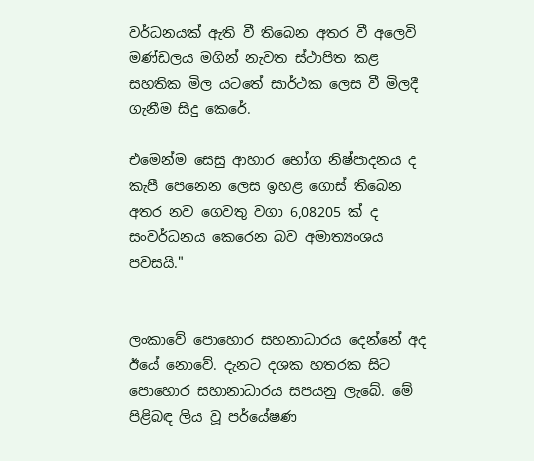වර්ධනයක් ඇති වී තිබෙන අතර වී අලෙවි මණ්ඩලය මගින් නැවත ස්ථාපිත කළ සහතික මිල යටතේ සාර්ථක ලෙස වී මිලදී ගැනීම සිදු කෙරේ.

එමෙන්ම සෙසු ආහාර භෝග නිෂ්පාදනය ද කැපී පෙනෙන ලෙස ඉහළ ගොස් තිබෙන අතර නව ගෙවතු වගා 6,08205 ක් ද සංවර්ධන‍ය කෙරෙන බව අමාත්‍යංශය පවසයි."


ලංකාවේ පොහොර සහනාධාරය දෙන්නේ අද ඊයේ නොවේ. දැනට දශක හතරක සිට පොහොර සහානාධාරය සපයනු ලැබේ. මේ පිළිබඳ ලිය වූ පර්යේෂණ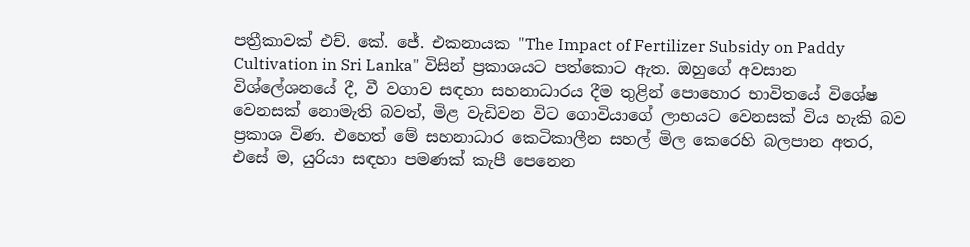පත්‍රීකාවක් එච්. කේ. ජේ. එකනායක "The Impact of Fertilizer Subsidy on Paddy Cultivation in Sri Lanka" විසින් ප්‍රකාශයට පත්කොට ඇත. ඔහුගේ අවසාන විශ්ලේශනයේ දී, වී වගාව සඳහා සහනාධාරය දීම තුළින් පොහොර භාවිතයේ විශේෂ වෙනසක් නොමැති බවත්, මිළ වැඩිවන විට ගොවියාගේ ලාභයට වෙනසක් විය හැකි බව ප්‍රකාශ විණ. එහෙත් මේ සහනාධාර කෙටිකාලීන සහල් මිල කෙරෙහි බලපාන අතර, එසේ ම, යුරියා සඳහා පමණක් කැපී පෙනෙන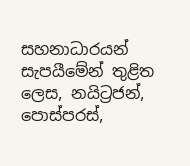සහනාධාරයන් සැපයීමේන් තුළිත ලෙස, නයිට්‍රජන්, පොස්පරස්,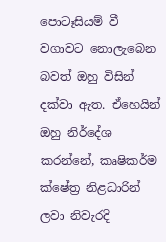පොටෑසියම් වී වගාවට නොලැබෙන බවත් ඔහු විසින් දක්වා ඇත. ඒහෙයින් ඔහු නි‍ර්දේශ කරන්නේ, කෘෂිකර්ම ක්ෂේත්‍ර නිළධාරින් ලවා නිවැරදි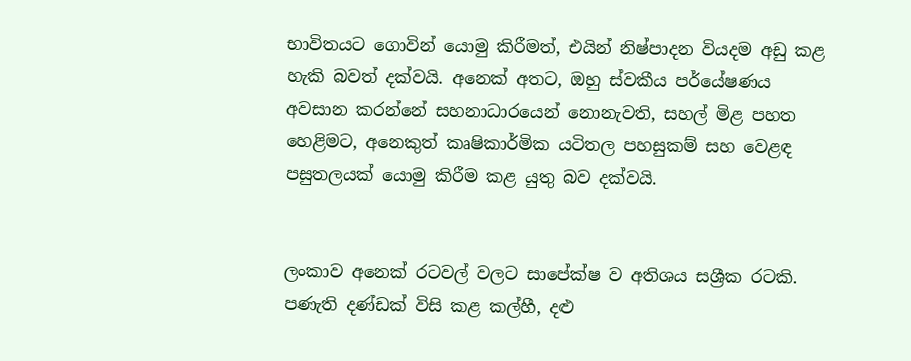භාවිතයට ගොවින් යොමු කිරීමත්, එයින් නිෂ්පාදන වියදම අඩු කළ හැකි බවත් දක්වයි. අනෙක් අතට, ඔහු ස්වකීය පර්යේෂණය අවසාන කරන්නේ සහනාධාරයෙන් නොනැවති, සහල් මිළ පහත හෙළිමට, අනෙකුත් කෘෂිකාර්මික යටිතල පහසුකම් සහ වෙළඳ පසුතලයක් යොමු කිරීම කළ යුතු බව දක්වයි.


ලංකාව අනෙක් රටවල් වලට සාපේක්ෂ ව අතිශය සශ්‍රීක රටකි. පණැති දණ්ඩක් විසි කළ කල්හී, දළු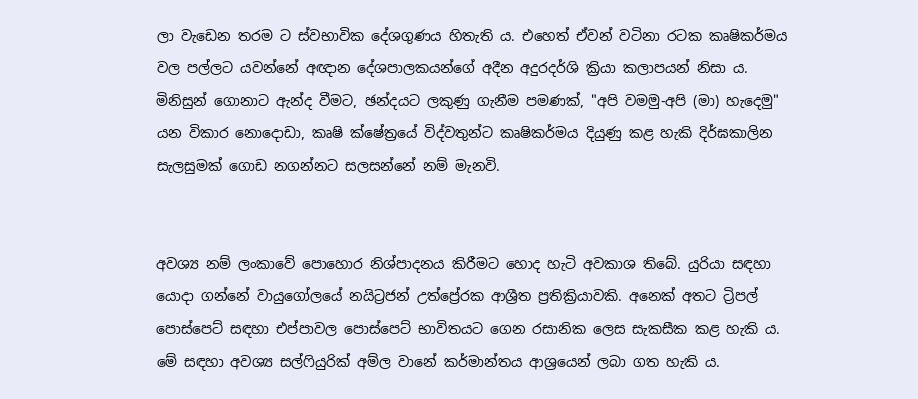ලා වැඩෙන තරම ට ස්වභාවික දේශගුණය හිතැති ය. එහෙත් ඒවන් වටිනා රටක කෘෂිකර්මය වල පල්ලට යවන්නේ අඥාන දේශපාලකයන්ගේ අදීන අදුරදර්ශි ක්‍රියා කලාපයන් නිසා ය. මිනිසුන් ගොනාට ඇන්ද වීමට, ඡන්දයට ලකුණු ගැනීම පමණක්, "අපි වමමු-අපි (මා) හැදෙමු" යන විකාර නොදොඩා, කෘෂි ක්ෂේත්‍රයේ විද්වතුන්ට කෘෂිකර්මය දියුණු කළ හැකි දිර්ඝකාලින සැලසුමක් ගොඩ නගන්නට සලසන්නේ නම් මැනවි.


අවශ්‍ය නම් ලංකාවේ පොහොර නිශ්පාදනය කිරීමට හොද හැටි අවකාශ තිබේ. යුරියා සඳහා යොදා ගන්නේ වායුගෝලයේ නයිට්‍රජන් උත්ප්‍රේරක ආශ්‍රීත ප්‍රතික්‍රියාවකි. අනෙක් අතට ට්‍රිපල් පොස්පෙට් සඳහා එප්පාවල පොස්පෙට් භාවිතයට ගෙන රසානික ලෙස සැකසීක කළ හැකි ය. මේ සඳහා අවශ්‍ය සල්ෆියුරික් අම්ල වානේ කර්මාන්තය ආශ්‍රයෙන් ලබා ගත හැකි ය.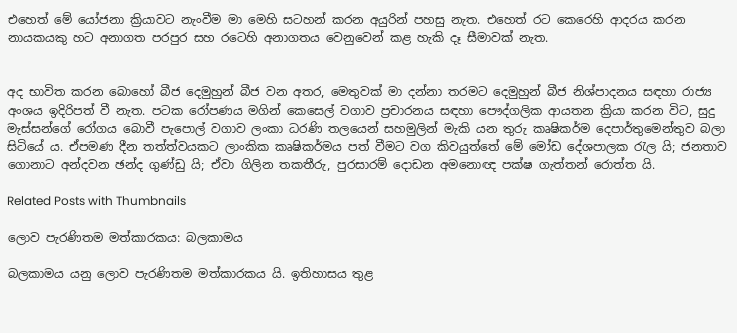එහෙත් මේ යෝජනා ක්‍රියාවට නැංවීම මා මෙහි සටහන් කරන අයුරින් පහසු නැත. එහෙත් රට කෙරෙහි ආදරය කරන නායකයකු හට අනාගත පරපුර සහ රටෙහි අනාගතය වෙනුවෙන් කළ හැකි දෑ සීමාවක් නැත.


අද භාවිත කරන බොහෝ බීජ දෙමුහුන් බීජ වන අතර, මෙතුවක් මා දන්නා තරමට දෙමුහුන් බීජ නිශ්පාදනය සඳහා රාජ්‍ය අංශය ඉදිරිපත් වී නැත. පටක රෝපණය මගින් කෙසෙල් වගාව ප්‍රචාරනය සඳහා පෞද්ගලික ආයතන ක්‍රියා කරන විට, සුදු මැස්සන්ගේ රෝගය බොවී පැපොල් වගාව ලංකා ධරණි තලයෙන් සහමුලින් මැකි යන තුරු කෘෂිකර්ම දෙපාර්තුමෙන්තුව බලා සිටියේ ය. ඒපමණ දීන තත්ත්වයකට ලාංකික කෘෂිකර්මය පත් වීමට වග කිවයුත්තේ මේ මෝඩ දේශපාලක රැල යි; ජනතාව ගොනාට අන්දවන ඡන්ද ගුණ්ඩු යි; ඒවා ගිලින තකතීරු, පුරසාරම් දොඩන අමනොඥ පක්ෂ ගැත්තන් රොත්ත යි.

Related Posts with Thumbnails

ලොව පැරණිතම මත්කාරකය: බලකාමය

බලකාමය යනු ලොව පැරණිතම මත්කාරකය යි. ඉතිහාසය තුළ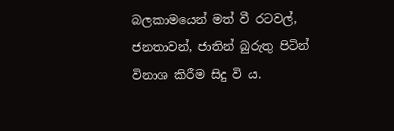බලකාමයෙන් මත් වී රටවල්, ජනතාවන්, ජාතින් බුරුතු පිටින් විනාශ කිරීම සිදු වි ය.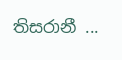තිසරානී ...